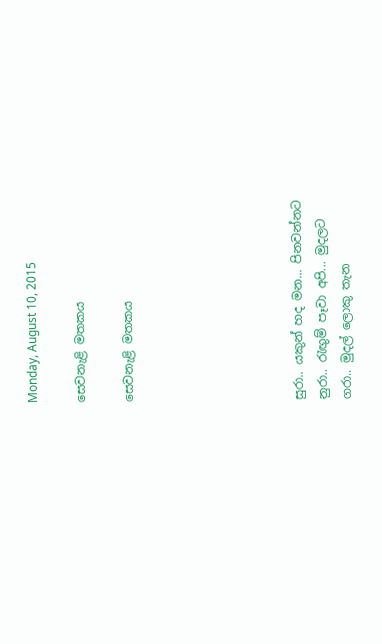Monday, August 10, 2015

සෙවනැළි මතකය

සෙවනැළි මතකය






සුරා.. යකුන් හද මන... පිනවන්නට
නුරා.. රැඟුම් පෑවා අපි... මුදලට
ගරා.. මුදල් ලොකු තැන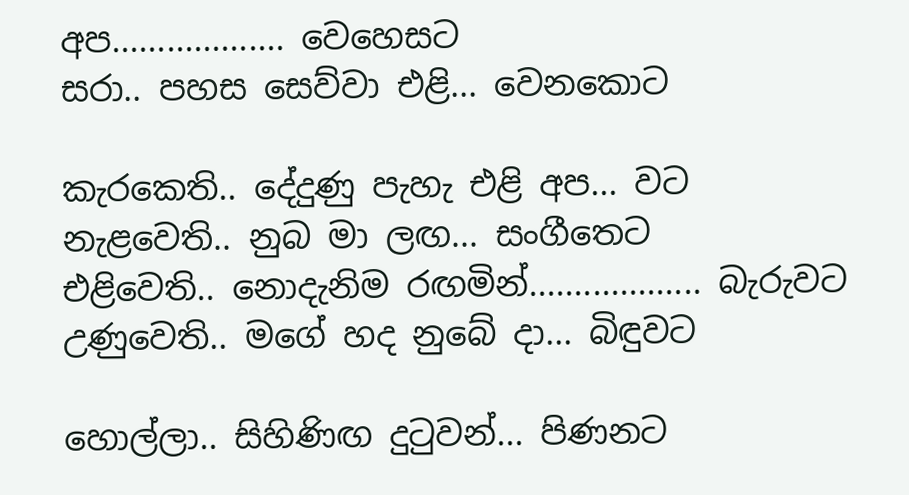අප................... වෙහෙසට
සරා.. පහස සෙව්වා එළි... වෙනකොට

කැරකෙති.. දේදුණු පැහැ එළි අප... වට
නැළවෙති.. නුබ මා ලඟ... සංගීතෙට
එළිවෙති.. නොදැනිම රඟමින්................... බැරුවට
උණුවෙති.. මගේ හද නුබේ දා... බිඳුවට

හොල්ලා.. සිහිණිඟ දුටුවන්... පිණනට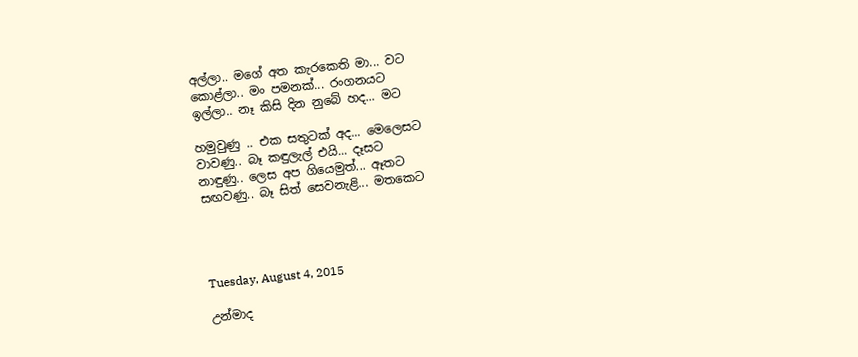අල්ලා.. මගේ අත කැරකෙති මා... වට
කොළ්ලා.. මං පමනක්... රංගනයට
ඉල්ලා.. නෑ කිසි දින නුබේ හද... මට

හමුවුණු .. එක සතුටක් අද... මෙලෙසට
වාවණු.. බෑ කඳුලැල් එයි... දෑසට
නාඳුණු.. ලෙස අප ගියෙමුත්... ඈතට
සඟවණු.. බෑ සිත් සෙවනැළි... මතකෙට




Tuesday, August 4, 2015

උන්මාද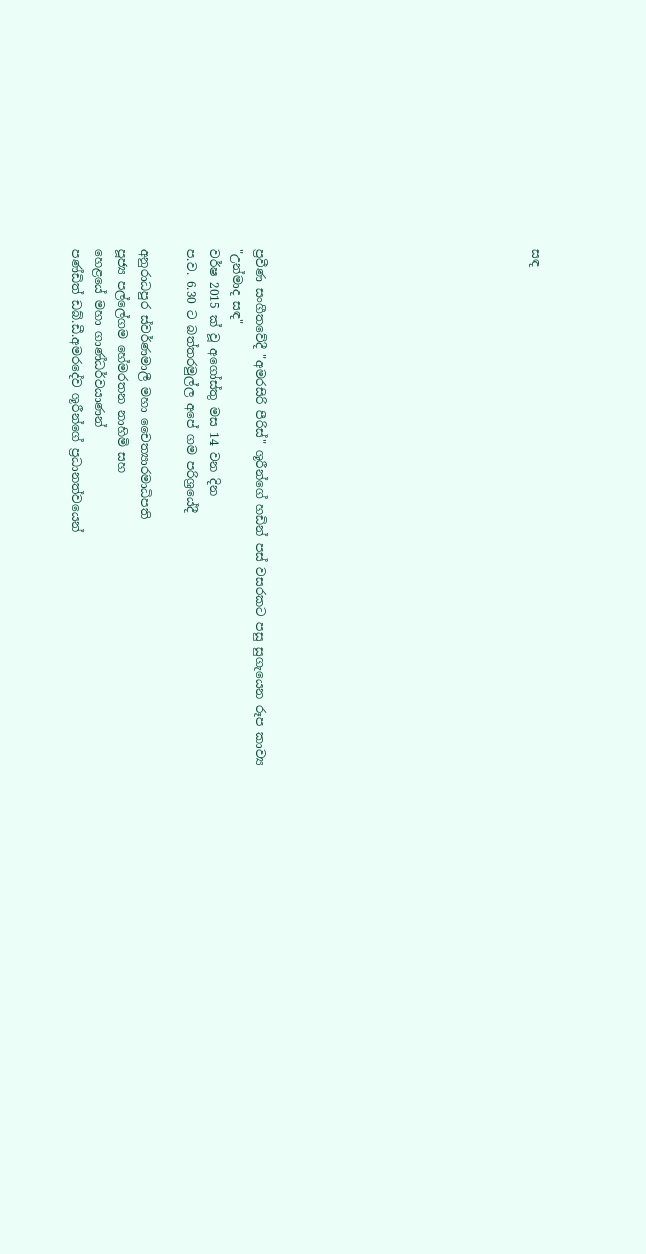සඳ











ප්‍රවීණ සංගීතවේදී "අමරසිරි පීරිස්" ශූරීන්ගේ හඩින් පස් වසරකට පසු සුගැයෙන රූප කාව්‍ය
"උන්මාද සඳ"
වර්ෂ 2015 ක් වූ අගෝස්තු මස 14 වන දින
ප.ව. 6.30 ට බත්තරමුල්ල අපේ ගම පරිශ්‍රයේදී

අනුරාධපුර ස්වර්ණමාලී මහා චෛත්‍යාරමාධිපති
පූජ්‍ය පල්ලේගම හේමරතන නාහිමි සහ
හෙළයේ මහා ගාණ්ධර්වයාණන්
පණ්ඩිත් ඩබ්.ඩී.අමරදේව ශූරීන්ගේ ප්‍රධානත්වයෙන්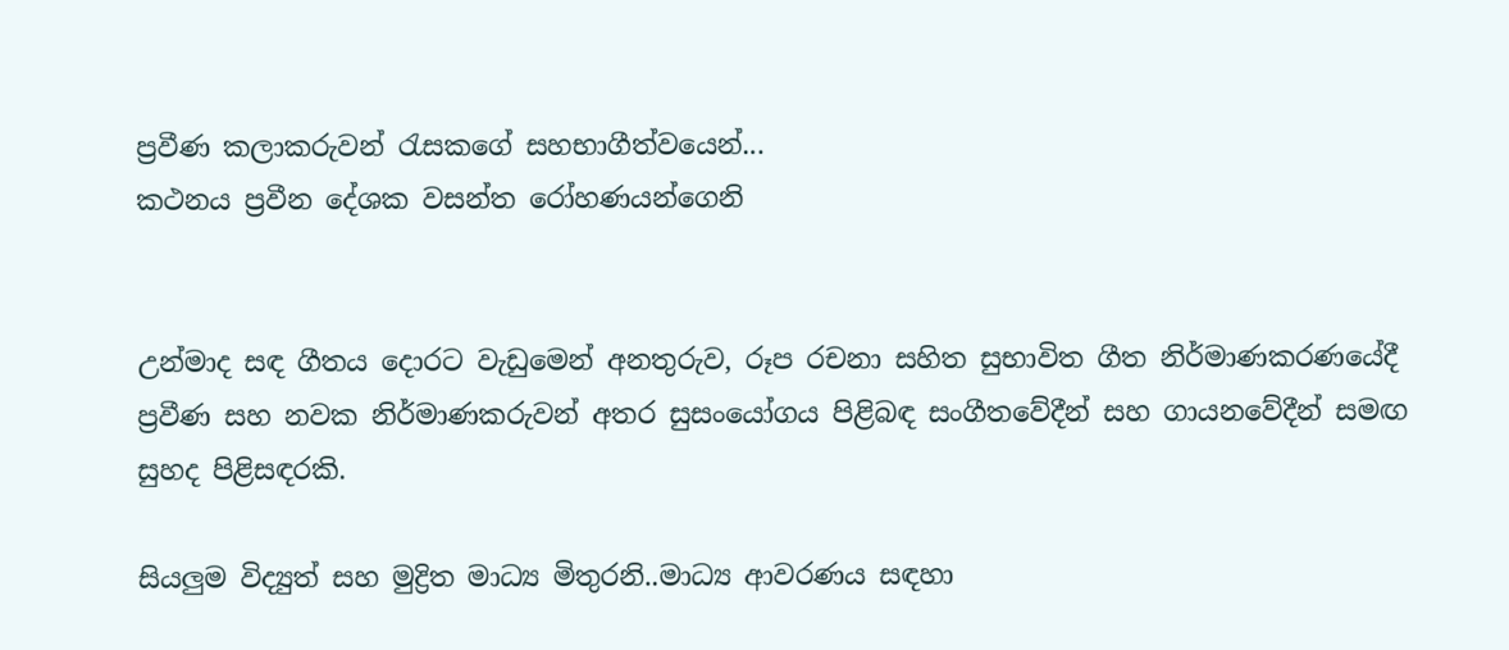ප්‍රවීණ කලාකරුවන් රැසකගේ සහභාගීත්වයෙන්...
කථනය ප්‍රවීන දේශක වසන්ත රෝහණයන්ගෙනි


උන්මාද සඳ ගීතය දොරට වැඩුමෙන් අනතුරුව, රූප රචනා සහිත සුභාවිත ගීත නිර්මාණකරණයේදී ප්‍රවීණ සහ නවක නිර්මාණකරුවන් අතර සුසංයෝගය පිළිබඳ සංගීතවේදීන් සහ ගායනවේදීන් සමඟ සුහද පිළිසඳරකි.

සියලුම විද්‍යුත් සහ මුද්‍රිත මාධ්‍ය මිතුරනි..මාධ්‍ය ආවරණය සඳහා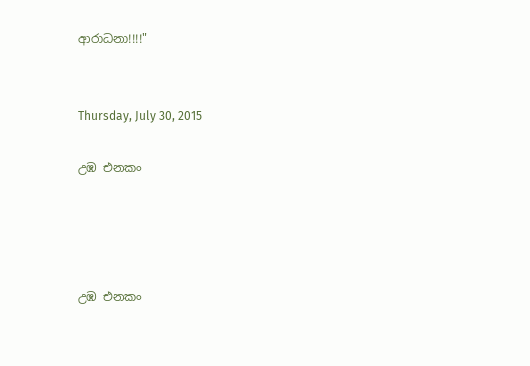ආරාධනා!!!!"


Thursday, July 30, 2015

උඹ එනකං




උඹ එනකං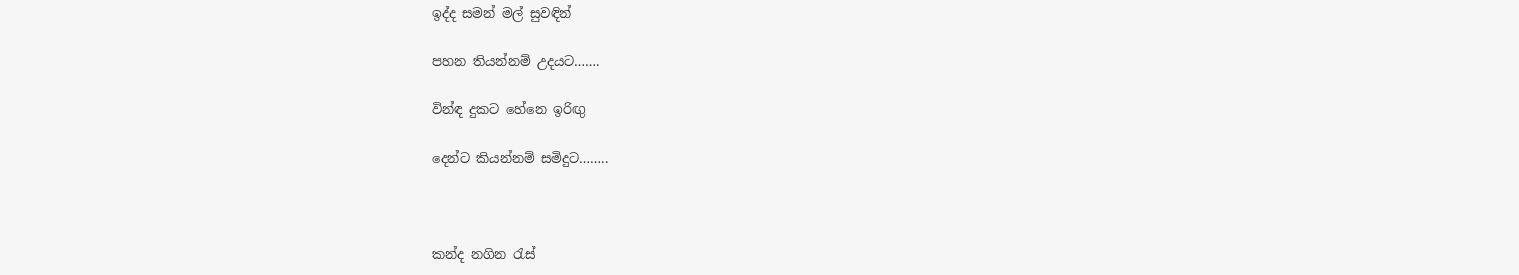ඉද්ද සමන් මල් සුවඳින්

පහන තියන්නම් උදයට…….

වින්ඳ දුකට හේනෙ ඉරිඟු

දෙන්ට කියන්නම් සමිදුට……..



කන්ද නගින රැස්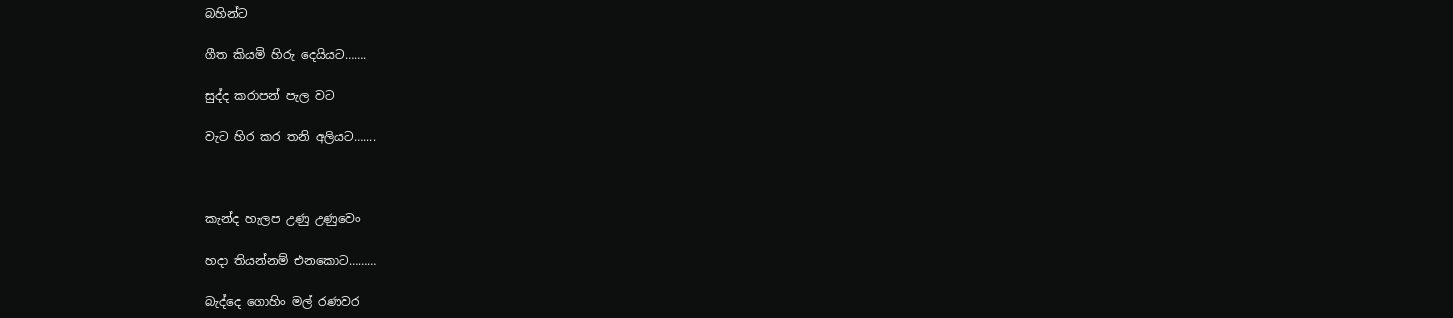බහින්ට

ගීත කියමි හිරු දෙයියට…….

සුද්ද කරාපන් පැල වට

වැට හිර කර තනි අලියට…....



කැන්ද හැලප උණු උණුවෙං

හදා තියන්නම් එනකොට………

බැද්දෙ ගොහිං මල් රණවර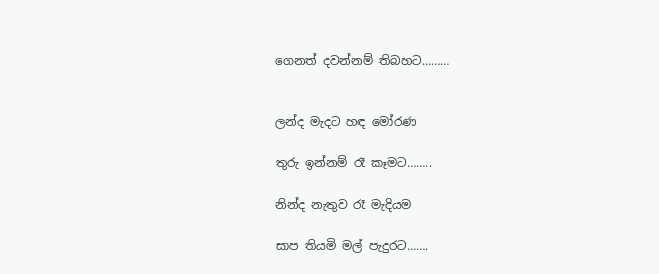ගෙනත් දවන්නම් තිබහට………


ලන්ද මැදට හඳ මෝරණ

තුරු ඉන්නම් රෑ කෑමට……..

නින්ද නැතුව රෑ මැදියම

සාප තියමි මල් පැදුරට…….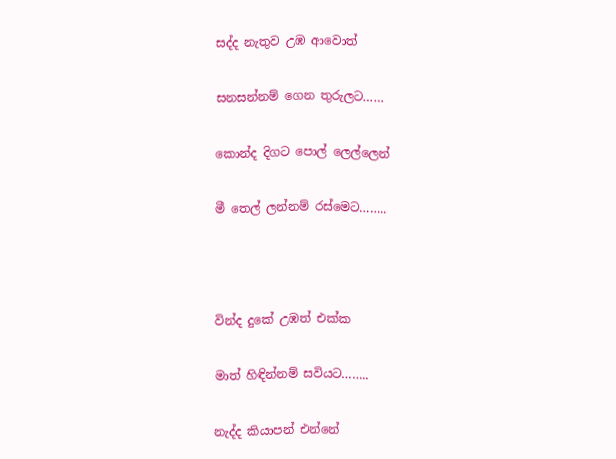සද්ද නැතුව උඹ ආවොත්

සනසන්නම් ගෙන තුරුලට……

කොන්ද දිගට පොල් ලෙල්ලෙන්

මී තෙල් ලන්නම් රස්මෙට……..



වින්ද දුකේ උඹත් එක්ක

මාත් හිඳින්නම් සවියට……..

නැද්ද කියාපන් එන්නේ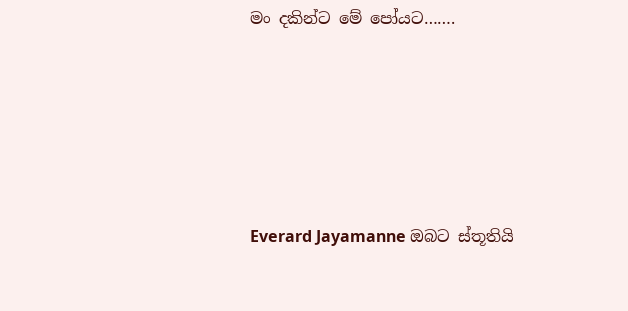මං දකින්ට මේ පෝයට…….





Everard Jayamanne ඔබට ස්තූතියි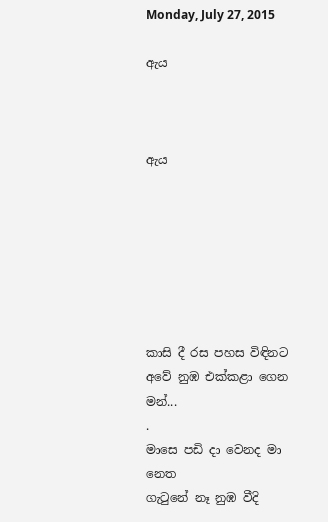Monday, July 27, 2015

ඇය



ඇය







කාසි දී රස පහස විඳිනට
අවේ නුඹ එක්කළා ගෙන මන්...
.
මාසෙ පඩි දා වෙනද මා නෙත
ගැටුනේ නෑ නුඹ වීදි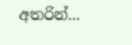අතරින්...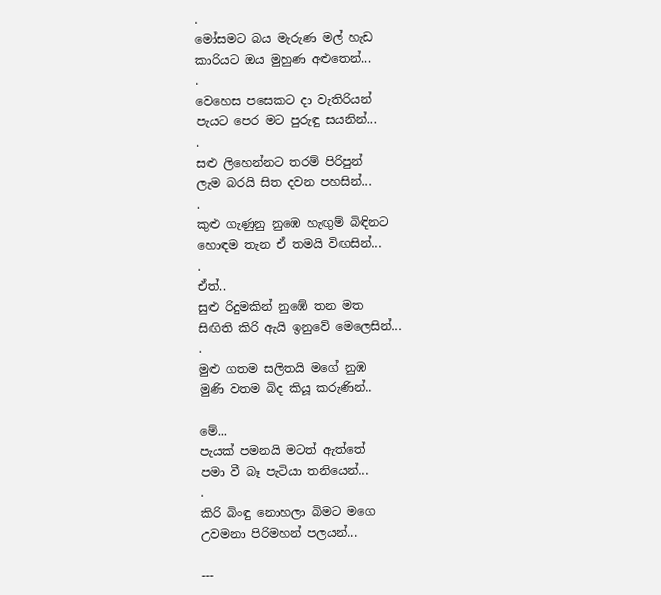.
මෝසමට බය මැරුණ මල් හැඩ
කාරියට ඔය මුහුණ අළුතෙන්...
.
වෙහෙස පසෙකට දා වැතිරියන්
පැයට පෙර මට පුරුඳු සයනින්...
.
සළු ලිහෙන්නට තරම් පිරිපුන්
ලැම බරයි සිත දවන පහසින්...
.
කුළු ගැණුනු නුඹෙ හැඟුම් බිඳිනට
හොඳම තැන ඒ තමයි විඟසින්...
.
ඒත්..
සුළු රිදුමකින් නුඹේ තන මත
සිඟිති කිරි ඇයි ඉනුවේ මෙලෙසින්...
.
මුළු ගතම සලිතයි මගේ නුඹ
මුණි වතම බිද කියූ කරුණින්..

මේ...
පැයක් පමනයි මටත් ඇත්තේ
පමා වී බෑ පැටියා තනියෙන්...
.
කිරි බිංඳු නොහලා බිමට මගෙ
උවමනා පිරිමහන් පලයන්...

---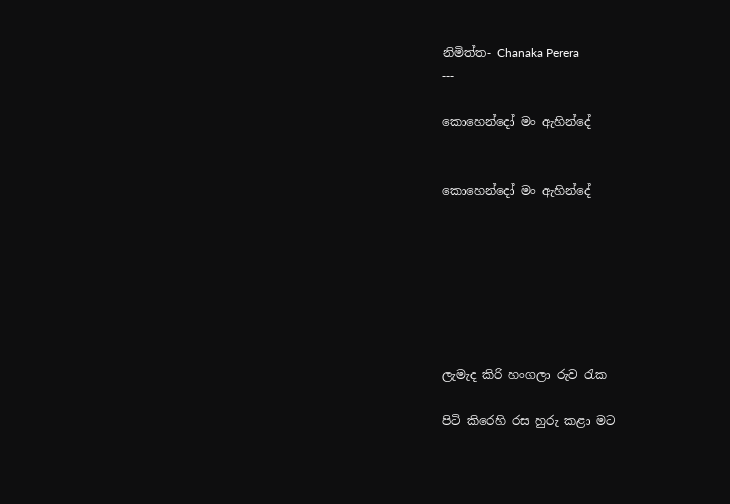නිමිත්ත- Chanaka Perera
---

කොහෙන්දෝ මං ඇහින්දේ


කොහෙන්දෝ මං ඇහින්දේ







ලැමැද කිරි හංගලා රුව රැක

පිටි කිරෙහි රස හුරු කළා මට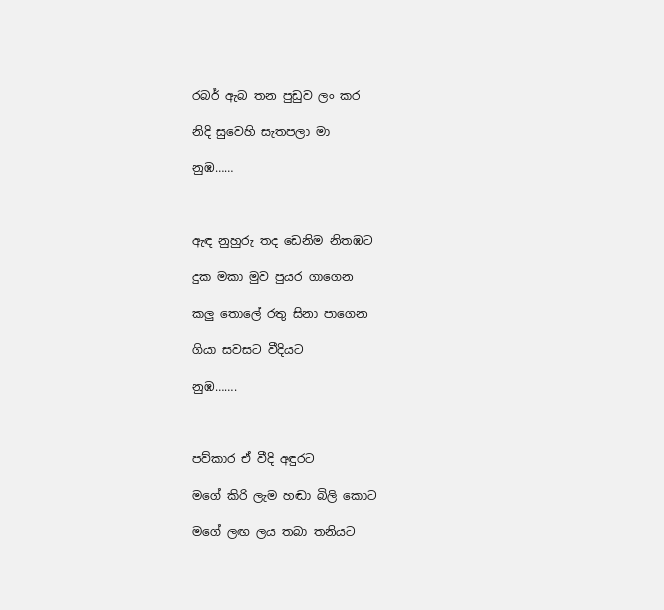රබර් ඇබ තන පුඩුව ලං කර

නිදි සුවෙහි සැතපලා මා

නුඹ……



ඇඳ නුහුරු තද ඩෙනිම නිතඹට

දුක මකා මුව පුයර ගාගෙන

කලු තොලේ රතු සිනා පාගෙන

ගියා සවසට වීදියට

නුඹ…….



පව්කාර ඒ වීදි අඳුරට

මගේ කිරි ලැම හඬා බිලි කොට

මගේ ලඟ ලය තබා තනියට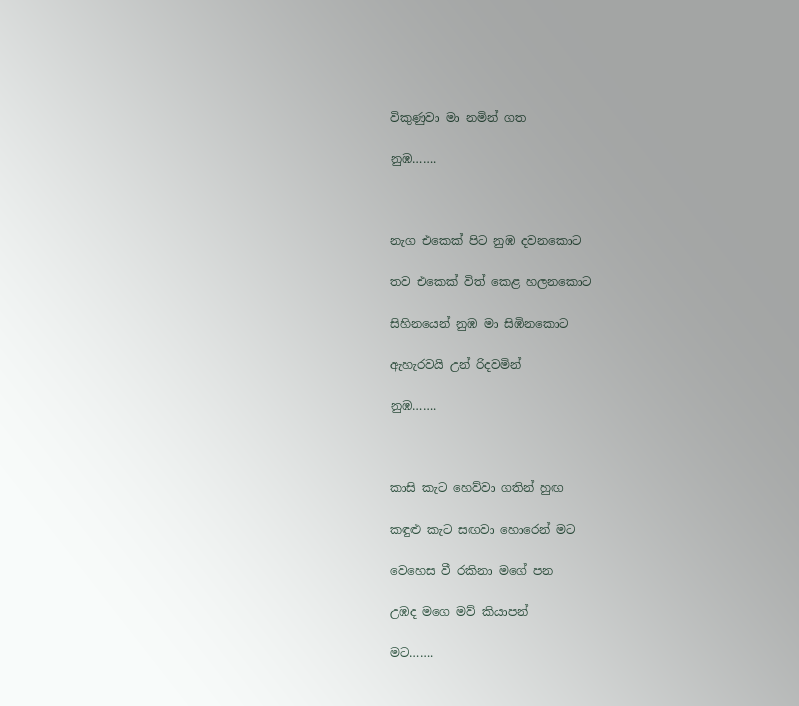විකුණුවා මා නමින් ගත

නුඹ…….



නැග එකෙක් පිට නුඹ දවනකොට

තව එකෙක් විත් කෙළ හලනකොට

සිහිනයෙන් නුඹ මා සිඹිනකොට

ඇහැරවයි උන් රිදවමින්

නුඹ…….



කාසි කැට හෙව්වා ගතින් හුඟ

කඳුළු කැට සඟවා හොරෙන් මට

වෙහෙස වී රකිනා මගේ පන

උඹද මගෙ මව් කියාපන්

මට…….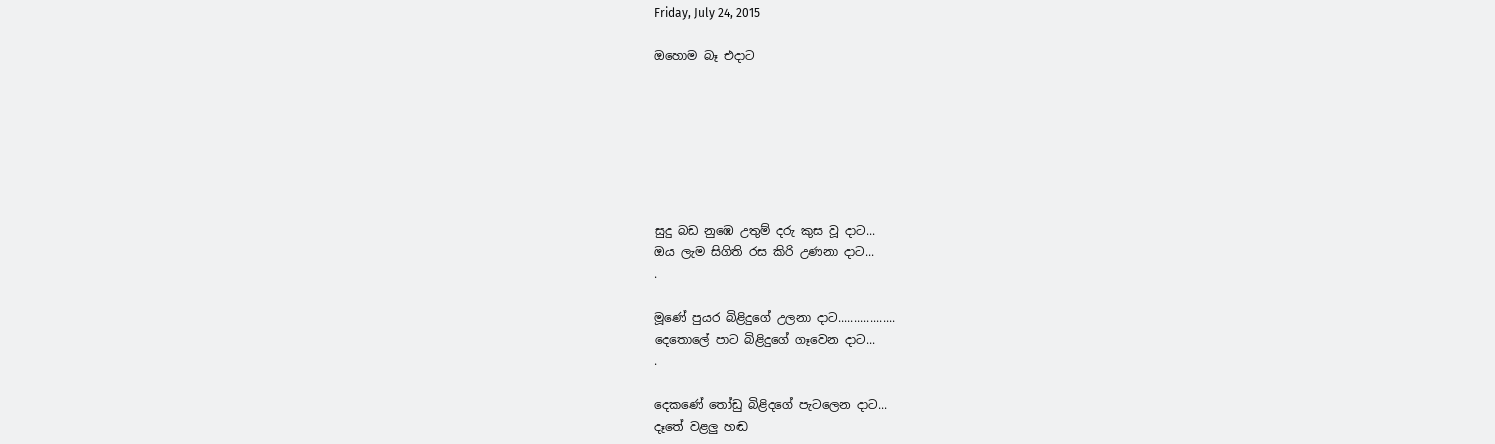Friday, July 24, 2015

ඔහොම බෑ එදාට







සුදු බඩ නුඹෙ උතුම් දරු කුස වූ දාට...
ඔය ලැම සිගිති රස කිරි උණනා දාට...
.

මූණේ පුයර බිළිදුගේ උලනා දාට..................
දෙතොලේ පාට බිළිදුගේ ගෑවෙන දාට...
.

දෙකණේ තෝඩු බිළිදගේ පැටලෙන දාට...
දෑතේ වළලු හඬ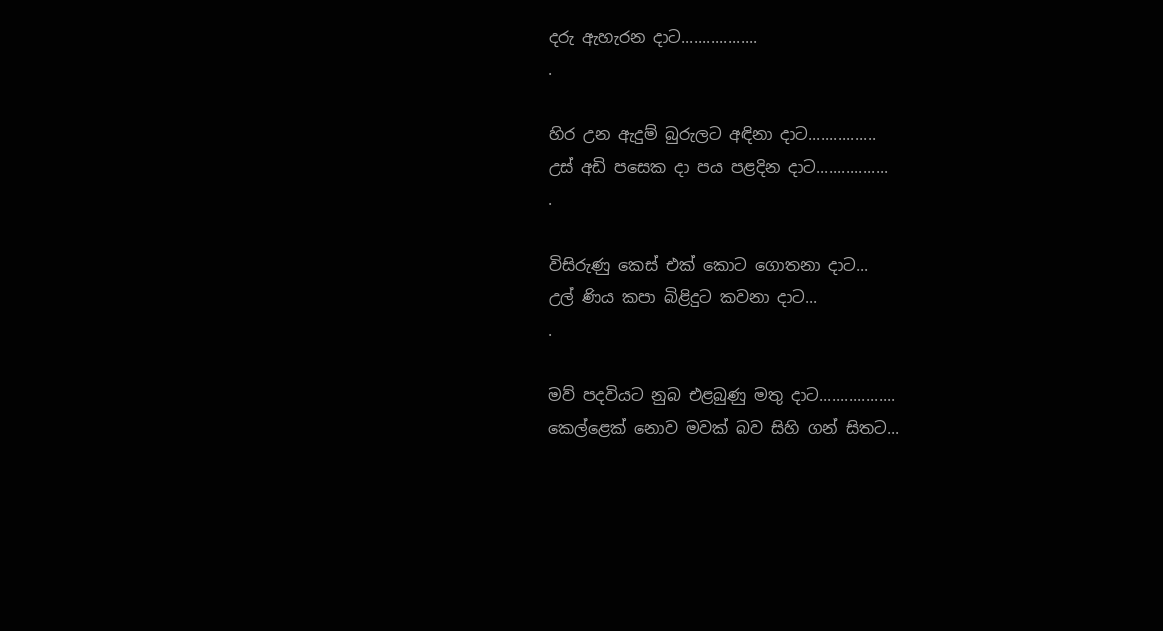දරු ඇහැරන දාට..................
.

හිර උන ඇදුම් බුරුලට අඳිනා දාට................
උස් අඩි පසෙක දා පය පළදින දාට.................
.

විසිරුණු කෙස් එක් කොට ගොතනා දාට...
උල් ණිය කපා බිළිදුට කවනා දාට...
.

මව් පදවියට නුබ එළබුණු මතු දාට..................
කෙල්ළෙක් නොව මවක් බව සිහි ගන් සිතට...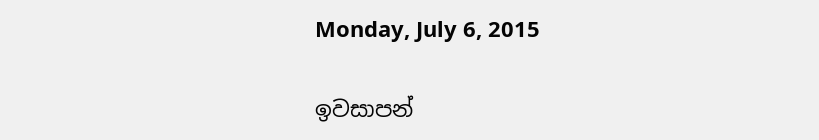Monday, July 6, 2015

ඉවසාපන්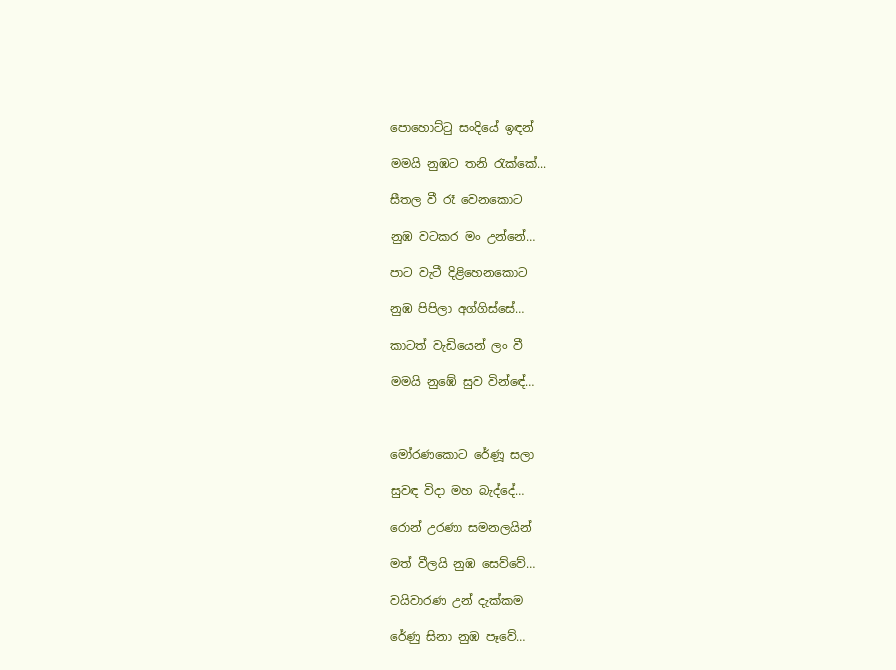පොහොට්ටු සංදියේ ඉඳන්

මමයි නුඹට තනි රැක්කේ...

සීතල වී රෑ වෙනකොට

නුඹ වටකර මං උන්නේ…

පාට වැටී දිළිහෙනකොට

නුඹ පිපිලා අග්ගිස්සේ…

කාටත් වැඩියෙන් ලං වී

මමයි නුඹේ සුව වින්ඳේ…



මෝරණකොට රේණූ සලා

සුවඳ විදා මහ බැද්දේ…

රොන් උරණා සමනලයින්

මත් වීලයි නුඹ සෙව්වේ…

වයිවාරණ උන් දැක්කම

රේණු සිනා නුඹ පෑවේ…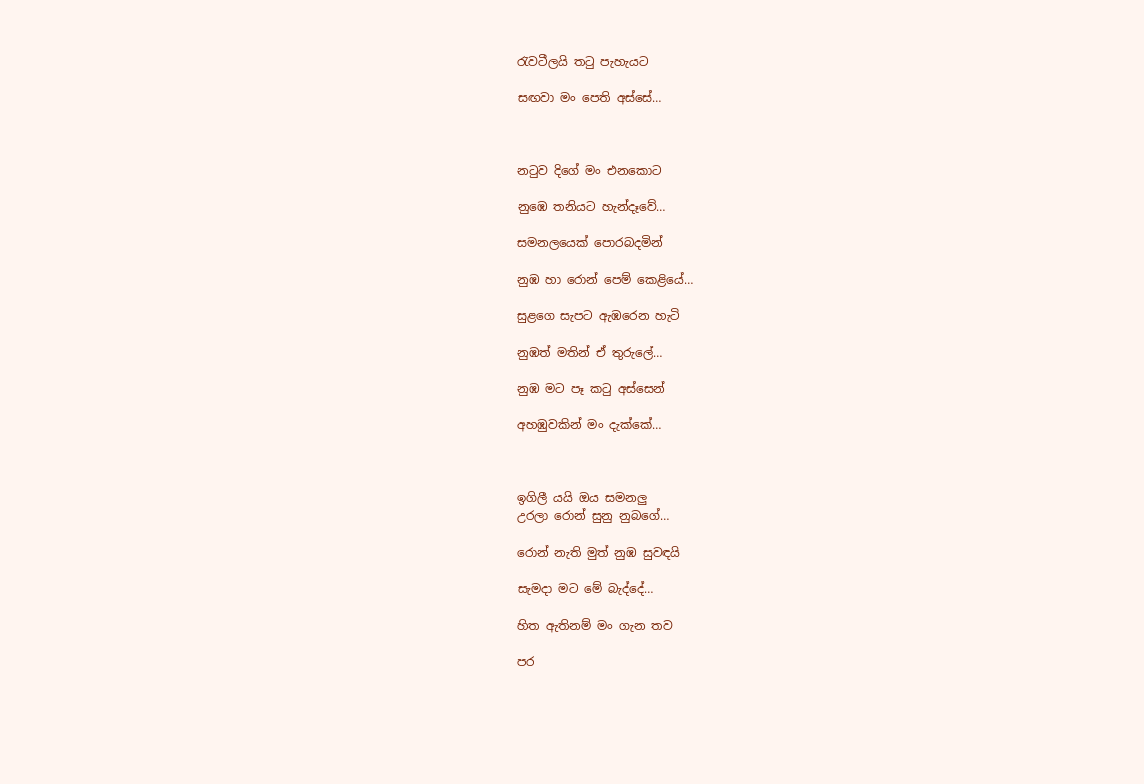රැවටීලයි තටු පැහැයට

සඟවා මං පෙති අස්සේ…



නටුව දිගේ මං එනකොට

නුඹෙ තනියට හැන්දෑවේ…

සමනලයෙක් පොරබදමින්

නුඹ හා රොන් පෙම් කෙළියේ…

සුළගෙ සැපට ඇඹරෙන හැටි

නුඹත් මතින් ඒ තුරුලේ…

නුඹ මට පෑ කටු අස්සෙන්

අහඹුවකින් මං දැක්කේ…



ඉගිලී යයි ඔය සමනලු
උරලා රොන් සුනු නුබගේ…

රොන් නැති මුත් නුඹ සුවඳයි

සැමදා මට මේ බැද්දේ…

හිත ඇතිනම් මං ගැන තව

පර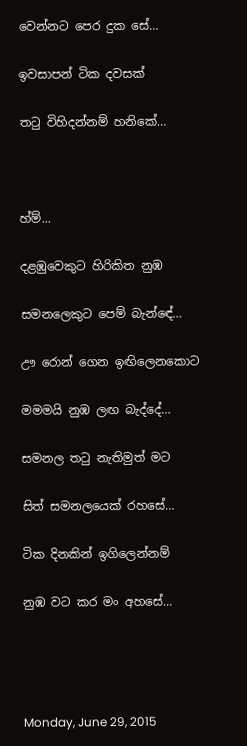වෙන්නට පෙර දුක සේ…

ඉවසාපන් ටික දවසක්

තටු විහිදන්නම් හනිකේ…



හ්ම්...

දළඹුවෙකුට හිරිකිත නුඹ

සමනලෙකුට පෙම් බැන්ඳේ…

ඌ රොන් ගෙන ඉඟිලෙනකොට

මමමයි නුඹ ලඟ බැද්දේ…

සමනල තටු නැතිමුත් මට

සිත් සමනලයෙක් රහසේ…

ටික දිනකින් ඉගිලෙන්නම්

නුඹ වට කර මං අහසේ…




Monday, June 29, 2015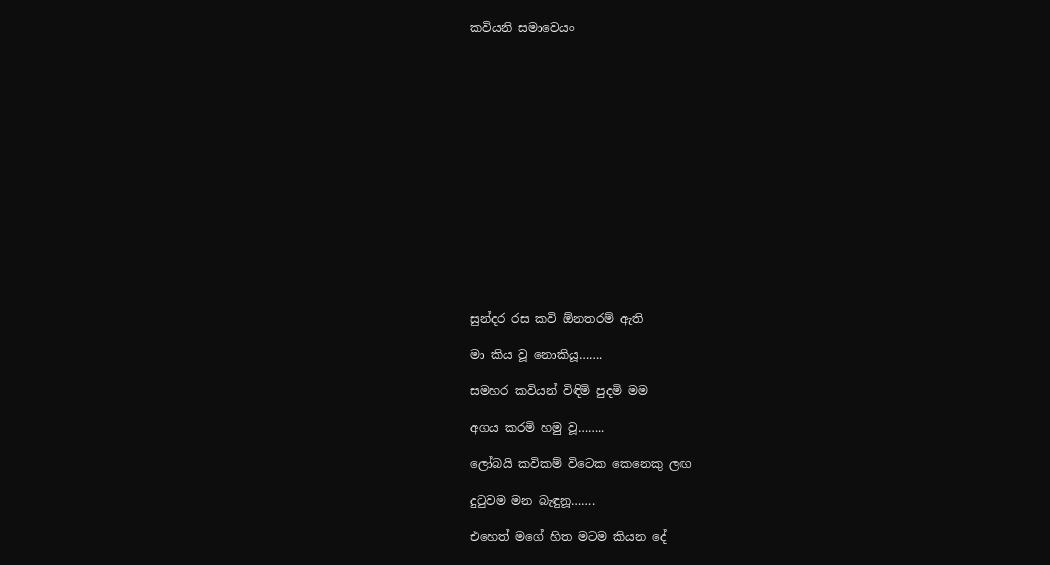කවියනි සමාවෙයං















සුන්දර රස කවි ඕනතරම් ඇති

මා කිය වූ නොකියූ…….

සමහර කවියන් විඳිමි පුදමි මම

අගය කරමි හමු වූ……..

ලෝබයි කවිකම් විටෙක කෙනෙකු ලඟ

දුටුවම මන බැඳුනූ…….

එහෙත් මගේ හිත මටම කියන දේ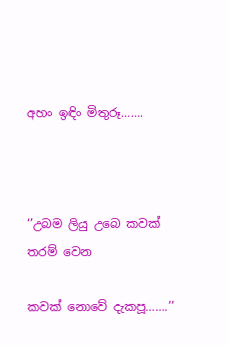අහං ඉඳිං මිතුරූ…….



‘’උබම ලියු උබෙ කවක් තරම් වෙන

කවක් නොවේ දැකපූ…….’’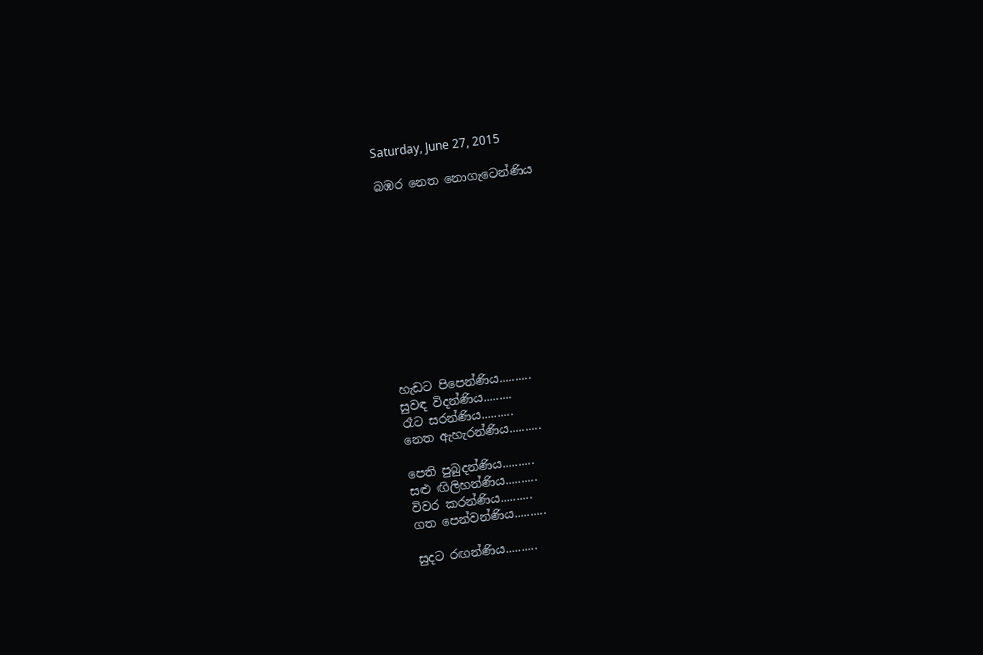Saturday, June 27, 2015

බඹර නෙත නොගැටෙන්ණිය











හැඩට පිපෙන්ණිය..........
සුවඳ විදන්ණිය.........
රෑට සරන්ණිය..........
නෙත ඇහැරන්ණිය..........

පෙති පුබුදන්ණිය..........
සළු ඟිලිහන්ණිය..........
විවර කරන්ණිය..........
ගත පෙන්වන්ණිය..........

සුදට රඟන්ණිය..........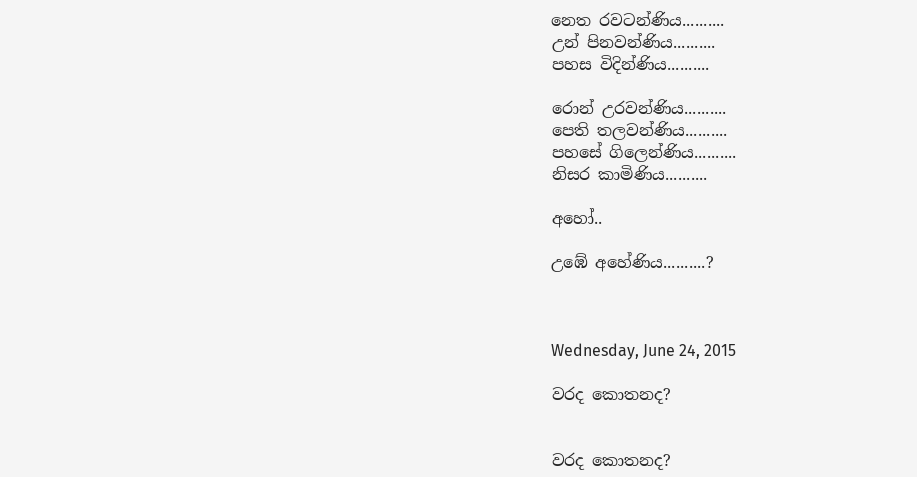නෙත රවටන්ණිය..........
උන් පිනවන්ණිය..........
පහස විදින්ණිය..........

රොන් උරවන්ණිය..........
පෙති තලවන්ණිය..........
පහසේ ගිලෙන්ණිය..........
නිසර කාමිණිය..........

අහෝ..

උඹේ අහේණිය..........?



Wednesday, June 24, 2015

වරද කොතනද?


වරද කොතනද?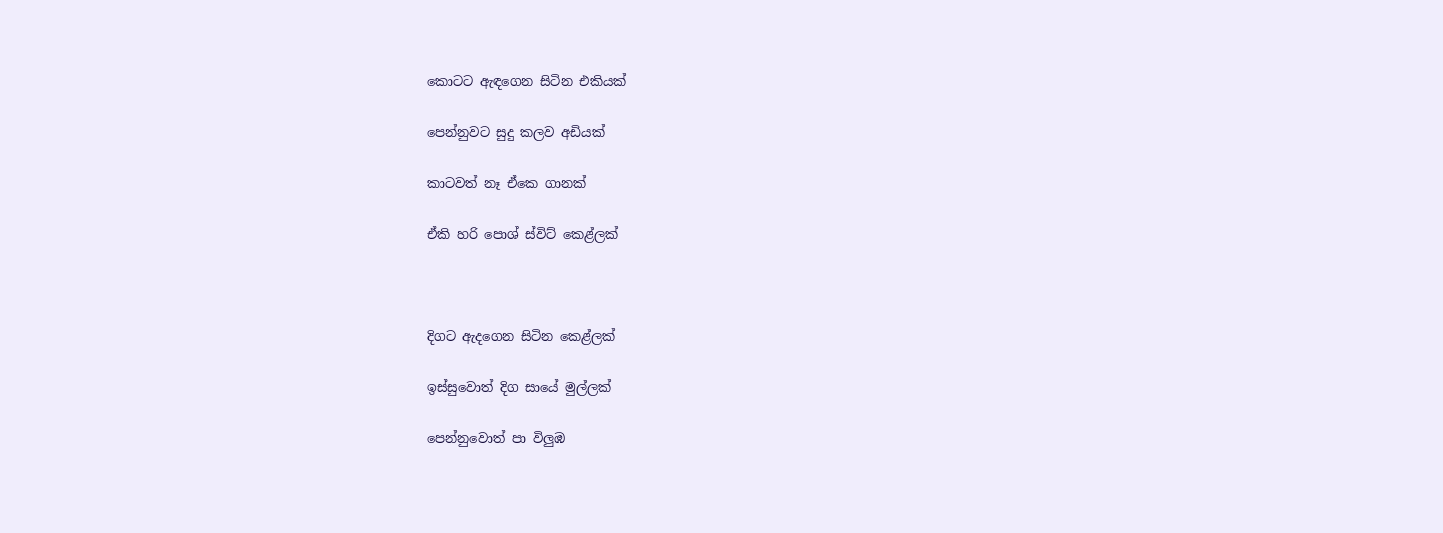කොටට ඇඳගෙන සිටින එකියක්

පෙන්නුවට සුදු කලව අඩියක්

කාටවත් නෑ ඒකෙ ගානක්

ඒකි හරි පොශ් ස්විට් කෙළ්ලක්



දිගට ඇදගෙන සිටින කෙළ්ලක්

ඉස්සුවොත් දිග සායේ මුල්ලක්

පෙන්නුවොත් පා විලුඹ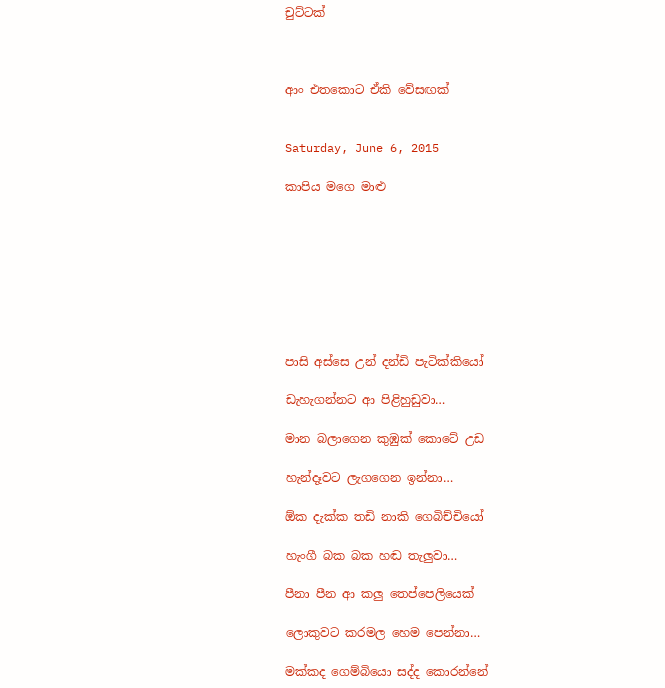චුට්ටක්



ආං එතකොට ඒකි වේසඟක්


Saturday, June 6, 2015

කාපිය මගෙ මාළු








පාසි අස්සෙ උන් දන්ඩි පැටික්කියෝ

ඩැහැගන්නට ආ පිළිහුඩුවා…

මාන බලාගෙන කුඹුක් කොටේ උඩ

හැන්දෑවට ලැගගෙන ඉන්නා…

ඕක දැක්ක තඩි නාකි ගෙබිච්චියෝ

හැංගී බක බක හඬ තැලුවා…

පීනා පීන ආ කලු තෙප්පෙලියෙක්

ලොකුවට කරමල හෙම පෙන්නා…

මක්කද ගෙම්බියො සද්ද කොරන්නේ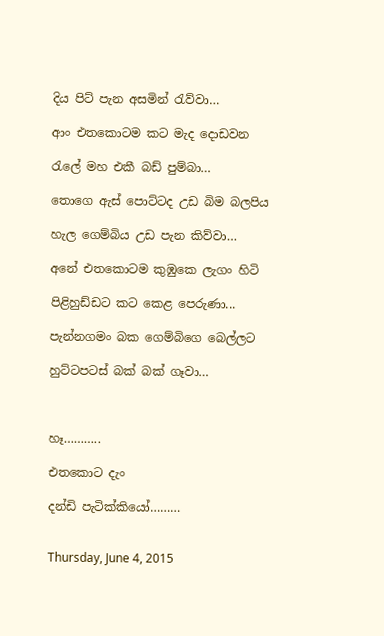දිය පිට් පැන අසමින් රැව්වා…

ආං එතකොටම කට මැද දොඩවන

රැලේ මහ එකී බඩ් පුම්බා…

තොගෙ ඇස් පොට්ටද උඩ බිම බලපිය

හැල ගෙම්බිය උඩ පැන කිව්වා…

අනේ එතකොටම කුඹුකෙ ලැගං හිටි

පිළිහුඩ්ඩට කට කෙළ පෙරුණා...

පැන්නගමං බක ගෙම්බිගෙ බෙල්ලට

හුට්ටපටස් බක් බක් ගෑවා…



හෑ………..

එතකොට දැං

දන්ඩි පැටික්කියෝ………


Thursday, June 4, 2015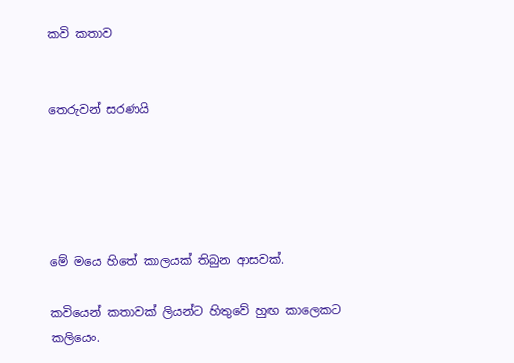කවි කතාව


තෙරුවන් සරණයි





මේ මයෙ හිතේ කාලයක් තිබුන ආසවක්.

කවියෙන් කතාවක් ලියන්ට හිතුවේ හුඟ කාලෙකට කලියෙං.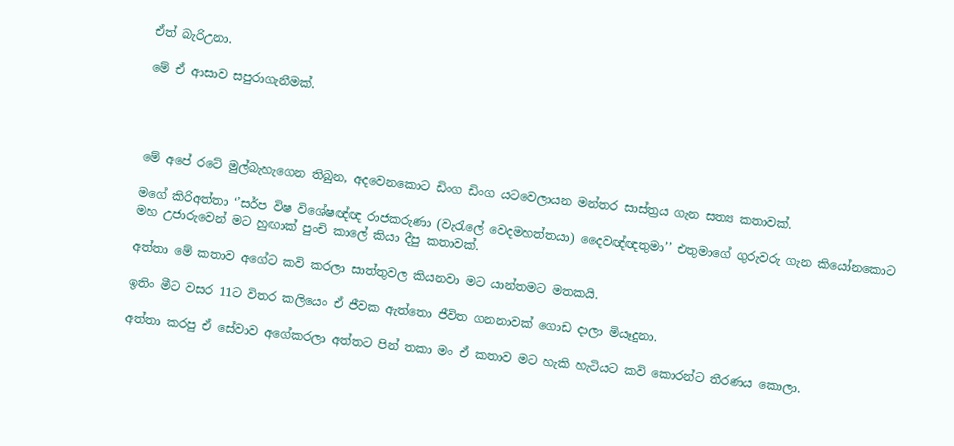ඒත් බැරිඋනා.

මේ ඒ ආසාව සපුරාගැනීමක්.




මේ අපේ රටේ මුල්බැහැගෙන තිබුන, අදවෙනකොට ඩිංග ඩිංග යටවෙලායන මන්තර සාස්ත්‍රය ගැන සත්‍ය කතාවක්.

මගේ කිරිඅත්තා ‘’සර්ප විෂ විශේෂඥ්ඥ රාජකරුණා (වැරැලේ වෙදමහත්තයා) දෛවඥ්ඥතුමා’’ එතුමාගේ ගුරුවරු ගැන කියෝනකොට මහ උජාරුවෙන් මට හුඟාක් පුංචි කාලේ කියා දීපු කතාවක්.

අත්තා මේ කතාව අගේට කවි කරලා සාත්තුවල කියනවා මට යාන්තමට මතකයි.

ඉතිං මීට වසර 11ට විතර කලියෙං ඒ ජීවක ඇත්තො ජීවිත ගනනාවක් ගොඩ දාලා මියෑදුනා.

අත්තා කරපු ඒ සේවාව අගේකරලා අත්තට පින් තකා මං ඒ කතාව මට හැකි හැටියට කවි කොරන්ට තීරණය කොලා.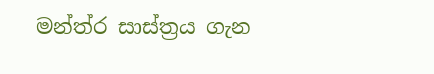මන්ත්ර සාස්ත්‍රය ගැන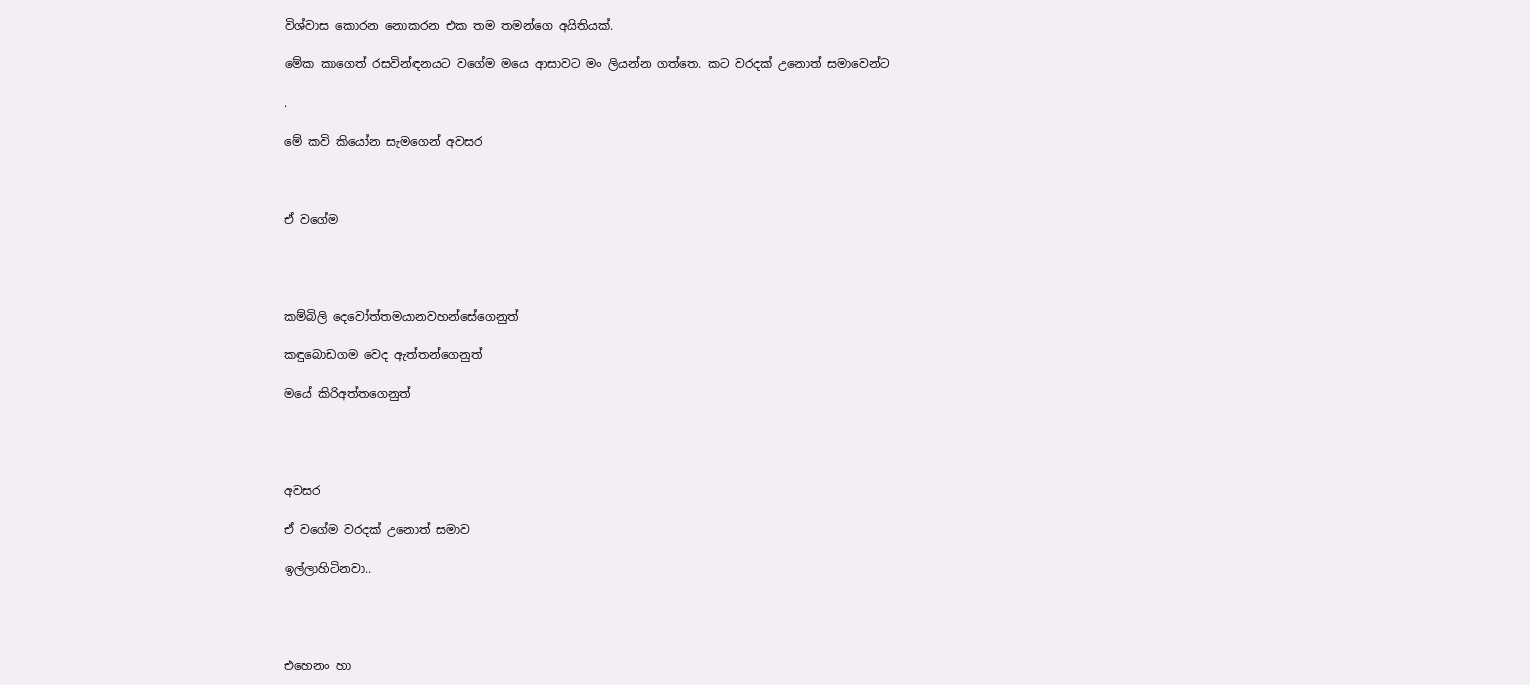විශ්වාස කොරන නොකරන එක තම තමන්ගෙ අයිතියක්.

මේක කාගෙත් රසවින්ඳනයට වගේම මයෙ ආසාවට මං ලියන්න ගත්තෙ. කට වරදක් උනොත් සමාවෙන්ට

.

මේ කවි කියෝන සැමගෙන් අවසර



ඒ වගේම




කම්බිලි දෙවෝත්තමයානවහන්සේගෙනුත්

කඳුබොඩගම වෙද ඇත්තන්ගෙනුත්

මයේ කිරිඅත්තගෙනුත්




අවසර

ඒ වගේම වරදක් උනොත් සමාව

ඉල්ලාහිටිනවා..




එහෙනං හා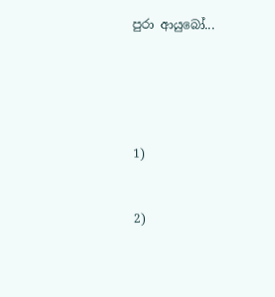පුරා ආයුබෝ...





1)


2)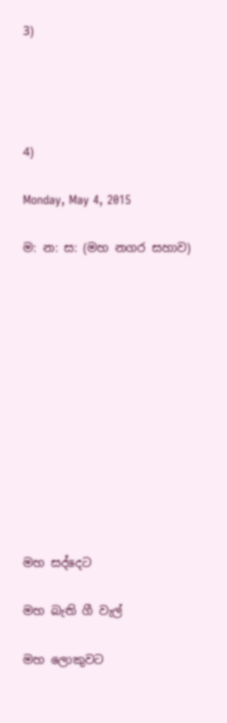3)




4)

Monday, May 4, 2015

ම: න: ස: (මහ නගර සහාව)












මහ සද්දෙට

මහ බැති ගී වැල්

මහ ලොකුවට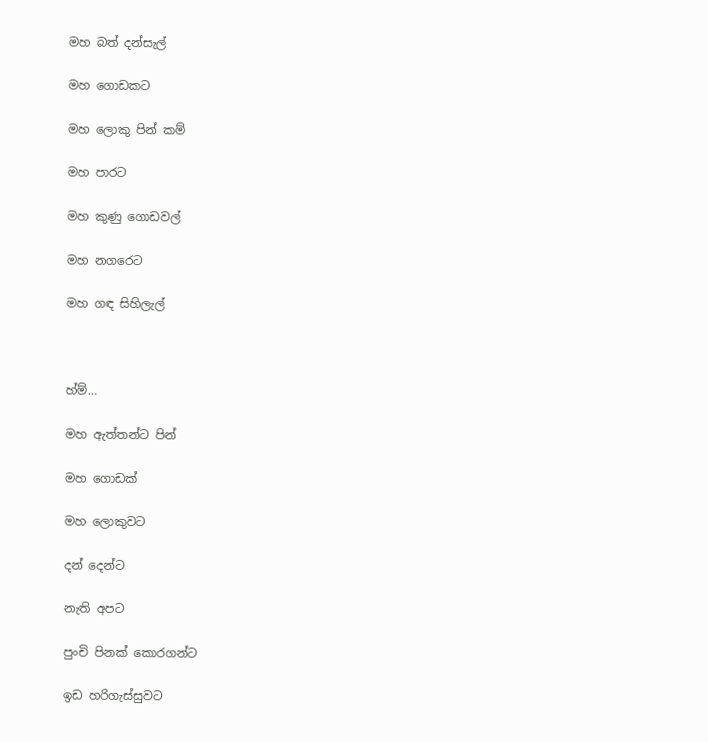මහ බත් දන්සැල්

මහ ගොඩකට

මහ ලොකු පින් කම්

මහ පාරට

මහ කුණු ගොඩවල්

මහ නගරෙට

මහ ගඳ සිහිලැල්



හ්ම්…

මහ ඇත්තන්ට පින්

මහ ගොඩක්

මහ ලොකුවට

දන් දෙන්ට

නැති අපට

පුංචි පිනක් කොරගන්ට

ඉඩ හරිගැස්සුවට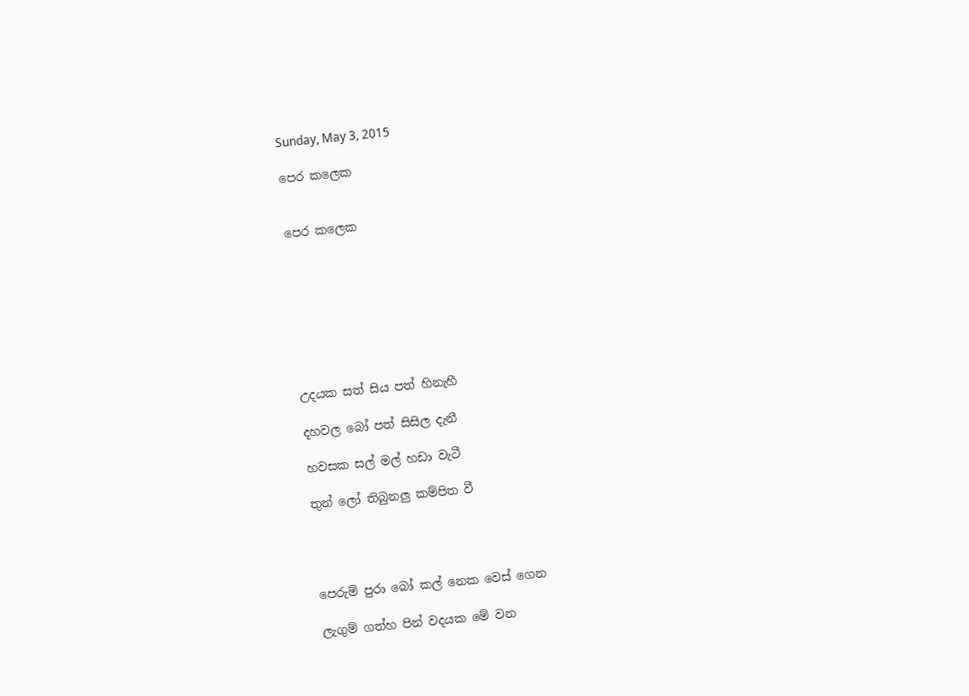Sunday, May 3, 2015

පෙර කලෙක


පෙර කලෙක








උදයක සත් සිය පත් හිනැහී

දහවල බෝ පත් සිසිල දැනී

හවසක සල් මල් හඩා වැටී

තුන් ලෝ තිබුනලු කම්පිත වී




පෙරුම් පුරා බෝ කල් නෙක වෙස් ගෙන

ලැගුම් ගත්හ පින් වදයක මේ වන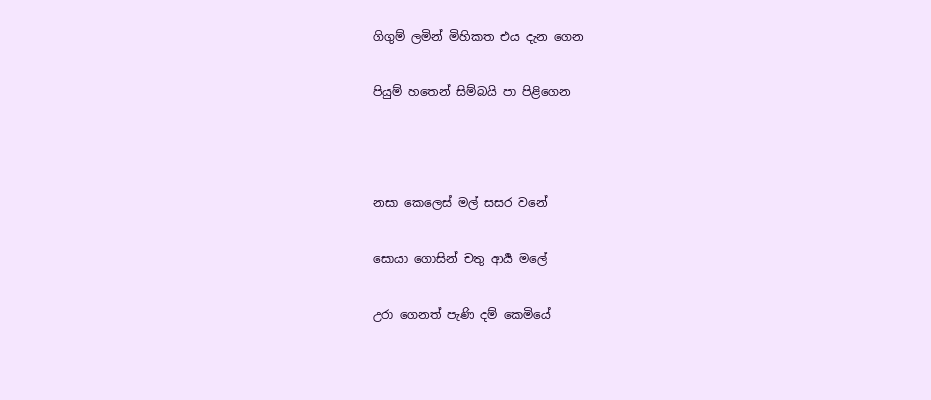ගිගුම් ලමින් මිහිකත එය දැන ගෙන

පියුම් හතෙන් සිම්බයි පා පිළිගෙන



නසා කෙලෙස් මල් සසර වනේ

සොයා ගොසින් චතු ආර්‍ය මලේ

උරා ගෙනත් පැණි දම් කෙමියේ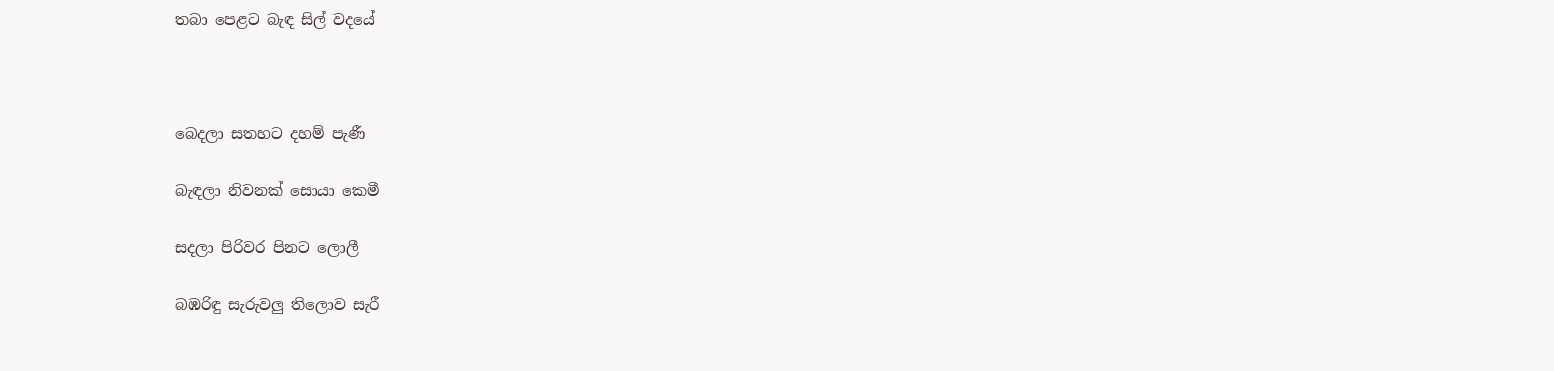තබා පෙළට බැඳ සිල් වදයේ



බෙදලා සතහට දහම් පැණී

බැඳලා නිවනක් සොයා කෙමී

සදලා පිරිවර පිනට ලොලී

බඹරිඳු සැරුවලු තිලොව සැරී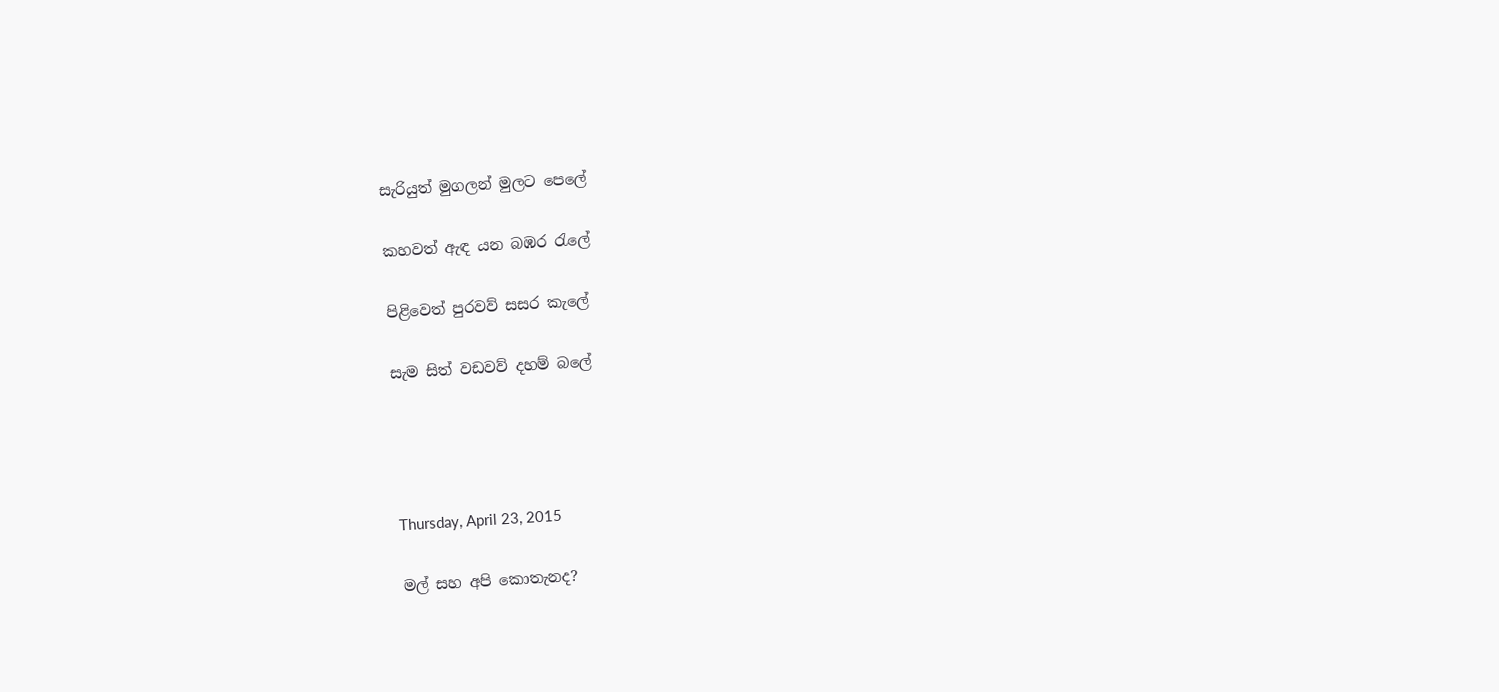සැරියුත් මුගලන් මුලට පෙලේ

කහවත් ඇඳ යන බඹර රැලේ

පිළිවෙත් පුරවව් සසර කැලේ

සැම සිත් වඩවව් දහම් බලේ




Thursday, April 23, 2015

මල් සහ අපි කොතැනද?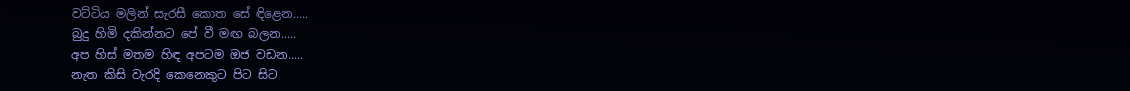වට්ටිය මලින් සැරසී කොත සේ ඳිළෙන.....
බුදු හිමි දකින්නට පේ වී මඟ බලන.....
අප හිස් මතම හිඳ අපටම ඔජ වඩන.....
නැත කිසි වැරදි කෙනෙකුට පිට සිට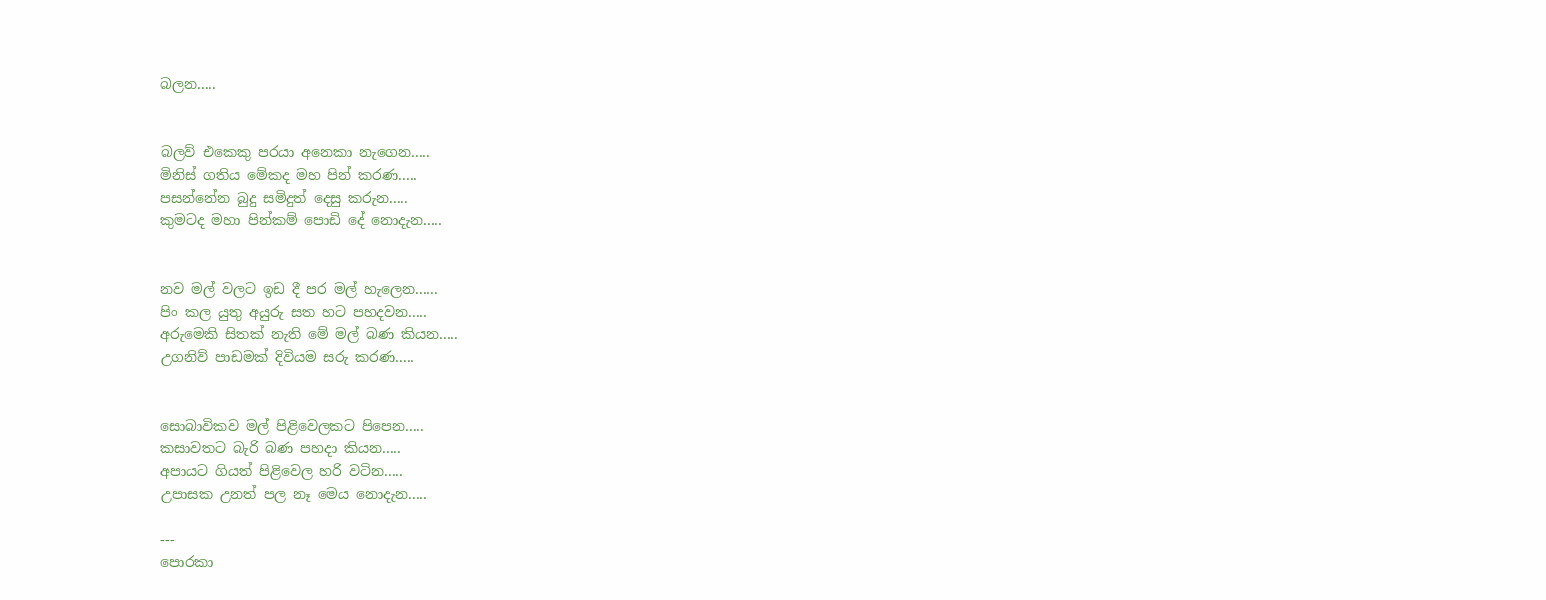බලන.....


බලව් එකෙකු පරයා අනෙකා නැගෙන.....
මිනිස් ගතිය මේකද මහ පින් කරණ.....
පසන්නේන බුදු සමිදුත් දෙසු කරුන.....
කුමටද මහා පින්කම් පොඩි දේ නොදැන.....


නව මල් වලට ඉඩ දී පර මල් හැලෙන......
පිං කල යුතු අයුරු සත හට පහදවන.....
අරුමෙකි සිතක් නැති මේ මල් බණ කියන.....
උගනිව් පාඩමක් දිවියම සරු කරණ.....


සොබාවිකව මල් පිළිවෙලකට පිපෙන.....
කසාවතට බැරි බණ පහදා කියන.....
අපායට ගියත් පිළිවෙල හරි වටින.....
උපාසක උනත් පල නෑ මෙය නොදැන.....

---
පොරකා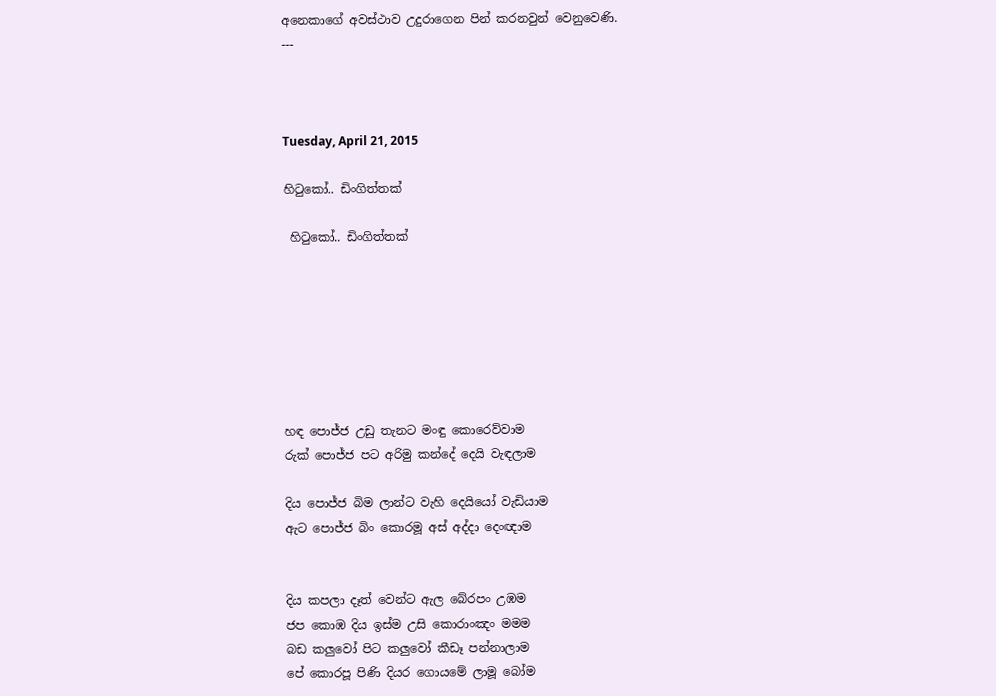අනෙකාගේ අවස්ථාව උදුරාගෙන පින් කරනවුන් වෙනුවෙණි.
---



Tuesday, April 21, 2015

හිටුකෝ.. ඩිංගිත්තක්

 හිටුකෝ.. ඩිංගිත්තක්







හඳ පොජ්ජ උඩු තැනට මංඳු කොරෙව්වාම
රුක් පොජ්ජ පට අරිමු කන්දේ දෙයි වැඳලාම

දිය පොජ්ජ බිම ලාන්ට වැහි දෙයියෝ වැඩියාම
ඇට පොජ්ජ බිං කොරමූ අස් අද්දා දෙංඥාම


දිය කපලා දෑත් වෙන්ට ඇල බේරපං උඹම
ජප කොඹ දිය ඉස්ම උසි කොරාංඤං මමම
බඩ කලුවෝ පිට කලුවෝ කීඩෑ පන්නාලාම
පේ කොරපූ පිණි දියර ගොයමේ ලාමූ බෝම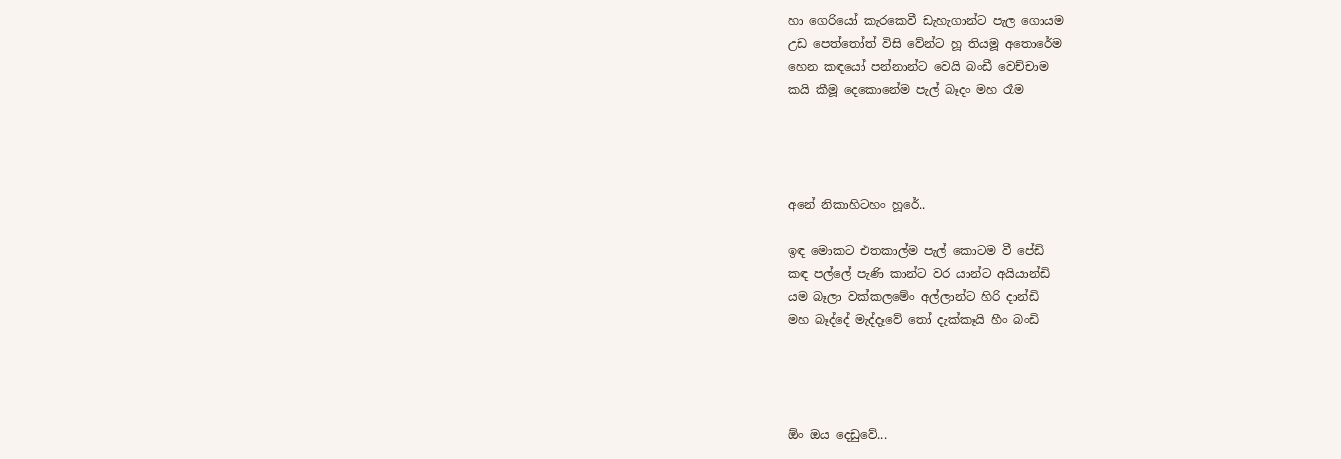හා ගෙරියෝ කැරකෙවී ඩැහැගාන්ට පැල ගොයම
උඩ පෙත්තෝත් විසි වේන්ට හූ තියමූ අතොරේම
හෙන කඳයෝ පන්නාන්ට වෙයි බංඩී වෙච්චාම
කයි කීමූ දෙකොනේම පැල් බෑදං මහ රෑම




අනේ නිකාහිටහං හූරේ..

ඉඳ මොකට එතකාල්ම පැල් කොටම වී පේඩි
කඳ පල්ලේ පැණි කාන්ට වර යාන්ට අයියාන්ඩි
යම බෑලා වක්කලමේං අල්ලාන්ට හිරි දාන්ඩි
මහ බෑද්දේ මැද්දෑවේ තෝ දැක්කෑයි හීං බංඩි




ඕං ඔය දෙඩුවේ...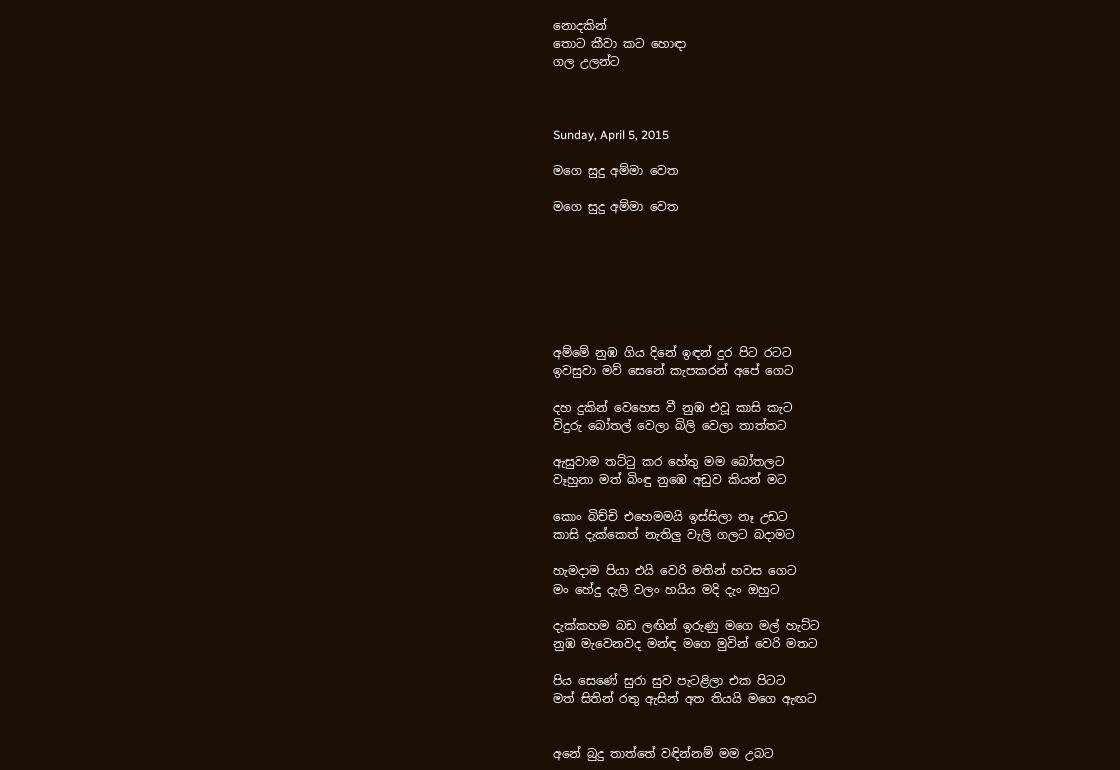නොදකින්
තොට කීවා කට හොඳා
ගල උලන්ට



Sunday, April 5, 2015

මගෙ සුදු අම්මා වෙත

මගෙ සුදු අම්මා වෙත







අම්මේ නුඹ ගිය දිනේ ඉඳන් දුර පිට රටට
ඉවසුවා මව් සෙනේ කැපකරන් අපේ ගෙට

දහ දුකින් වෙහෙස වී නුඹ එවූ කාසි කැට
විදුරු බෝතල් වෙලා බිලි වෙලා තාත්තට

ඇසුවාම තට්ටු කර හේතු මම බෝතලට
වෑහුනා මත් බිංඳු නුඹෙ අඩුව කියන් මට

කොං බිච්චි එහෙමමයි ඉස්සිලා නෑ උඩට
කාසි දැක්කෙත් නැතිලු වැලි ගලට බදාමට

හැමදාම පියා එයි වෙරි මතින් හවස ගෙට
මං හේදු දැලි වලං හයිය මදි දැං ඔහුට

දැක්කහම බඩ ලඟින් ඉරුණු මගෙ මල් හැට්ට
නුඹ මැවෙනවද මන්ඳ මගෙ මුවින් වෙරි මතට

පිය සෙණේ සුරා සුව පැටළිලා එක පිටට
මත් සිතින් රතු ඇසින් අත තියයි මගෙ ඇඟට


අනේ බුදු තාත්තේ වඳින්නම් මම උබට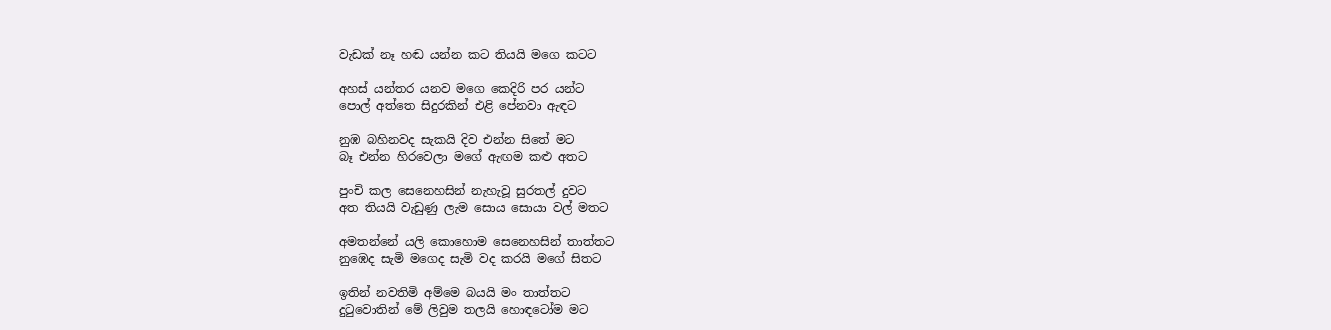වැඩක් නෑ හඬ යන්න කට තියයි මගෙ කටට

අහස් යන්තර යනව මගෙ කෙදිරි පර යන්ට
පොල් අත්තෙ සිදුරකින් එළි පේනවා ඇඳට

නුඹ බහිනවද සැකයි දිව එන්න සිතේ මට
බෑ එන්න හිරවෙලා මගේ ඇඟම කළු අතට

පුංචි කල සෙනෙහසින් නැහැවූ සුරතල් දුවට
අත තියයි වැඩුණු ලැම සොය සොයා වල් මතට

අමතන්නේ යලි කොහොම සෙනෙහසින් තාත්තට
නුඹෙද සැමි මගෙද සැමි වද කරයි මගේ සිතට

ඉතින් නවතිමි අම්මෙ බයයි මං තාත්තට
දුටුවොතින් මේ ලිවුම තලයි හොඳටෝම මට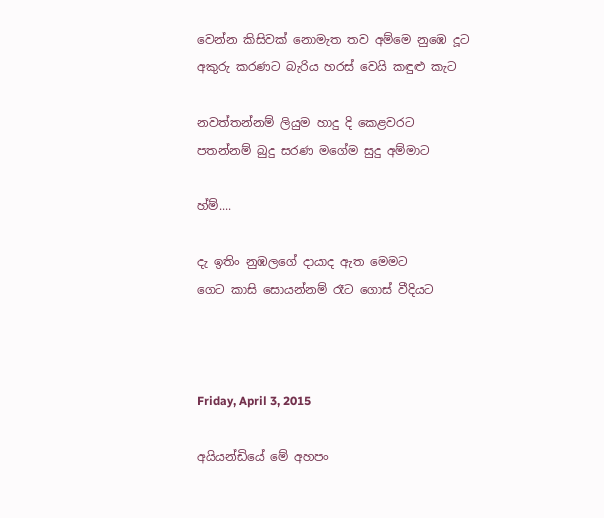වෙන්න කිසිවක් නොමැත තව අම්මෙ නුඹෙ දූට
අකුරු කරණට බැරිය හරස් වෙයි කඳුළු කැට

නවත්තන්නම් ලියුම හාදු දි කෙළවරට
පතන්නම් බුදු සරණ මගේම සුදු අම්මාට

හ්ම්....

දැ ඉතිං නුඹලගේ දායාද ඇත මෙමට
ගෙට කාසි සොයන්නම් රෑට ගොස් වීදියට



Friday, April 3, 2015

අයියන්ඩියේ මේ අහපං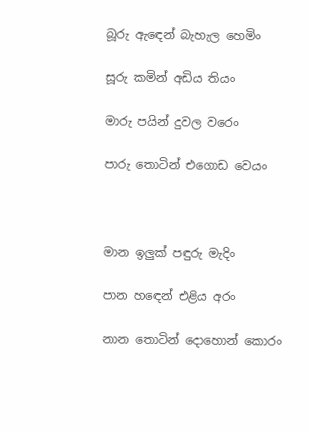බූරු ඇඳෙන් බැහැල හෙමිං

සූරු කමින් අඩිය තියං

මාරු පයින් දුවල වරෙං

පාරු තොටින් එගොඩ වෙයං



මාන ඉලුක් පඳුරු මැදිං

පාන හඳෙන් එළිය අරං

නාන තොටින් දොහොන් කොරං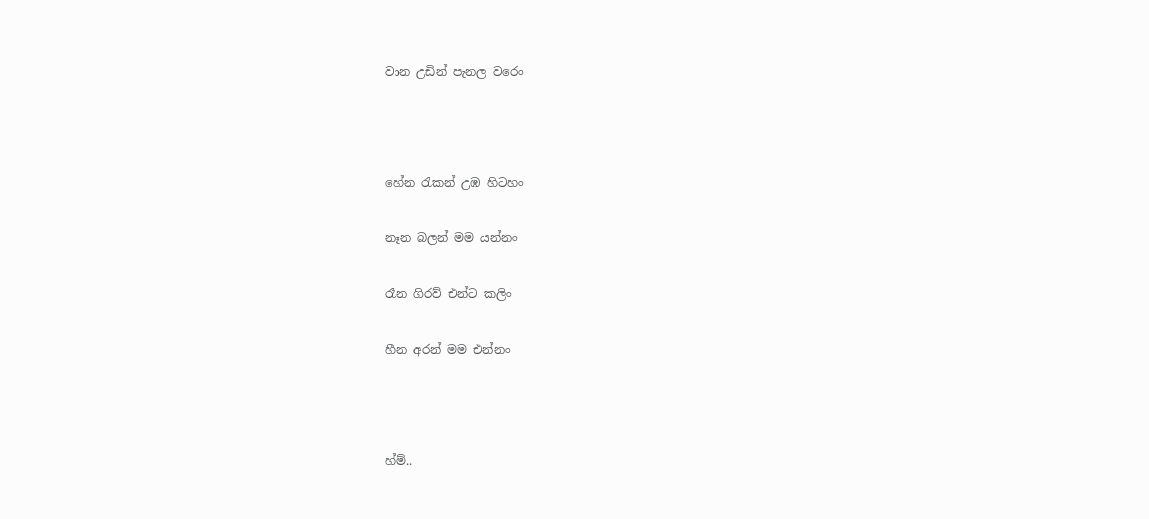වාන උඩින් පැනල වරෙං



හේන රැකන් උඹ හිටහං

නෑන බලන් මම යන්නං

රෑන ගිරව් එන්ට කලිං

හීන අරන් මම එන්නං



හ්ම්..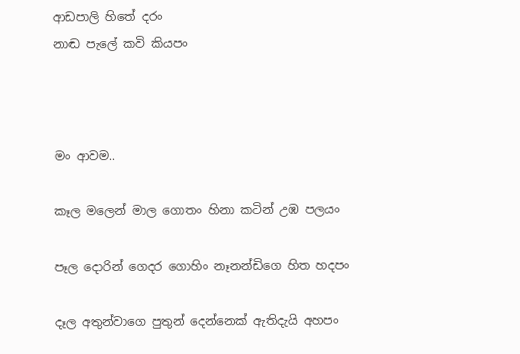ආඩපාලි හිතේ දරං
නාඬ පැලේ කවි කියපං



මං ආවම..

කෑල මලෙන් මාල ගොතං හිනා කටින් උඹ පලයං

පෑල දොරින් ගෙදර ගොහිං නෑනන්ඩිගෙ හිත හදපං

දෑල අතුන්වාගෙ පුතුන් දෙන්නෙක් ඇතිදැයි අහපං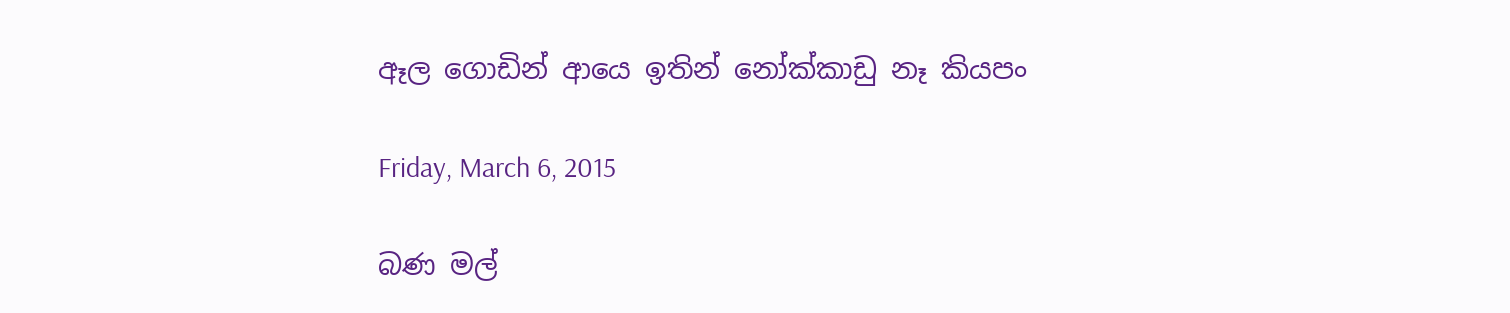ඈල ගොඩින් ආයෙ ඉතින් නෝක්කාඩු නෑ කියපං

Friday, March 6, 2015

බණ මල්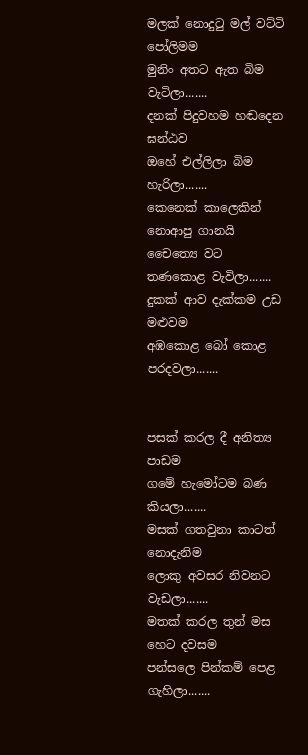මලක් නොදුටු මල් වට්ටි පෝලිමම
මුනිං අතට ඇත බිම වැටිලා.......
දනක් පිදුවහම හඬදෙන ඝන්ඨව
ඔහේ එල්ලිලා බිම හැරිලා.......
කෙනෙක් කාලෙකින් නොආපු ගානයි
චෛත්‍යෙ වට තණකොළ වැවිලා.......
දුකක් ආව දැක්කම උඩ මළුවම
අඹකොළ බෝ කොළ පරදවලා.......


පසක් කරල දී අනිත්‍ය පාඩම
ගමේ හැමෝටම බණ කියලා.......
මසක් ගතවුනා කාටත් නොදැනිම
ලොකු අවසර නිවනට වැඩලා.......
මතක් කරල තුන් මස හෙට දවසම
පන්සලෙ පින්කම් පෙළ ගැහිලා.......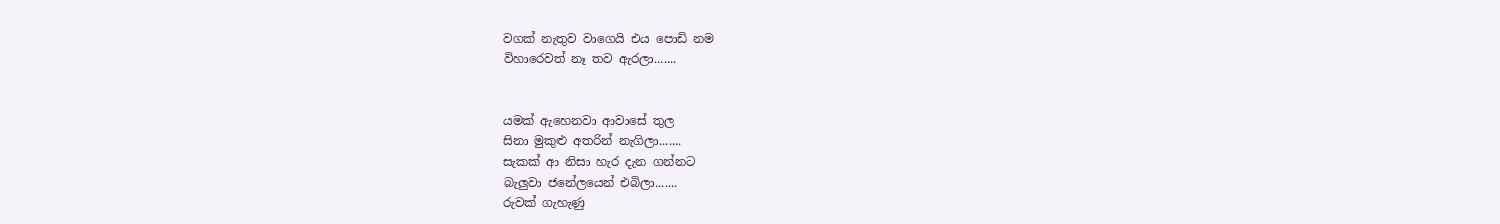වගක් නැතුව වාගෙයි එය පොඩි නම
විහාරෙවත් නෑ තව ඇරලා.......


යමක් ඇහෙනවා ආවාසේ තුල
සිනා මුකුළු අතරින් නැගිලා.......
සැකක් ආ නිසා හැර දැන ගන්නට
බැලුවා ජනේලයෙන් එබිලා.......
රුවක් ගැහැණු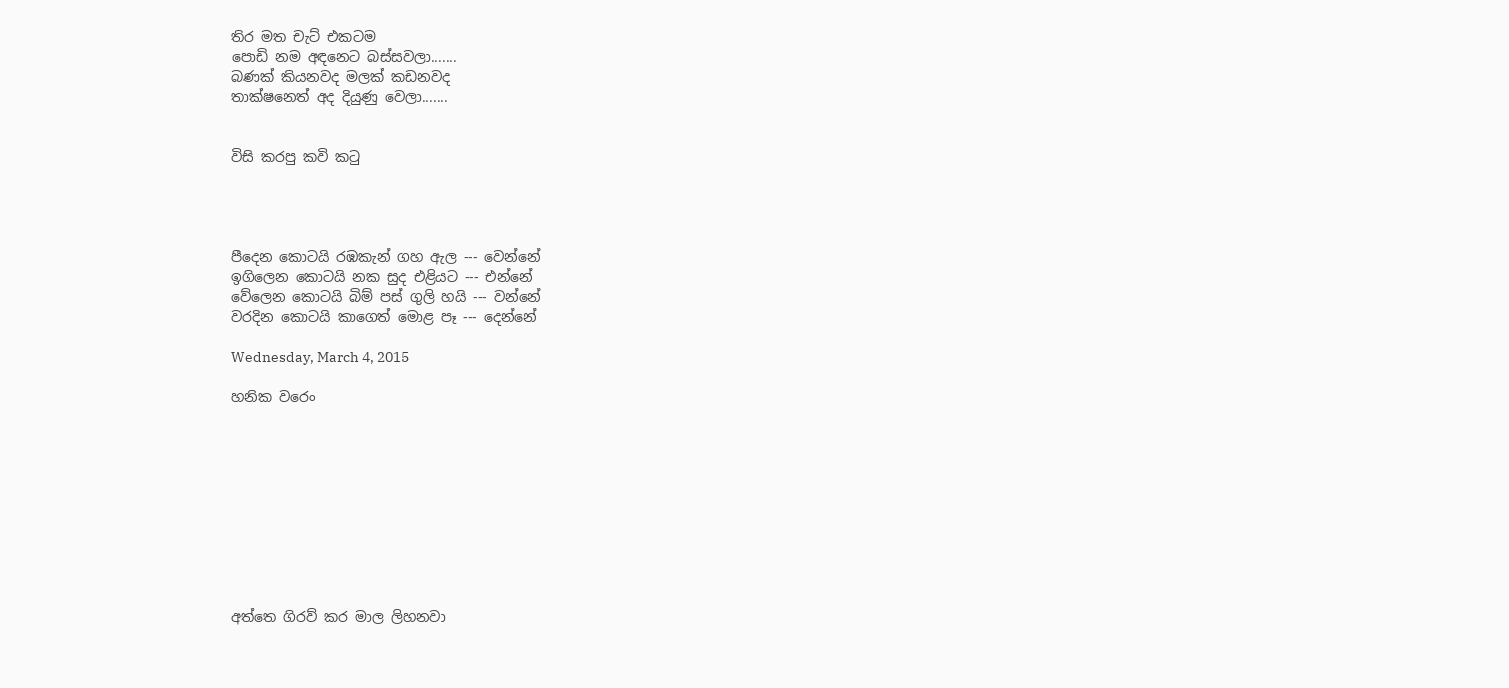තිර මත චැට් එකටම
පොඩි නම අඳනෙට බස්සවලා.......
බණක් කියනවද මලක් කඩනවද
තාක්ෂනෙත් අද දියුණු වෙලා.......


විසි කරපු කවි කටු




පීදෙන කොටයි රඹකැන් ගහ ඇල --- වෙන්නේ
ඉගිලෙන කොටයි නක සුද එළියට --- එන්නේ
වේලෙන කොටයි බිම් පස් ගුලි හයි --- වන්නේ
වරදින කොටයි කාගෙත් මොළ පෑ --- දෙන්නේ

Wednesday, March 4, 2015

හනික වරෙං










අත්තෙ ගිරව් කර මාල ලිහනවා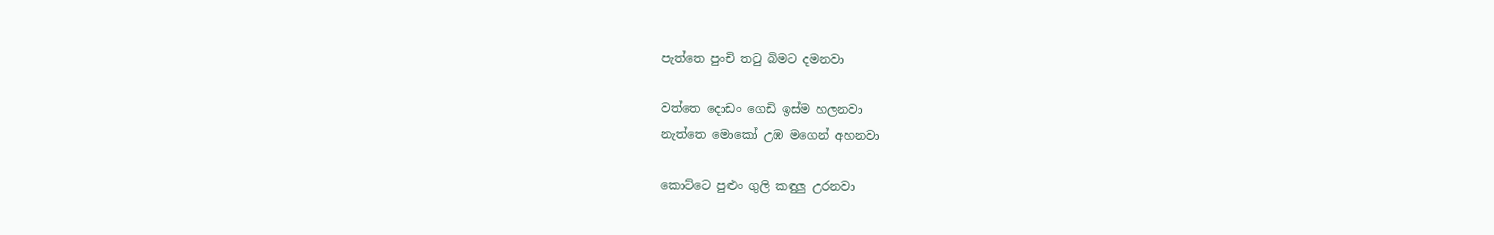පැත්තෙ පුංචි තටු බිමට දමනවා

වත්තෙ දොඩං ගෙඩි ඉස්ම හලනවා
නැත්තෙ මොකෝ උඹ මගෙන් අහනවා

කොට්ටෙ පුළුං ගුලි කඳුලු උරනවා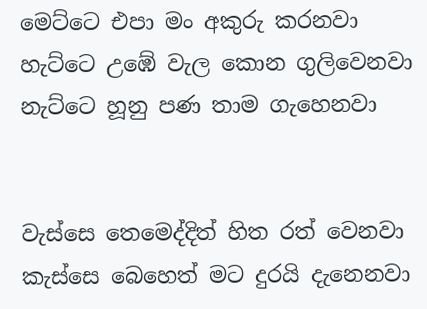මෙට්ටෙ එපා මං අකුරු කරනවා
හැට්ටෙ උඹේ වැල කොන ගුලිවෙනවා
නැට්ටෙ හූනු පණ තාම ගැහෙනවා


වැස්සෙ තෙමෙද්දිත් හිත රත් වෙනවා
කැස්සෙ බෙහෙත් මට දුරයි දැනෙනවා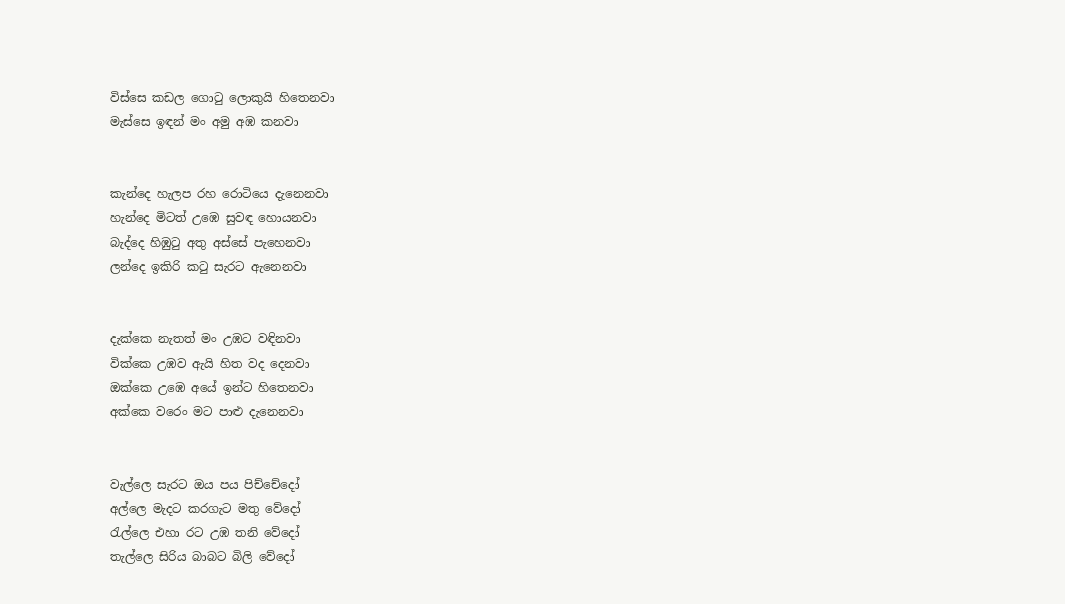විස්සෙ කඩල ගොටු ලොකුයි හිතෙනවා
මැස්සෙ ඉඳන් මං අමු අඹ කනවා


කැන්දෙ හැලප රහ රොටියෙ දැනෙනවා
හැන්දෙ මිටත් උඹෙ සුවඳ හොයනවා
බැද්දෙ හිඹුටු අතු අස්සේ පැහෙනවා
ලන්දෙ ඉකිරි කටු සැරට ඇනෙනවා


දැක්කෙ නැතත් මං උඹට වඳිනවා
වික්කෙ උඹව ඇයි හිත වද දෙනවා
ඔක්කෙ උඹෙ අයේ ඉන්ට හිතෙනවා
අක්කෙ වරෙං මට පාළු දැනෙනවා


වැල්ලෙ සැරට ඔය පය පිච්චේදෝ
අල්ලෙ මැදට කරගැට මතු වේදෝ
රැල්ලෙ එහා රට උඹ තනි වේදෝ
තැල්ලෙ සිරිය බාබට බිලි වේදෝ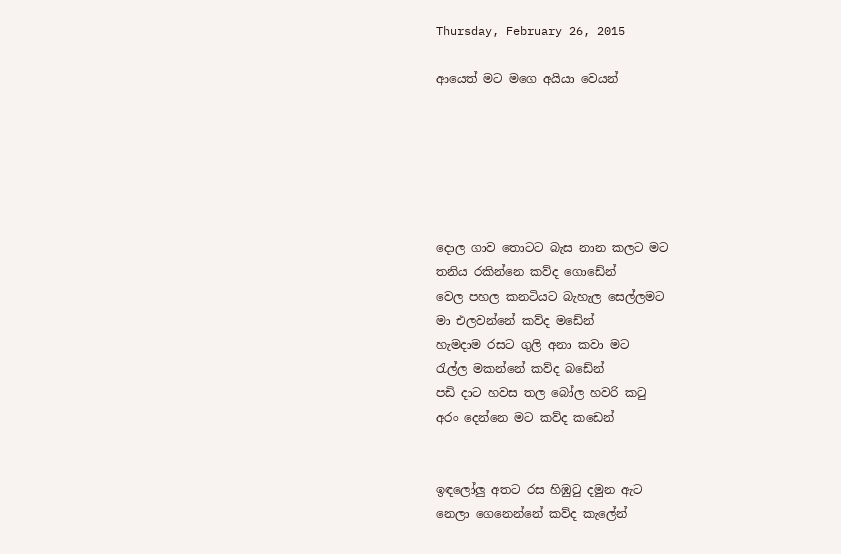Thursday, February 26, 2015

ආයෙත් මට මගෙ අයියා වෙයන්






දොල ගාව තොටට බැස නාන කලට මට
තනිය රකින්නෙ කව්ද ගොඩේන්
වෙල පහල කනටියට බැහැල සෙල්ලමට
මා එලවන්නේ කව්ද මඩේන්
හැමදාම රසට ගුලි අනා කවා මට
රැල්ල මකන්නේ කව්ද බඩේන්
පඩි දාට හවස තල බෝල හවරි කටු
අරං දෙන්නෙ මට කව්ද කඩෙන්


ඉඳලෝලු අතට රස හිඹුටු දමුන ඇට
නෙලා ගෙනෙන්නේ කව්ද කැලේන්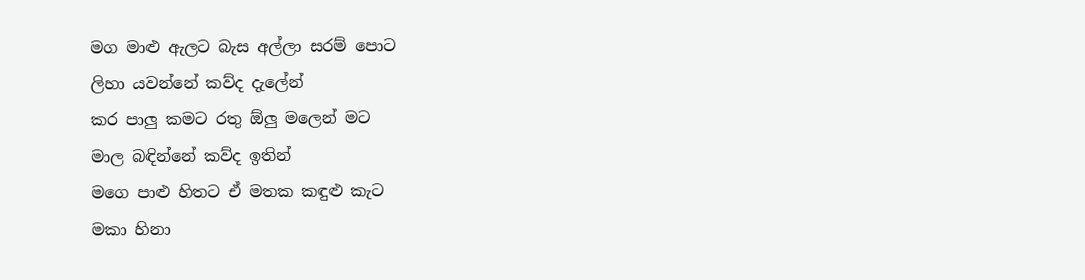මග මාළු ඇලට බැස අල්ලා සරම් පොට
ලිහා යවන්නේ කව්ද දැලේන්
කර පාලු කමට රතු ඕලු මලෙන් මට
මාල බඳින්නේ කව්ද ඉතින්
මගෙ පාළු හිතට ඒ මතක කඳුළු කැට
මකා හිනා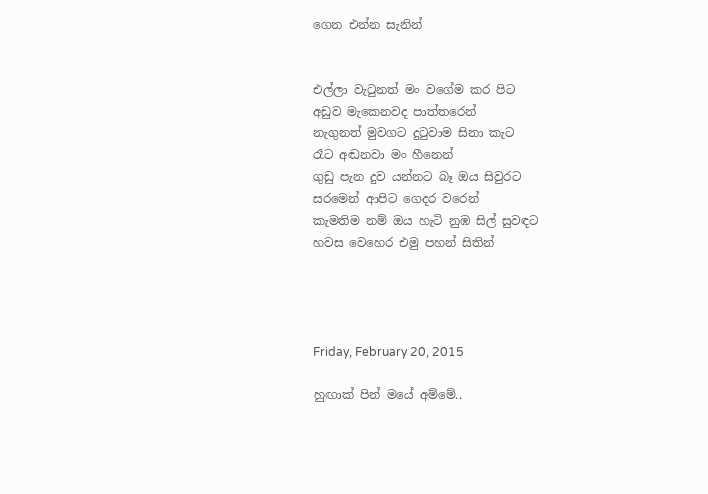ගෙන එන්න සැනින්


එල්ලා වැටුනත් මං වගේම කර පිට
අඩුව මැකෙනවද පාත්තරෙන්
නැගුනත් මුවගට දුටුවාම සිනා කැට
රෑට අඬනවා මං හීනෙන්
ගුඩු පැන දුව යන්නට බෑ ඔය සිවුරට
සරමෙන් ආපිට ගෙදර වරෙන්
කැමතිම නම් ඔය හැටි නුඹ සිල් සුවඳට
හවස වෙහෙර එමු පහන් සිතින්




Friday, February 20, 2015

හුඟාක් පින් මයේ අම්මේ..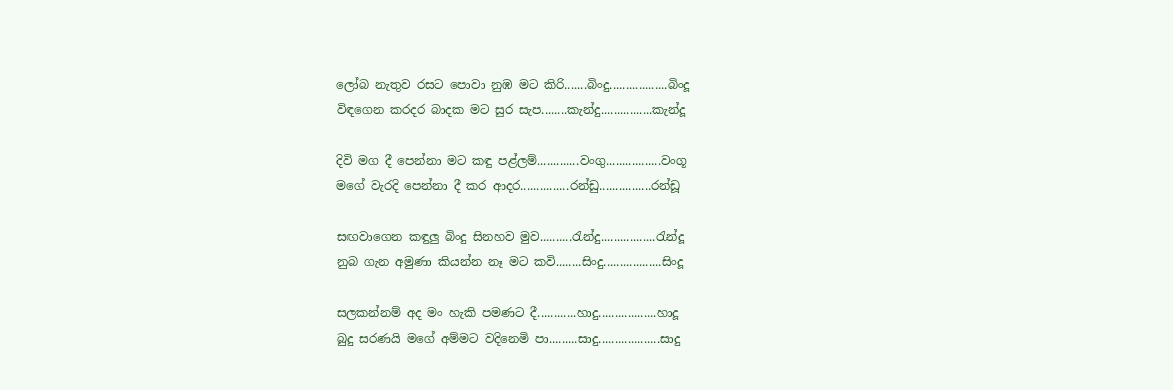ලෝබ නැතුව රසට පොවා නුඹ මට කිරි.......බිංදු..................බිංදූ
විඳගෙන කරදර බාදක මට සුර සැප........කැන්දු................කැන්දූ

දිවි මග දී පෙන්නා මට කඳු පළ්ලම්.............වංගු.................වංගූ
මගේ වැරදි පෙන්නා දී කර ආදර...............රන්ඩු................රන්ඩූ

සඟවාගෙන කඳුලු බිංදු සිනහව මුව..........රැන්දු.................රැන්දූ
නුබ ගැන අමුණා කියන්න නෑ මට කවි........සිංදු..................සිංදූ

සලකන්නම් අද මං හැකි පමණට දී............හාදු..................හාදූ
බුදු සරණයි මගේ අම්මට වදිනෙමි පා.........සාදු...................සාදු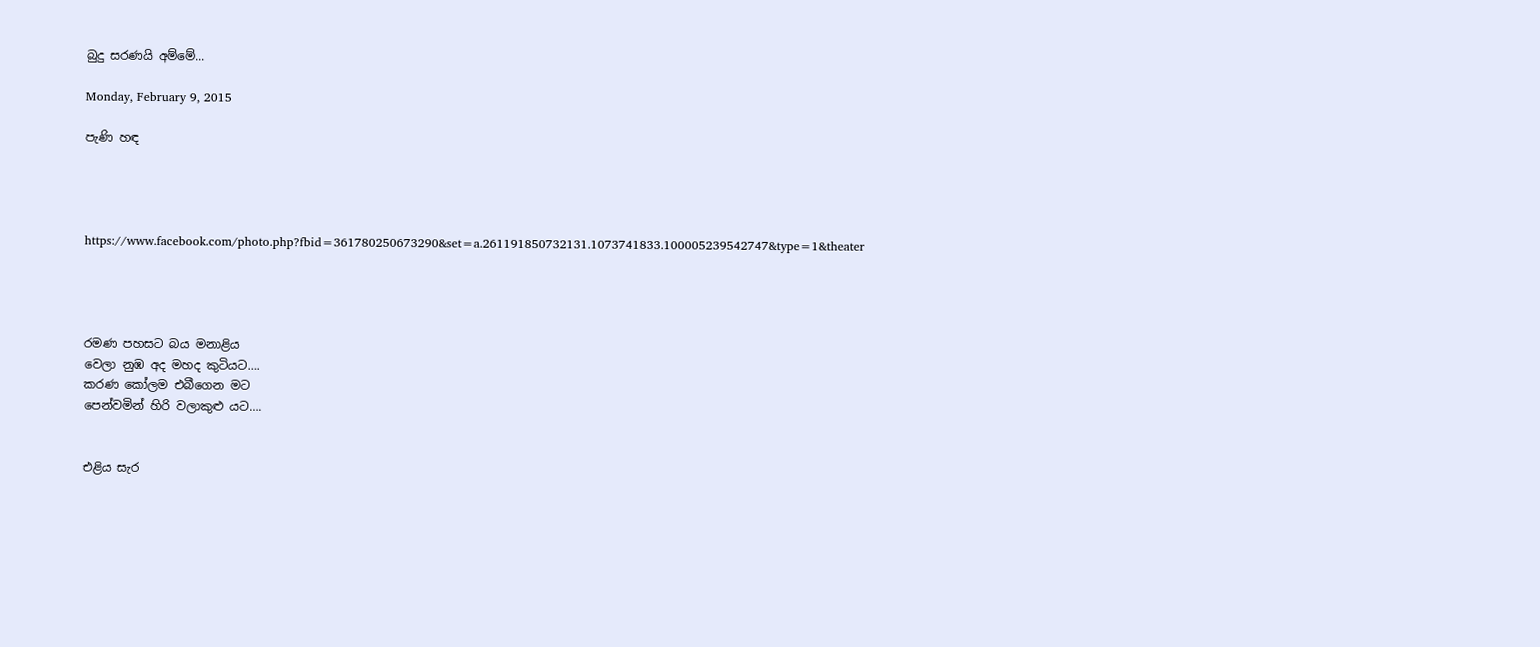බුදු සරණයි අම්මේ...

Monday, February 9, 2015

පැණි හඳ




https://www.facebook.com/photo.php?fbid=361780250673290&set=a.261191850732131.1073741833.100005239542747&type=1&theater




රමණ පහසට බය මනාළිය
වෙලා නුඹ අද මහද කුටියට….
කරණ කෝලම එබීගෙන මට
පෙන්වමින් හිරි වලාකුළු යට….


එළිය සැර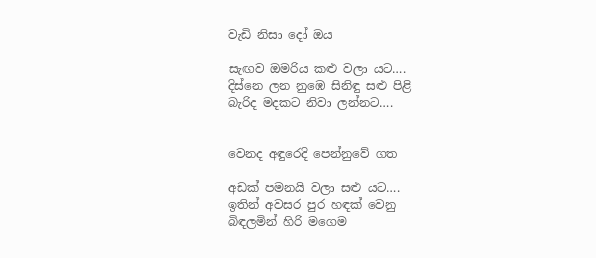වැඩි නිසා දෝ ඔය

සැඟව ඔමරිය කළු වලා යට….
දිස්නෙ ලන නුඹෙ සිනිඳු සළු පිළි
බැරිද මදකට නිවා ලන්නට….


වෙනද අඳුරෙදි පෙන්නුවේ ගත

අඩක් පමනයි වලා සළු යට….
ඉතින් අවසර පුර හඳක් වෙනු
බිඳලමින් හිරි මගෙම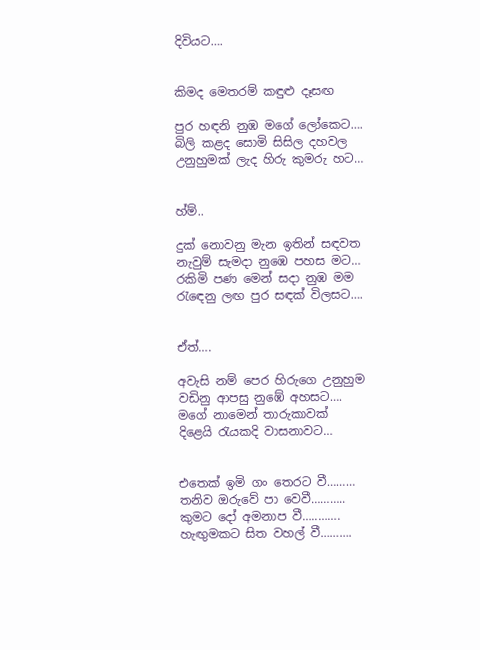දිවියට….


කිමද මෙතරම් කඳුළු දෑසඟ

පුර හඳනි නුඹ මගේ ලෝකෙට….
බිලි කළද සොමි සිසිල දහවල
උනුහුමක් ලැද හිරු කුමරු හට…


හ්ම්..

දුක් නොවනු මැන ඉතින් සඳවත
නැවුම් සැමදා නුඹෙ පහස මට…
රකිමි පණ මෙන් සදා නුඹ මම
රැඳෙනු ලඟ පුර සඳක් විලසට….


ඒත්….

අවැසි නම් පෙර හිරුගෙ උනුහුම
වඩිනු ආපසු නුඹේ අහසට….
මගේ නාමෙන් තාරුකාවක්
දිළෙයි රැයකදි වාසනාවට…


එතෙක් ඉමි ගං තෙරට වී………
තනිව ඔරුවේ පා වෙවී………..
කුමට දෝ අමනාප වී…..…….
හැඟුමකට සිත වහල් වී……….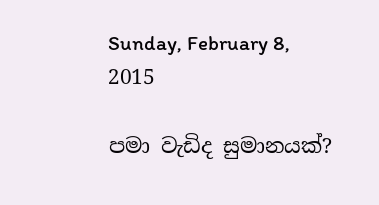Sunday, February 8, 2015

පමා වැඩිද සුමානයක්?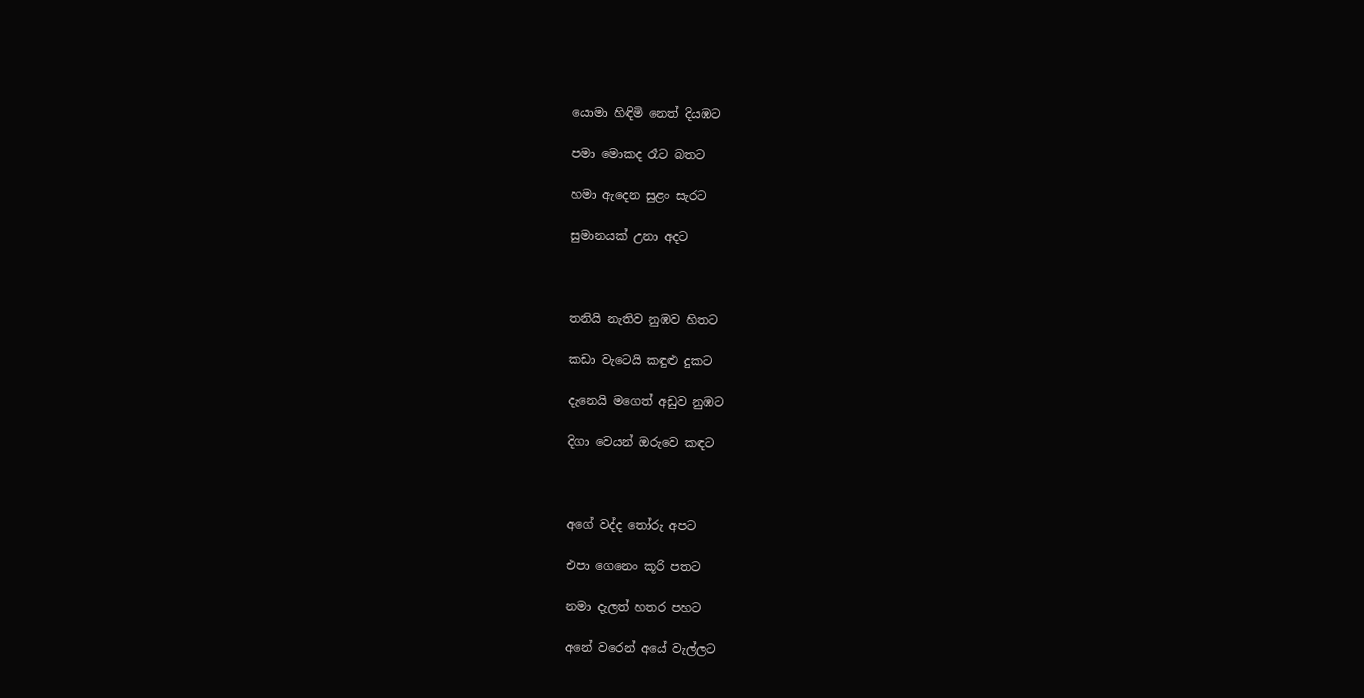යොමා හිඳිමි නෙත් දියඹට

පමා මොකද රෑට බතට

හමා ඇදෙන සුළං සැරට

සුමානයක් උනා අදට



තනියි නැතිව නුඹව හිතට

කඩා වැටෙයි කඳුළු දුකට

දැනෙයි මගෙත් අඩුව නුඹට

දිගා වෙයන් ඔරුවෙ කඳට



අගේ වද්ද තෝරු අපට

එපා ගෙනෙං කූරි පතට

නමා දැලත් හතර පහට

අනේ වරෙන් අයේ වැල්ලට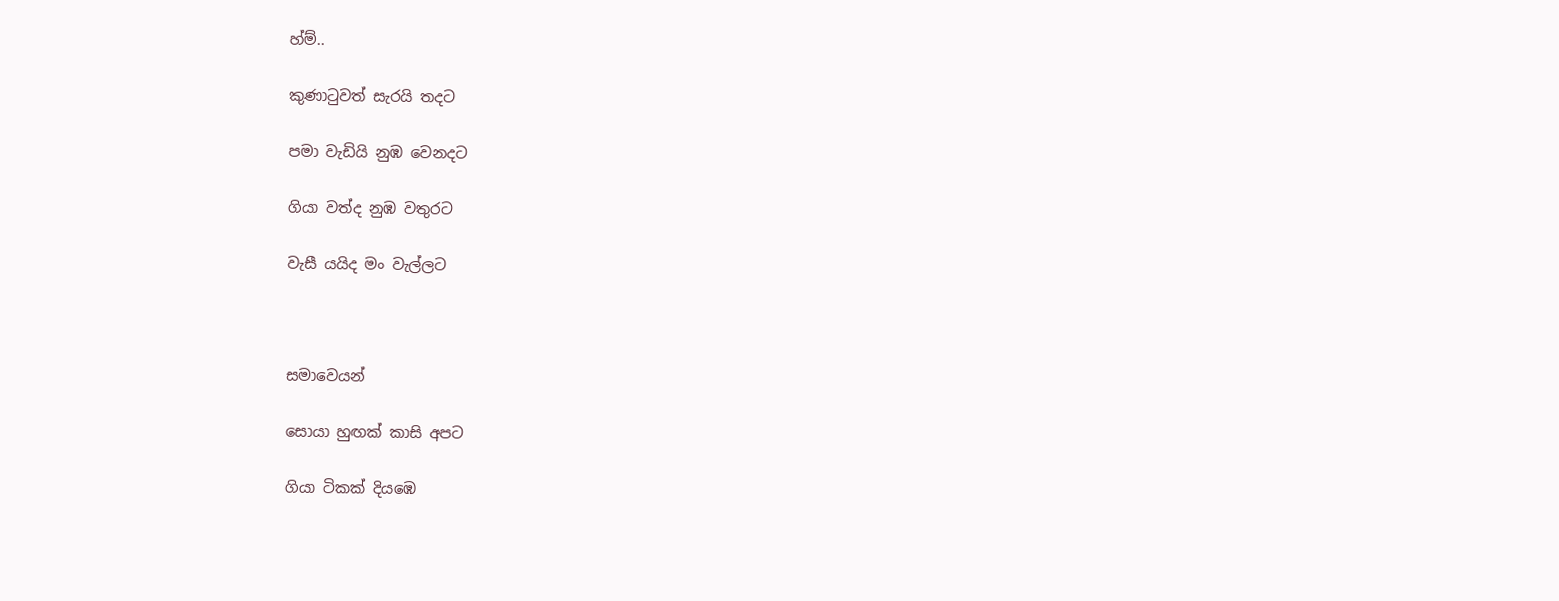හ්ම්..

කුණාටුවත් සැරයි තදට

පමා වැඩියි නුඹ වෙනදට

ගියා වත්ද නුඹ වතුරට

වැසී යයිද මං වැල්ලට



සමාවෙයන්

සොයා හුඟක් කාසි අපට

ගියා ටිකක් දියඹෙ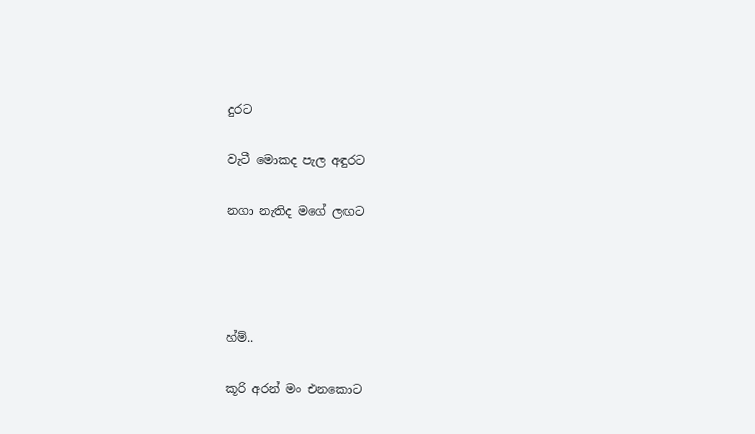දුරට

වැටී මොකද පැල අඳුරට

නගා නැතිද මගේ ලඟට




හ්ම්..

කූරි අරන් මං එනකොට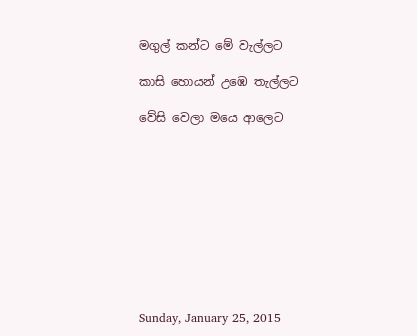මගුල් කන්ට මේ වැල්ලට

කාසි හොයන් උඹෙ තැල්ලට

වේසි වෙලා මයෙ ආලෙට










Sunday, January 25, 2015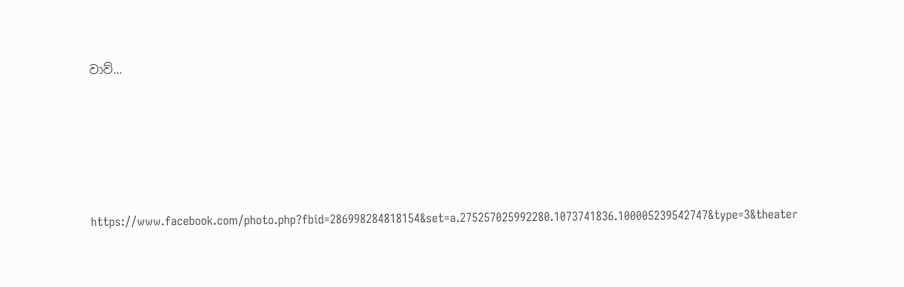වාව්...





https://www.facebook.com/photo.php?fbid=286998284818154&set=a.275257025992280.1073741836.100005239542747&type=3&theater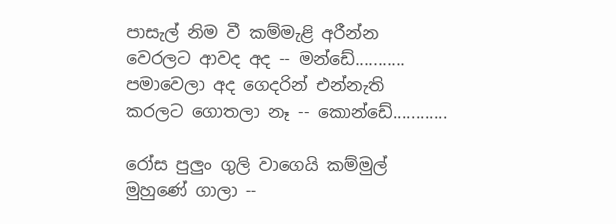පාසැල් නිම වී කම්මැළි අරීන්න
වෙරලට ආවද අද -- මන්ඩේ...........
පමාවෙලා අද ගෙදරින් එන්නැති
කරලට ගොතලා නෑ -- කොන්ඩේ............

රෝස පුලුං ගුලි වාගෙයි කම්මුල්
මුහුණේ ගාලා --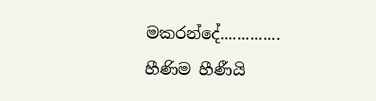මකරන්දේ..............
හීණිම හීණීයි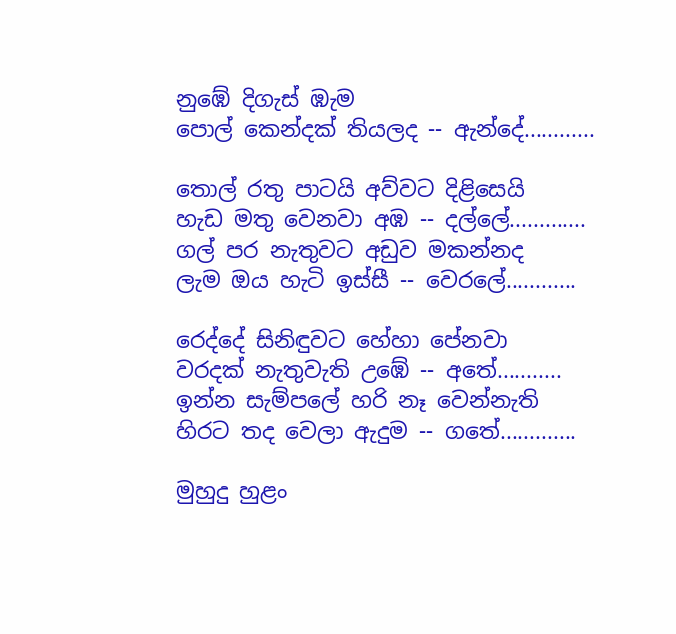නුඹේ දිගැස් ඹැම
පොල් කෙන්දක් තියලද -- ඇන්දේ............

තොල් රතු පාටයි අව්වට දිළිසෙයි
හැඩ මතු වෙනවා අඹ -- දල්ලේ.............
ගල් පර නැතුවට අඩුව මකන්නද
ලැම ඔය හැටි ඉස්සී -- වෙරලේ............

රෙද්දේ සිනිඳුවට හේහා පේනවා
වරදක් නැතුවැති උඹේ -- අතේ...........
ඉන්න සැම්පලේ හරි නෑ වෙන්නැති
හිරට තද වෙලා ඇදුම -- ගතේ.............

මුහුදු හුළං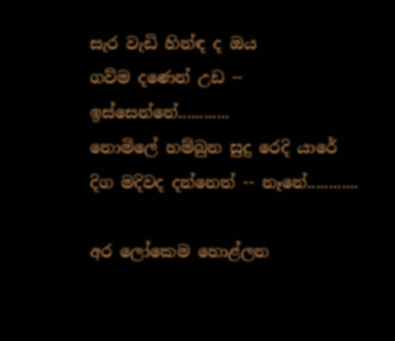සැර වැඩි හින්ඳ ද ඔය
ගව්ම දණෙන් උඩ -- ඉස්සෙන්නේ............
නොමිලේ හම්බුන සුදු රෙදි යාරේ
දිග මදිවද දන්නෙත් -- නෑනේ............

අර ලෝකෙම හොළ්ලන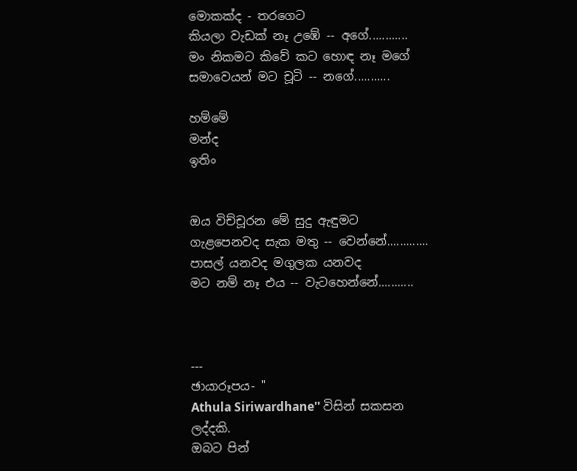මොකක්ද - තරගෙට
කියලා වැඩක් නෑ උඹේ -- අගේ............
මං නිකමට කිවේ කට හොඳ නෑ මගේ
සමාවෙයන් මට චූටි -- නගේ...........

හම්මේ
මන්ද
ඉතිං


ඔය විච්චූරන මේ සුදු ඇඳුමට
ගැළපෙනවද සැක මතු -- වෙන්නේ.............
පාසල් යනවද මගුලක යනවද
මට නම් නෑ එය -- වැටහෙන්නේ...........



---
ඡායාරූපය- ''
Athula Siriwardhane'' විසින් සකසන ලද්දකි.
ඔබට පින්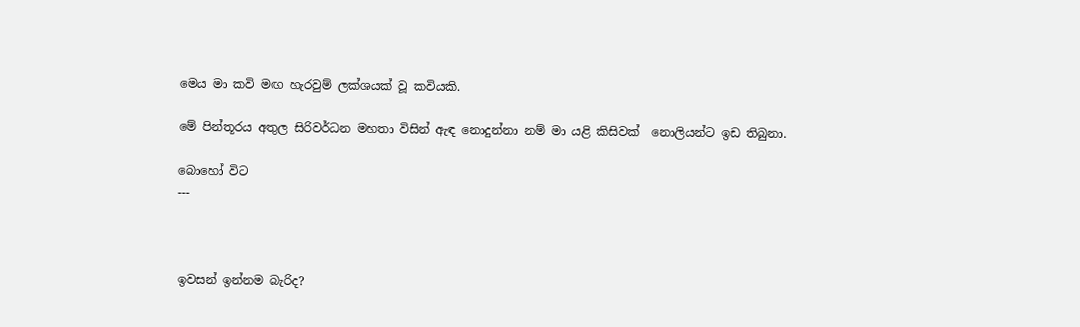මෙය මා කවි මඟ හැරවුම් ලක්ශයක් වූ කවියකි.

මේ පින්තූරය අතුල සිරිවර්ධන මහතා විසින් ඇඳ නොදුන්නා නම් මා යළි කිසිවක්  නොලියන්ට ඉඩ තිබුනා.

බොහෝ විට
---



ඉවසන් ඉන්නම බැරිද?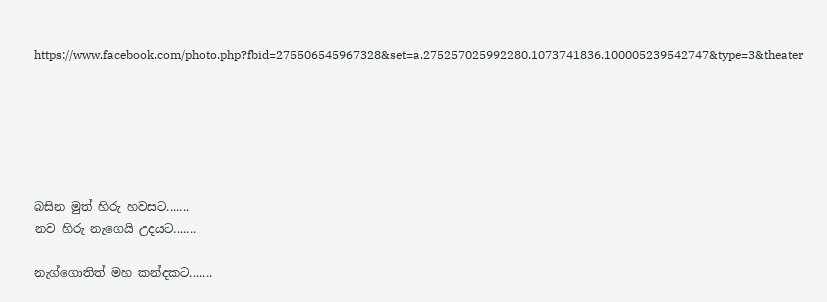https://www.facebook.com/photo.php?fbid=275506545967328&set=a.275257025992280.1073741836.100005239542747&type=3&theater






බසින මුත් හිරු හවසට.......
නව හිරු නැගෙයි උදයට.......

නැග්ගොතිත් මහ කන්දකට.......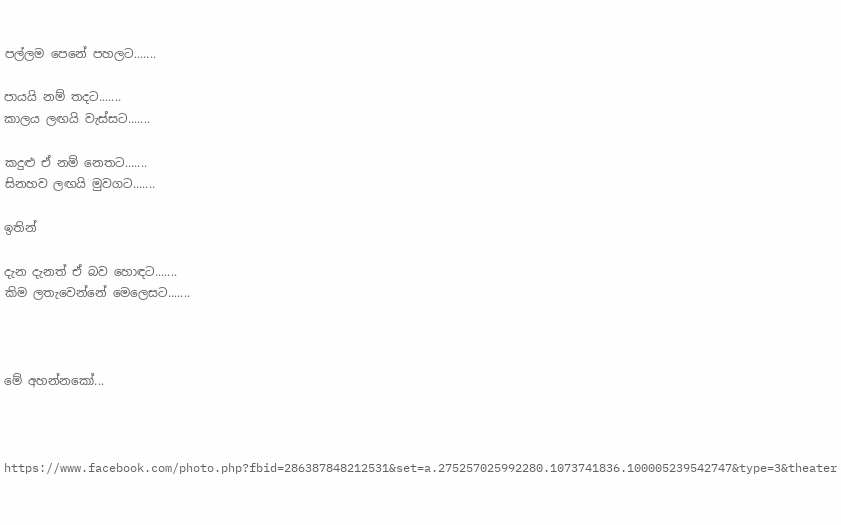පල්ලම පෙනේ පහලට.......

පායයි නම් තදට.......
කාලය ලඟයි වැස්සට.......

කදුළු ඒ නම් නෙතට.......
සිනහව ලඟයි මුවගට.......

ඉතින්

දැන දැනත් ඒ බව හොඳට.......
කිම ලතැවෙන්නේ මෙලෙසට.......



මේ අහන්නකෝ...



https://www.facebook.com/photo.php?fbid=286387848212531&set=a.275257025992280.1073741836.100005239542747&type=3&theater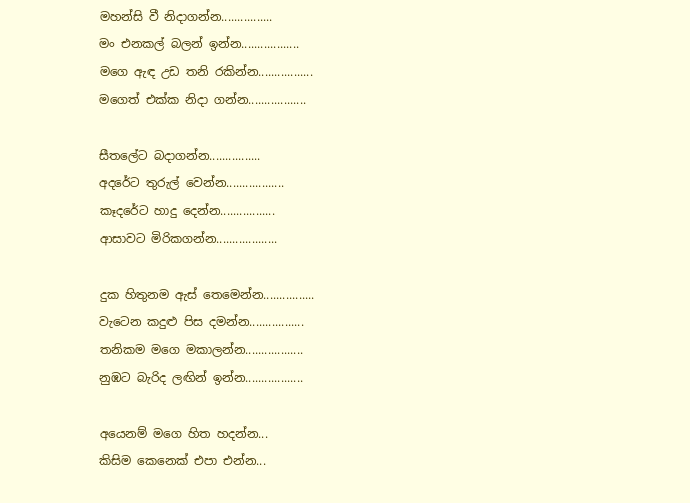මහන්සි වී නිදාගන්න................
මං එනකල් බලන් ඉන්න..................
මගෙ ඇඳ උඩ තනි රකින්න.................
මගෙත් එක්ක නිදා ගන්න..................

සීතලේට බදාගන්න................
අදරේට තුරුල් වෙන්න..................
කෑදරේට හාදු දෙන්න.................
ආසාවට මිරිකගන්න...................

දුක හිතුනම ඇස් තෙමෙන්න................
වැටෙන කදුළු පිස දමන්න.................
තනිකම මගෙ මකාලන්න..................
නුඹට බැරිද ලඟින් ඉන්න..................

අයෙනම් මගෙ හිත හදන්න...
කිසිම කෙනෙක් එපා එන්න...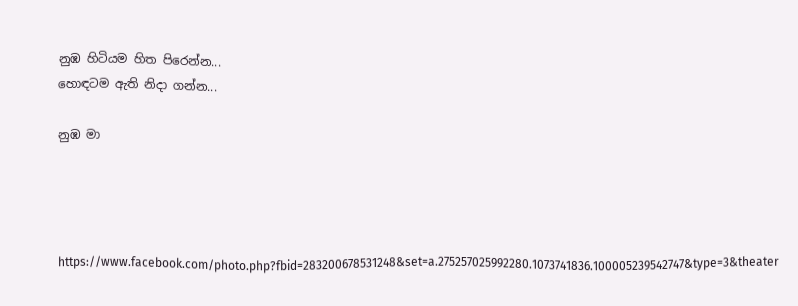නුඹ හිටියම හිත පිරෙන්න...
හොඳටම ඇති නිදා ගන්න...

නුඹ මා




https://www.facebook.com/photo.php?fbid=283200678531248&set=a.275257025992280.1073741836.100005239542747&type=3&theater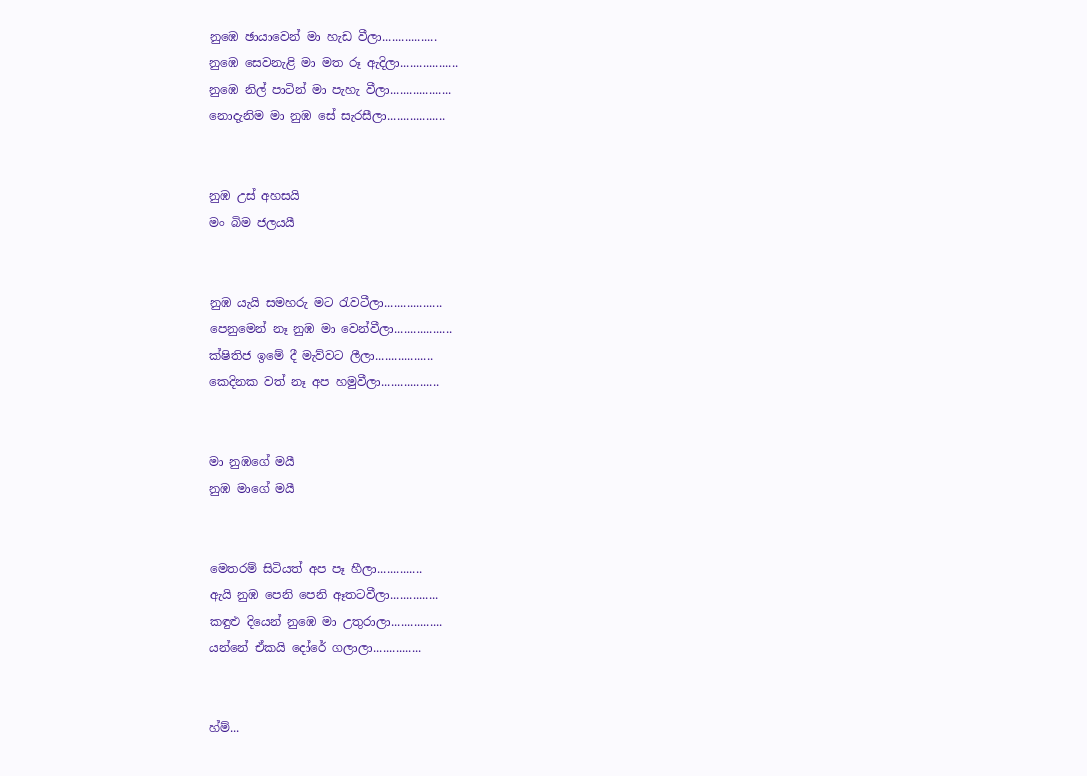නුඹෙ ඡායාවෙන් මා හැඩ වීලා.................
නුඹෙ සෙවනැළි මා මත රූ ඇදිලා..................
නුඹෙ නිල් පාටින් මා පැහැ වීලා...................
නොදැනිම මා නුඹ සේ සැරසීලා..................


නුඹ උස් අහසයි
මං බිම ජලයයී


නුඹ යැයි සමහරු මට රැවටීලා..................
පෙනුමෙන් නෑ නුඹ මා වෙන්වීලා..................
ක්ෂිතිජ ඉමේ දී මැව්වට ලීලා..................
කෙදිනක වත් නෑ අප හමුවීලා..................


මා නුඹගේ මයී
නුඹ මාගේ මයී


මෙතරම් සිටියත් අප පෑ හීලා..............
ඇයි නුඹ පෙනි පෙනි ඈතටවීලා...............
කඳුළු දියෙන් නුඹෙ මා උතුරාලා................
යන්නේ ඒකයි දෝරේ ගලාලා...............


හ්ම්...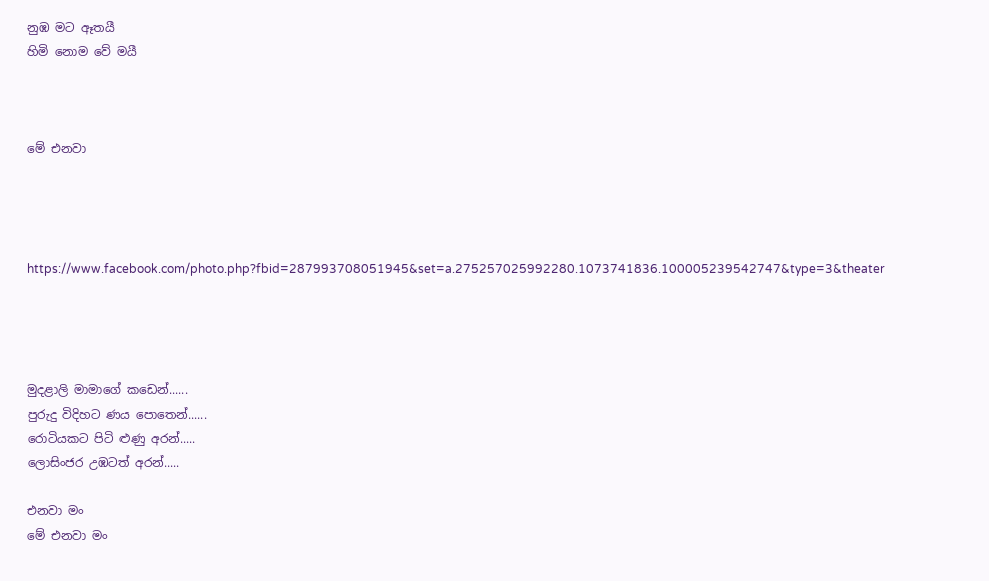නුඹ මට ඈතයී
හිමි නොම වේ මයී



මේ එනවා




https://www.facebook.com/photo.php?fbid=287993708051945&set=a.275257025992280.1073741836.100005239542747&type=3&theater




මුදළාලි මාමාගේ කඩෙන්......
පුරුදු විදිහට ණය පොතෙන්......
රොටියකට පිටි ළුණු අරන්.....
ලොසිංජර උඹටත් අරන්.....

එනවා මං
මේ එනවා මං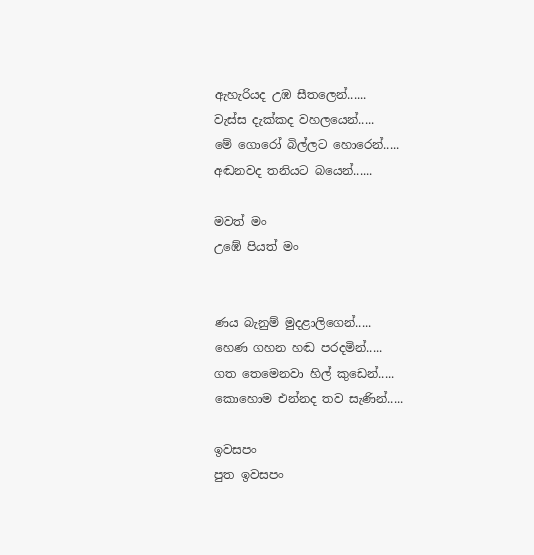ඇහැරියද උඹ සීතලෙන්......
වැස්ස දැක්කද වහලයෙන්.....
මේ ගොරෝ බිල්ලට හොරෙන්.....
අඬනවද තනියට බයෙන්......

මවත් මං
උඹේ පියත් මං


ණය බැනුම් මුදළාලිගෙන්.....
හෙණ ගහන හඬ පරදමින්.....
ගත තෙමෙනවා හිල් කුඩෙන්.....
කොහොම එන්නද තව සැණින්.....

ඉවසපං
පුත ඉවසපං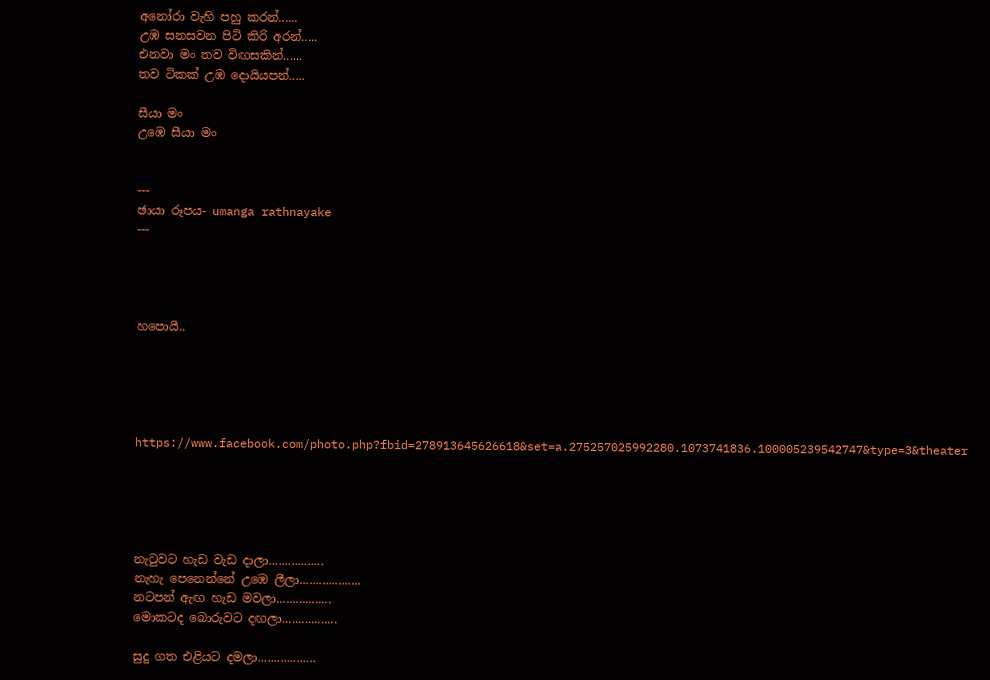අනෝරා වැහි පහු කරන්......
උඹ සනසවන පිටි කිරි අරන්.....
එනවා මං තව විඟසකින්......
තව ටිකක් උඹ දොයියපන්.....

සීයා මං
උඹෙ සීයා මං


---
ඡායා රූපය- umanga rathnayake
---




හපොයී..





https://www.facebook.com/photo.php?fbid=278913645626618&set=a.275257025992280.1073741836.100005239542747&type=3&theater





නැටුවට හැඩ වැඩ දාලා.................
නැහැ පෙනෙන්නේ උඹෙ ලීලා...................
නටපන් ඇඟ හැඩ මවලා.................
මොකටද බොරුවට දඟලා.................

සුදු ගත එළියට දමලා..................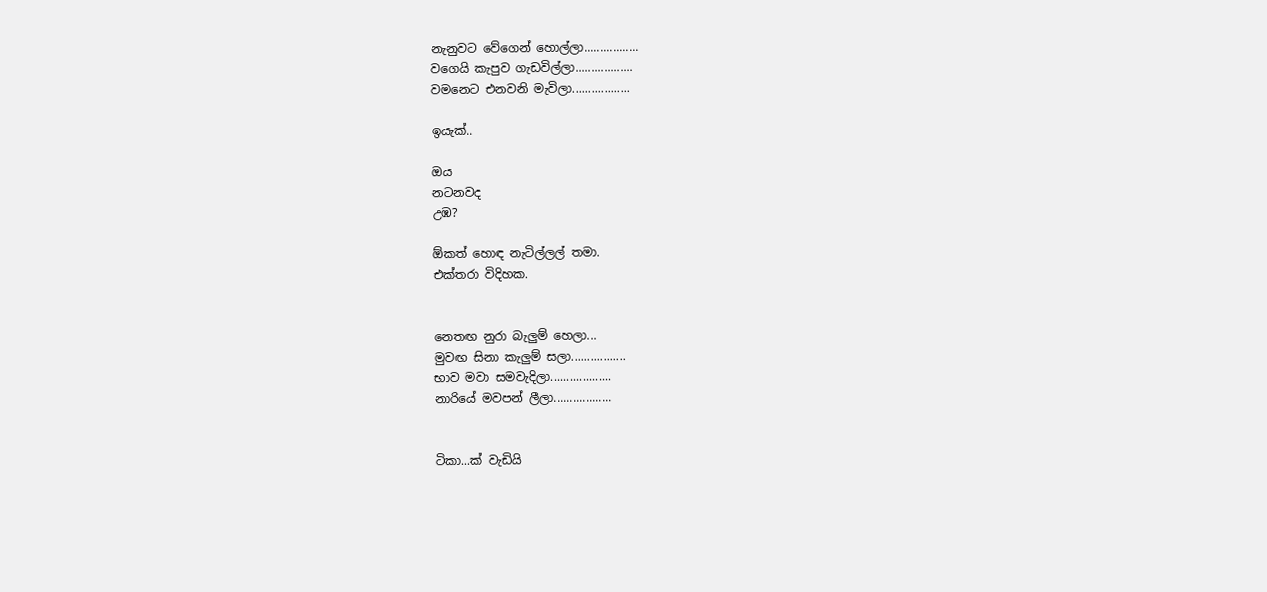නැනුවට වේගෙන් හොල්ලා.................
වගෙයි කැපුව ගැඩවිල්ලා..................
වමනෙට එනවනි මැවිලා..................

ඉයැක්..

ඔය
නටනවද
උඹ?

ඕකත් හොඳ නැටිල්ලල් තමා.
එක්තරා විදිහක.


නෙතඟ නුරා බැලුම් හෙලා...
මුවඟ සිනා කැලුම් සලා.................
භාව මවා සමවැදිලා...................
නාරියේ මවපන් ලීලා..................


ටිකා...ක් වැඩියි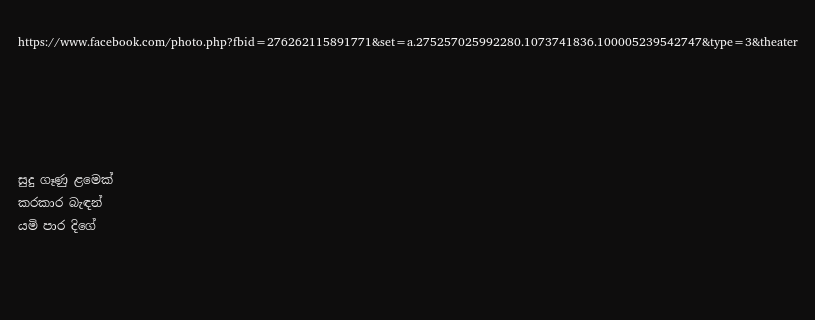https://www.facebook.com/photo.php?fbid=276262115891771&set=a.275257025992280.1073741836.100005239542747&type=3&theater





සුදු ගෑණු ළමෙක්
කරකාර බැඳන්
යමි පාර දිගේ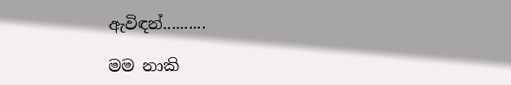ඇවිඳන්..........

මම නාකි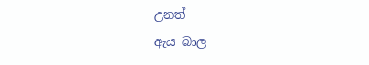උනත්
ඇය බාල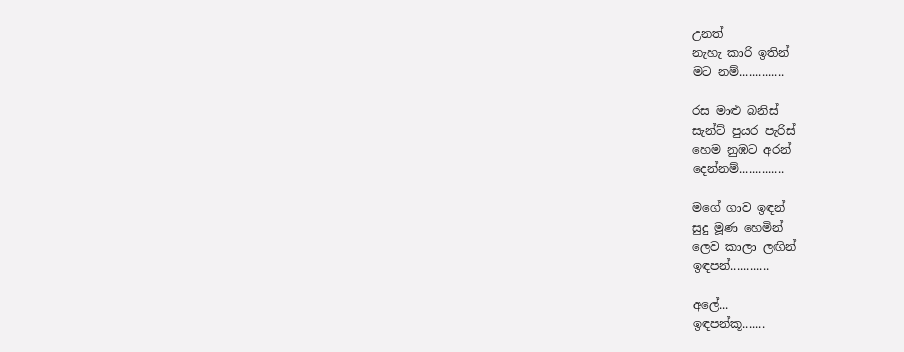උනත්
නැහැ කාරි ඉතින්
මට නම්..............

රස මාළු බනිස්
සැන්ට් පුයර පැරිස්
හෙම නුඹට අරන්
දෙන්නම්..............

මගේ ගාව ඉඳන්
සුදු මූණ හෙමින්
ලෙව කාලා ලඟින්
ඉඳපන්............

අලේ...
ඉඳපන්කූ.......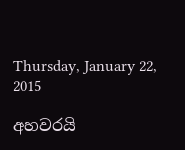Thursday, January 22, 2015

අහවරයි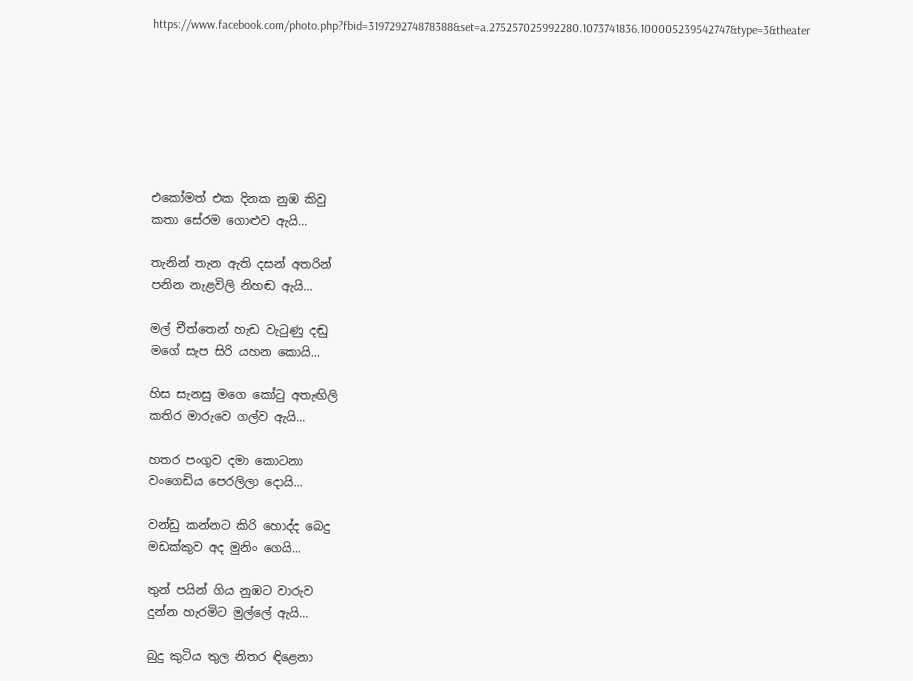https://www.facebook.com/photo.php?fbid=319729274878388&set=a.275257025992280.1073741836.100005239542747&type=3&theater







එකෝමත් එක දිනක නුඹ කිවු
කතා සේරම ගොළුව ඇයි...

තැනින් තැන ඇති දසන් අතරින්
පනින නැළවිලි නිහඬ ඇයි...

මල් චීත්තෙන් හැඩ වැටුණු දඬු
මගේ සැප සිරි යහන කොයි...

හිස සැනසු මගෙ කෝටු අතැඟිලි
කතිර මාරුවෙ ගල්ව ඇයි...

හතර පංගුව දමා කොටනා
වංගෙඩිය පෙරලිලා දොයි...

වන්ඩු කන්නට කිරි හොද්ද බෙදු
මඩක්කුව අද මුනිං ගෙයි...

තුන් පයින් ගිය නුඹට වාරුව
දුන්න හැරමිට මුල්ලේ ඇයි...

බුදු කුටිය තුල නිතර ඳිළෙනා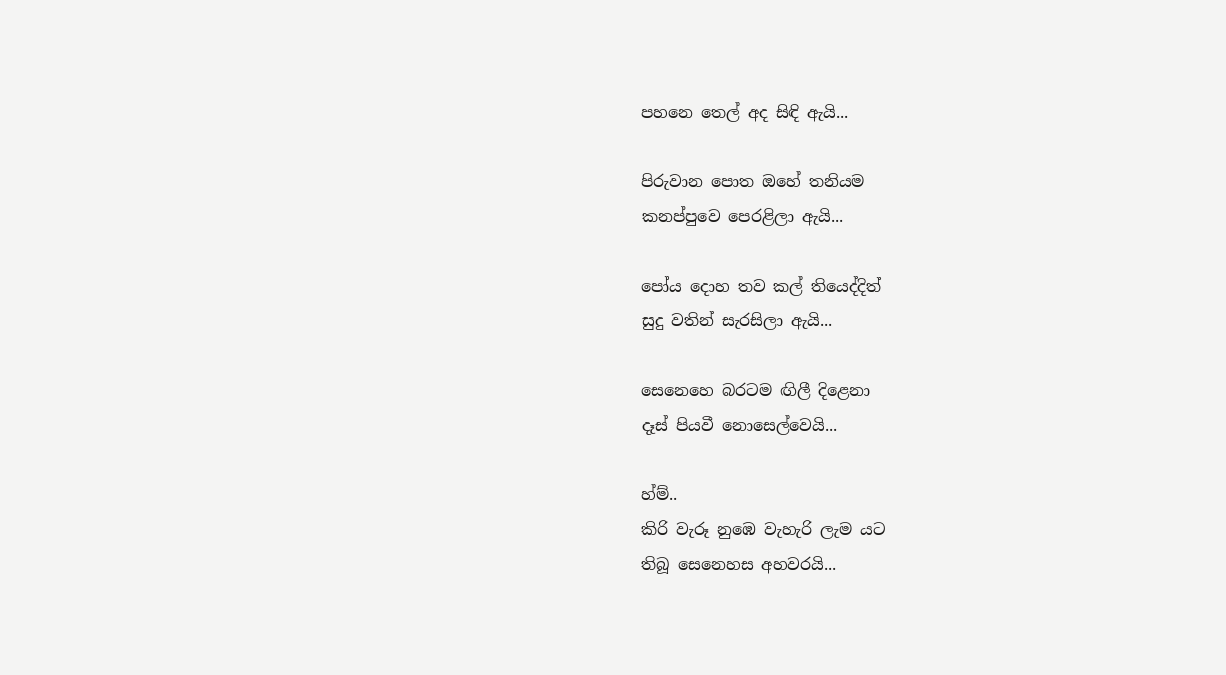පහනෙ තෙල් අද සිඳි ඇයි...

පිරුවාන පොත ඔහේ තනියම
කනප්පුවෙ පෙරළිලා ඇයි...

පෝය දොහ තව කල් තියෙද්දිත්
සුදු වතින් සැරසිලා ඇයි...

සෙනෙහෙ බරටම ඟිලී දිළෙනා
දෑස් පියවී නොසෙල්වෙයි...

හ්ම්..
කිරි වැරූ නුඹෙ වැහැරි ලැම යට
තිබූ සෙනෙහස අහවරයි...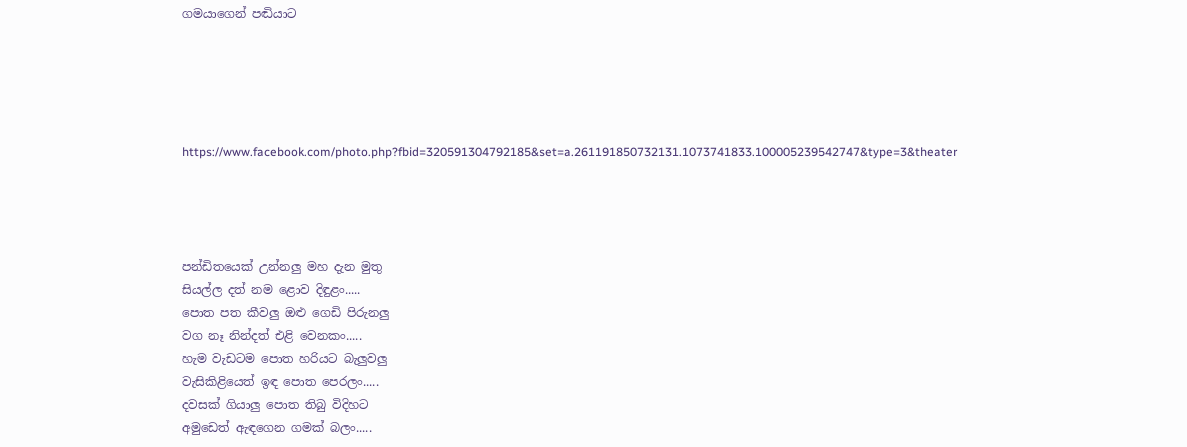ගමයාගෙන් පඬියාට





https://www.facebook.com/photo.php?fbid=320591304792185&set=a.261191850732131.1073741833.100005239542747&type=3&theater




පන්ඩිතයෙක් උන්නලු මහ දැන මුතු
සියල්ල දත් නම ළොව දිඳුළං.....
පොත පත කීවලු ඔළු ගෙඩි පිරුනලු
වග නෑ නින්දත් එළි වෙනකං.....
හැම වැඩටම පොත හරියට බැලුවලු
වැසිකිළියෙත් ඉඳ පොත පෙරලං.....
දවසක් ගියාලු පොත තිබු විදිහට
අමුඩෙත් ඇඳගෙන ගමක් බලං.....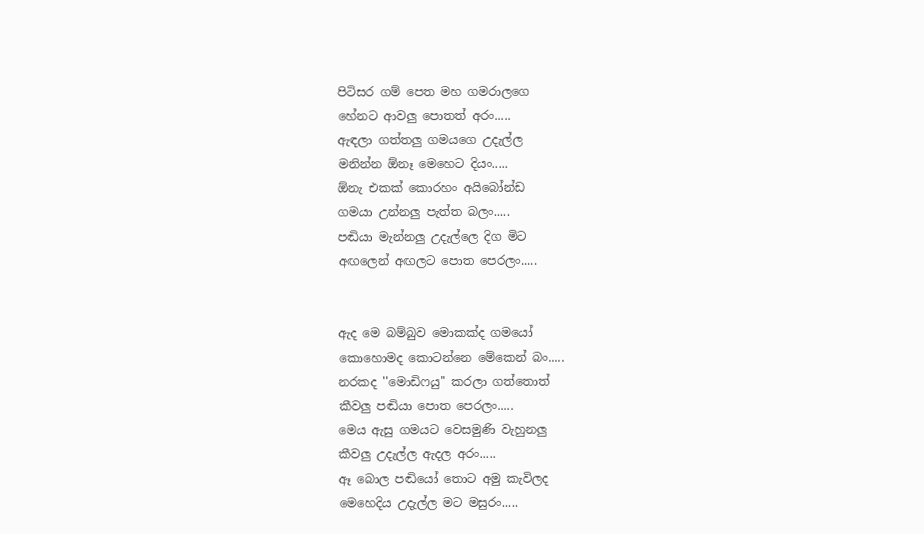පිටිසර ගම් පෙත මහ ගමරාලගෙ
හේනට ආවලු පොතත් අරං.....
ඇඳලා ගත්තලු ගමයගෙ උදැල්ල
මනින්න ඕනෑ මෙහෙට දියං.....
ඕනැ එකක් කොරහං අයිබෝන්ඩ
ගමයා උන්නලු පැත්ත බලං.....
පඬියා මැන්නලු උදැල්ලෙ දිග මිට
අඟලෙන් අඟලට පොත පෙරලං.....


ඇද මෙ බම්බුව මොකක්ද ගමයෝ
කොහොමද කොටන්නෙ මේකෙන් බං.....
නරකද ''මොඩිෆයු'' කරලා ගත්තොත්
කීවලු පඬියා පොත පෙරලං.....
මෙය ඇසු ගමයට වෙසමුණි වැහුනලු
කීවලු උදැල්ල ඇදල අරං.....
ඈ බොල පඬියෝ තොට අමු කැවිලද
මෙහෙදිය උදැල්ල මට මසුරං.....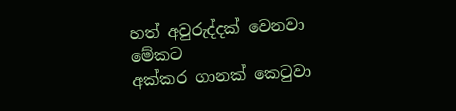හත් අවුරුද්දක් වෙනවා මේකට
අක්කර ගානක් කෙටුවා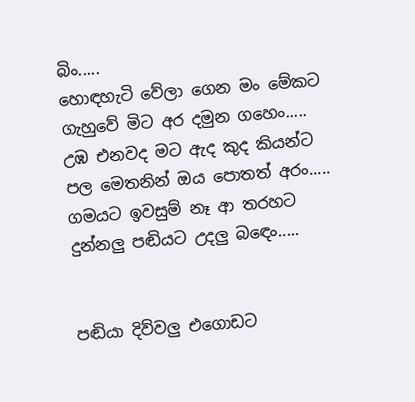බිං.....
හොඳහැටි වේලා ගෙන මං මේකට
ගැහුවේ මිට අර දමුන ගහෙං.....
උඹ එනවද මට ඇද කුද කියන්ට
පල මෙතනින් ඔය පොතත් අරං.....
ගමයට ඉවසුම් නෑ ආ තරහට
දුන්නලු පඬියට උදලු බඳෙං.....


පඬියා දිව්වලු එගොඩට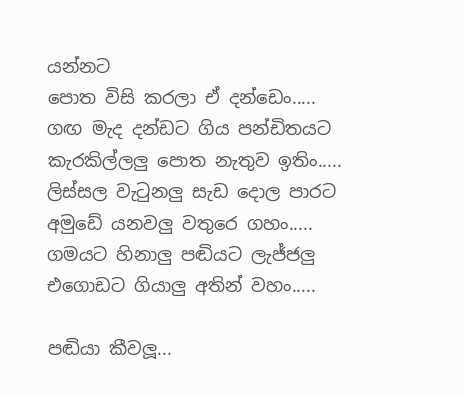යන්නට
පොත විසි කරලා ඒ දන්ඩෙං.....
ගඟ මැද දන්ඩට ගිය පන්ඩිතයට
කැරකිල්ලලු පොත නැතුව ඉතිං.....
ලිස්සල වැටුනලු සැඩ දොල පාරට
අමුඩේ යනවලු වතුරෙ ගහං.....
ගමයට හිනාලු පඬියට ලැජ්ජලු
එගොඩට ගියාලු අතින් වහං.....

පඬියා කීවලූ...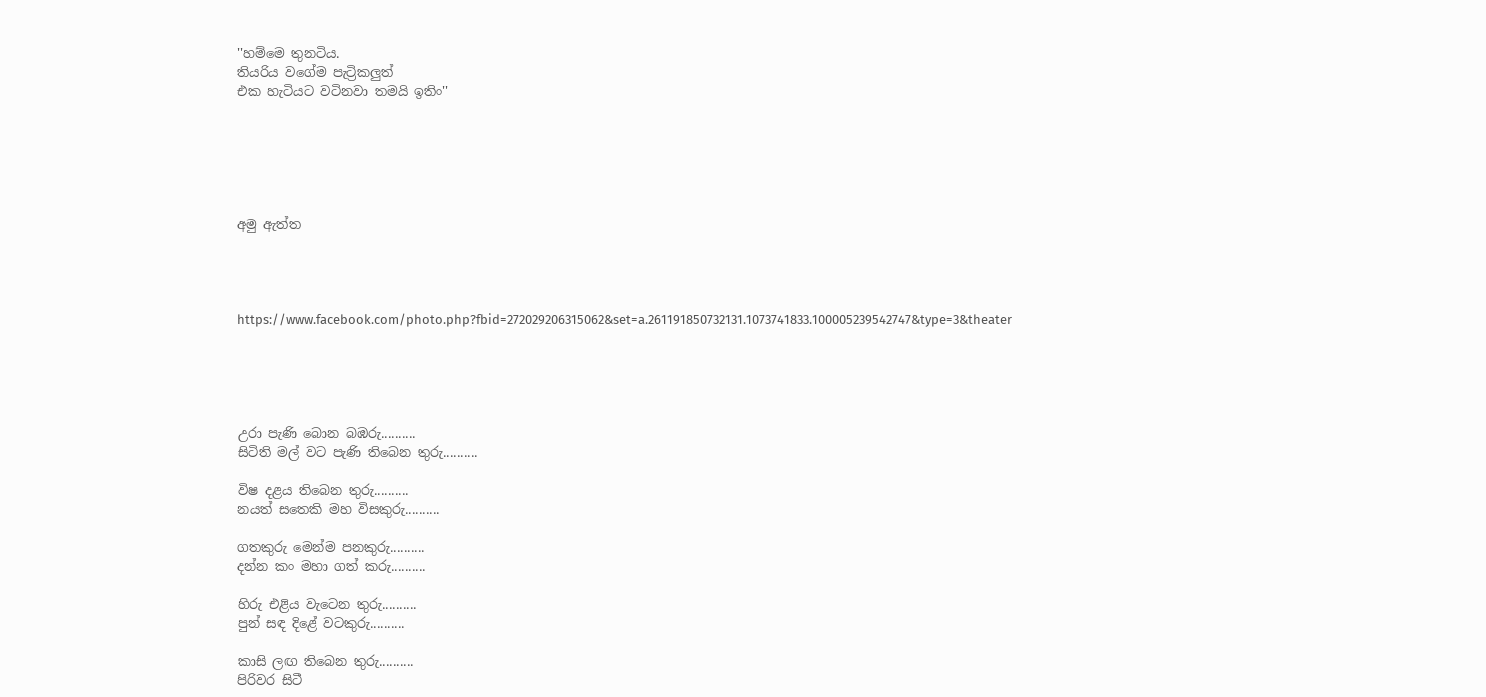''හම්මෙ තුනටිය.
තියරිය වගේම පැට්‍රිකලුත්
එක හැටියට වටිනවා තමයි ඉතිං''






අමු ඇත්ත




https://www.facebook.com/photo.php?fbid=272029206315062&set=a.261191850732131.1073741833.100005239542747&type=3&theater





උරා පැණි බොන බඹරු..........
සිටිති මල් වට පැණි තිබෙන තුරු..........

විෂ දළය තිබෙන තුරු..........
නයත් සතෙකි මහ විසකුරු..........

ගතකුරු මෙන්ම පනකුරු..........
දන්න කං මහා ගත් කරු..........

හිරු එළිය වැටෙන තුරු..........
පුන් සඳ දිළේ වටකුරු..........

කාසි ලඟ තිබෙන තුරු..........
පිරිවර සිටී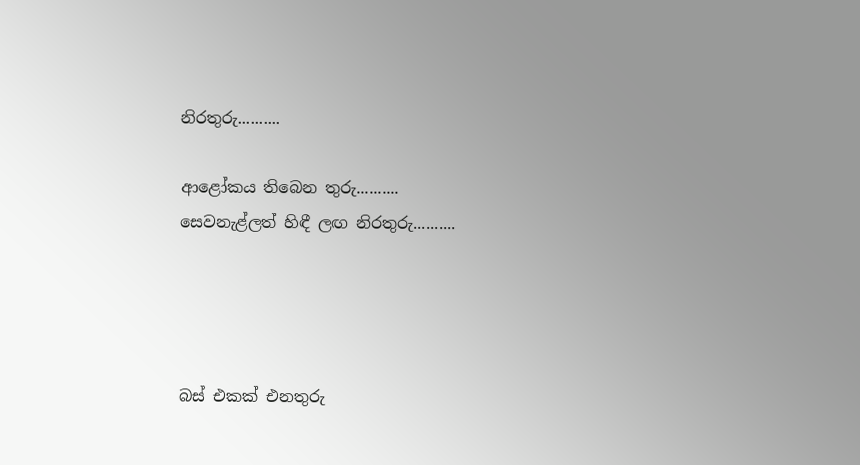නිරතුරු..........

ආළෝකය තිබෙන තුරු..........
සෙවනැළ්ලත් හිඳී ලඟ නිරතුරු..........




බස් එකක් එනතුරු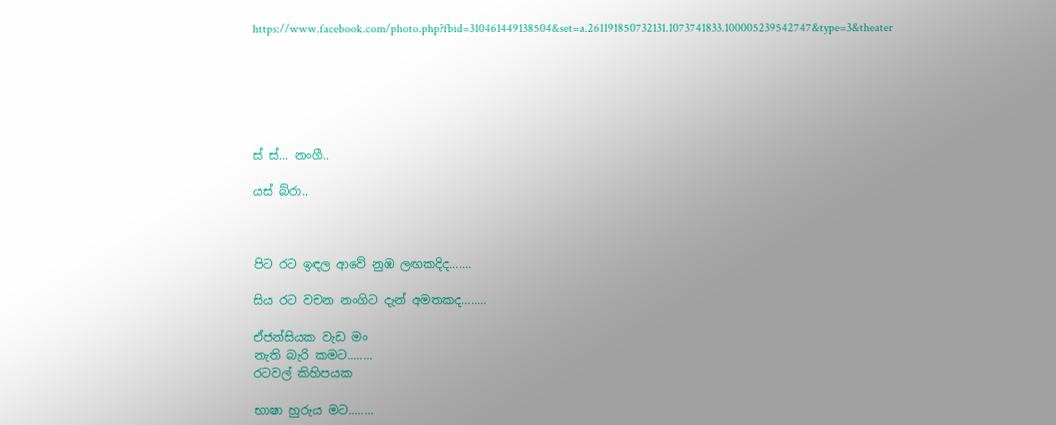https://www.facebook.com/photo.php?fbid=310461449138504&set=a.261191850732131.1073741833.100005239542747&type=3&theater






ස් ස්... නංගී..

යස් බ්රා..



පිට රට ඉඳල ආවේ නුඹ ලඟකදිද.......

සිය රට වචන නංගිට දැන් අමතකද........

ඒජන්සියක වැඩ මං
නැති බැරි කමට........
රටවල් කිහිපයක

භාෂා හුරුය මට........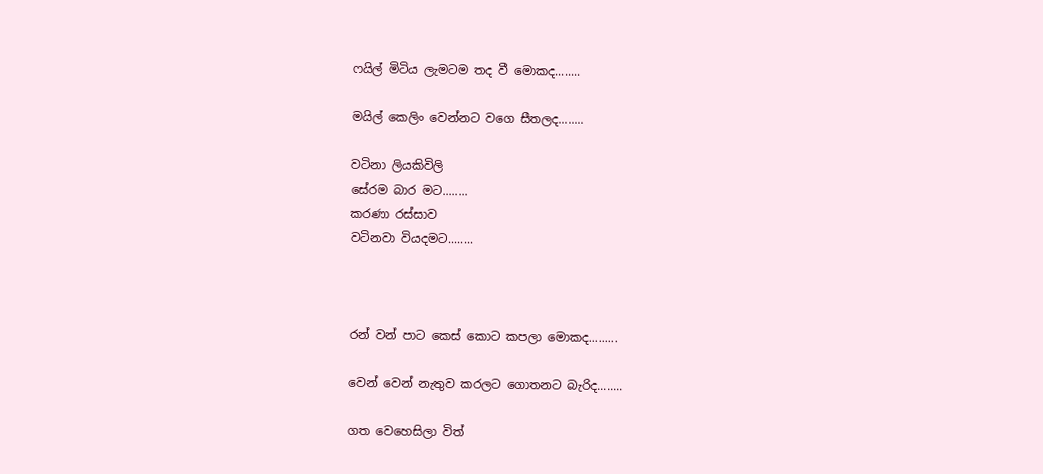ෆයිල් මිටිය ලැමටම තද වී මොකද........

මයිල් කෙලිං වෙන්නට වගෙ සීතලද........

වටිනා ලියකිවිලි
සේරම බාර මට........
කරණා රස්සාව
වටිනවා වියදමට........



රන් වන් පාට කෙස් කොට කපලා මොකද.........

වෙන් වෙන් නැතුව කරලට ගොතනට බැරිද........

ගත වෙහෙසිලා විත්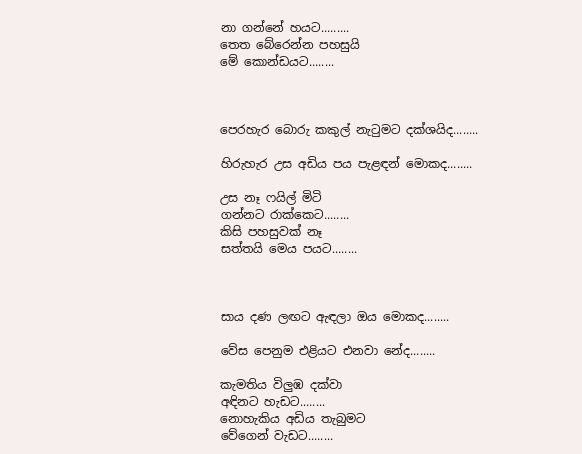නා ගන්නේ හයට.........
තෙත බේරෙන්න පහසුයි
මේ කොන්ඩයට........



පෙරහැර බොරු කකුල් නැටුමට දක්ශයිද........

හිරුහැර උස අඩිය පය පැළඳන් මොකද........

උස නෑ ෆයිල් මිටි
ගන්නට රාක්කෙට........
කිසි පහසුවක් නෑ
සත්තයි මෙය පයට........



සාය දණ ලඟට ඇඳලා ඔය මොකද........

වේස පෙනුම එළියට එනවා නේද........

කැමතිය විලුඹ දක්වා
අඳිනට හැඩට........
නොහැකිය අඩිය තැබුමට
වේගෙන් වැඩට........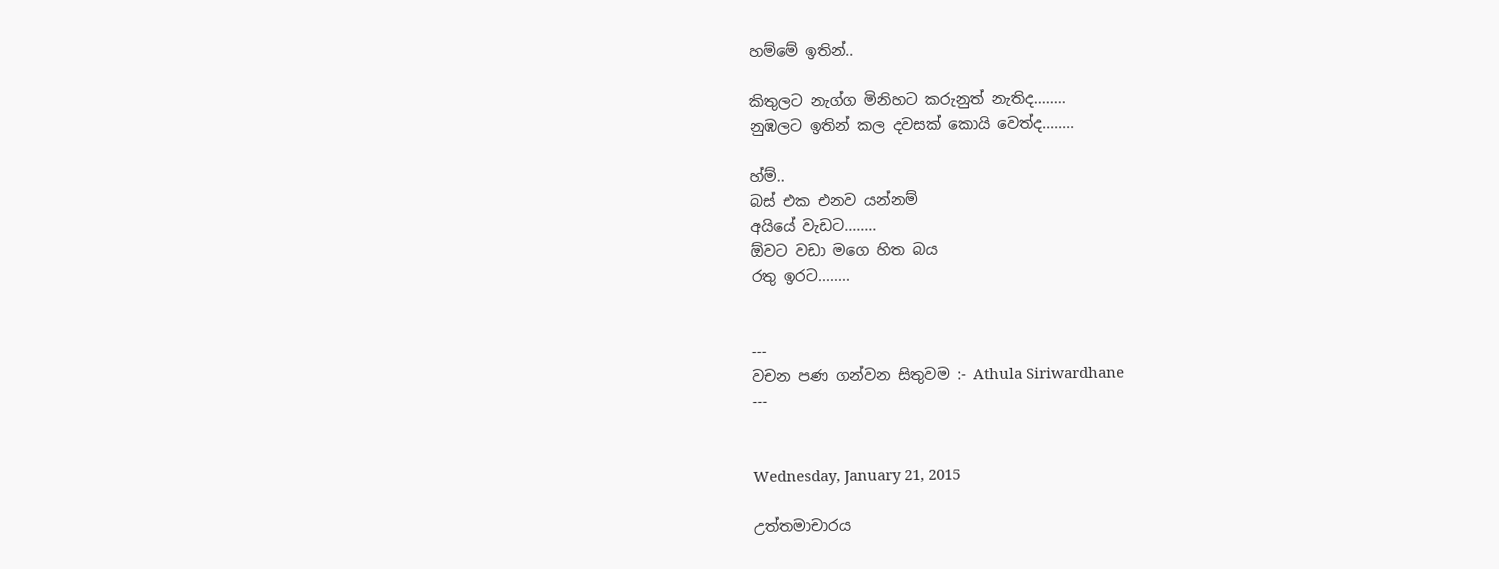හම්මේ ඉතින්..

කිතුලට නැග්ග මිනිහට කරුනුත් නැතිද........
නුඹලට ඉතින් කල දවසක් කොයි වෙත්ද........

හ්ම්..
බස් එක එනව යන්නම්
අයියේ වැඩට........
ඕවට වඩා මගෙ හිත බය
රතු ඉරට........


---
වචන පණ ගන්වන සිතුවම :- Athula Siriwardhane
---


Wednesday, January 21, 2015

උත්තමාචාරය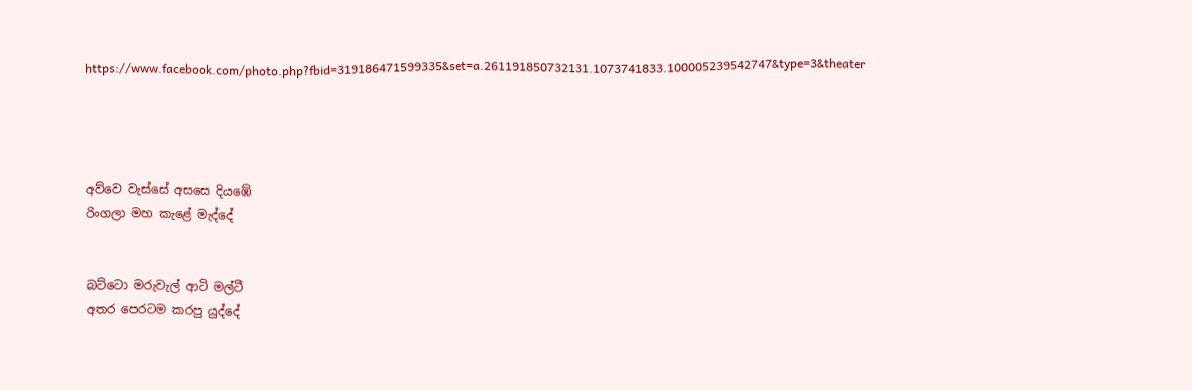https://www.facebook.com/photo.php?fbid=319186471599335&set=a.261191850732131.1073741833.100005239542747&type=3&theater




අව්වෙ වැස්සේ අසසෙ දියඹේ
රිංගලා මහ කැළේ මැද්දේ


බට්ටො මරුවැල් ආටි මල්ටී
අතර පෙරටම කරපු යුද්දේ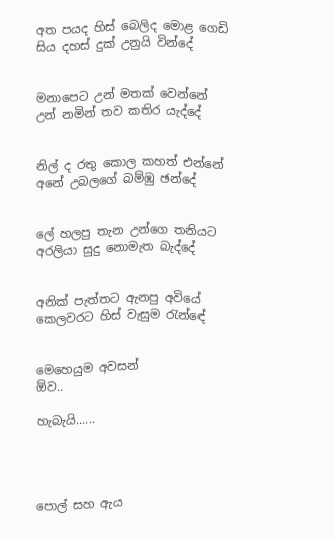අත පයද හිස් බෙලිද මොළ ගෙඩි
සිය දහස් දුක් උනුයි වින්දේ


මනාපෙට උන් මතක් වෙන්නේ
උන් නමින් තව කතිර යැද්දේ


නිල් ද රතු කොල කහත් එන්නේ
අනේ උබලගේ බම්ඹු ඡන්දේ


ලේ හලපු තැන උන්ගෙ තනියට
අරලියා සුදු නොමැත බැද්දේ


අනික් පැත්තට ඇනපු අවියේ
කෙලවරට හිස් වැසුම රැන්ඳේ


මෙහෙයුම අවසන්
ඕව..

හැබැයි......




පොල් සහ ඇය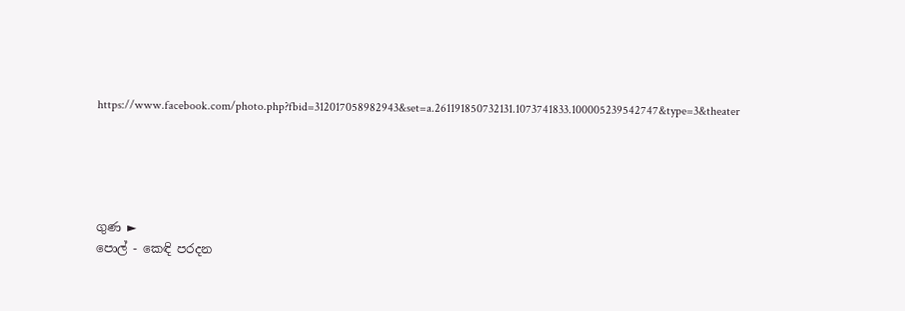https://www.facebook.com/photo.php?fbid=312017058982943&set=a.261191850732131.1073741833.100005239542747&type=3&theater





ගුණ ►
පොල් - කෙඳි පරදන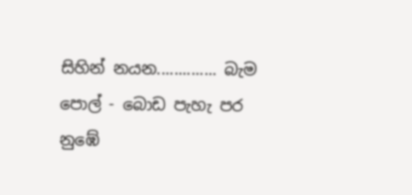සිහින් නයන.............. බැම
පොල් - බොඩ පැහැ පර නුඹේ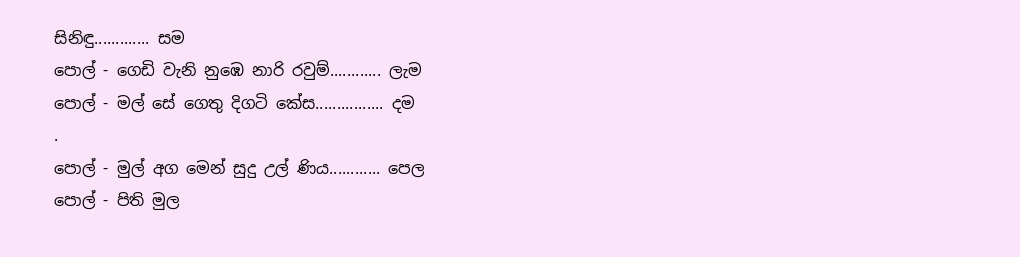සිනිඳු............. සම
පොල් - ගෙඩි වැනි නුඹෙ නාරි රවුම්............ ලැම
පොල් - මල් සේ ගෙතු දිගටි කේස................ දම
.
පොල් - මුල් අග මෙන් සුදු උල් ණිය............ පෙල
පොල් - පිති මුල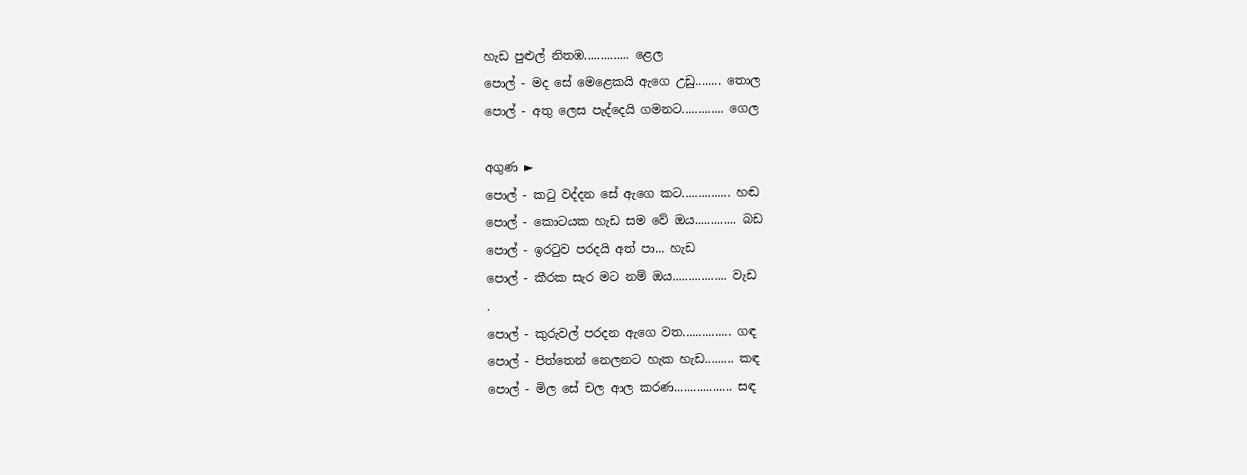හැඩ පුළුල් නිතඹ.............. ළෙල
පොල් - මද සේ මෙළෙකයි ඇගෙ උඩු........ තොල
පොල් - අතු ලෙස පැද්දෙයි ගමනට............. ගෙල

අගුණ ►
පොල් - කටු වද්දන සේ ඇගෙ කට............... හඬ
පොල් - කොටයක හැඩ සම වේ ඔය............. බඩ
පොල් - ඉරටුව පරදයි අත් පා... හැඩ
පොල් - කීරක සැර මට නම් ඔය................. වැඩ
.
පොල් - කුරුවල් පරදන ඇගෙ වත............... ගඳ
පොල් - පිත්තෙන් නෙලනට හැක හැඩ......... කඳ
පොල් - මිල සේ චල ආල කරණ.................. සඳ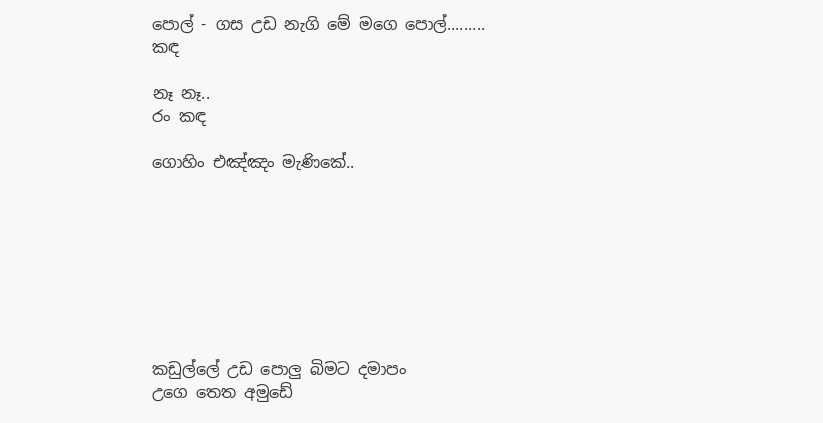පොල් - ගස උඩ නැගි මේ මගෙ පොල්......... කඳ

නෑ නෑ..
රං කඳ

ගොහිං එඤ්ඤං මැණිකේ..








කඩුල්ලේ උඩ පොලු බිමට දමාපං
උගෙ තෙත අමුඩේ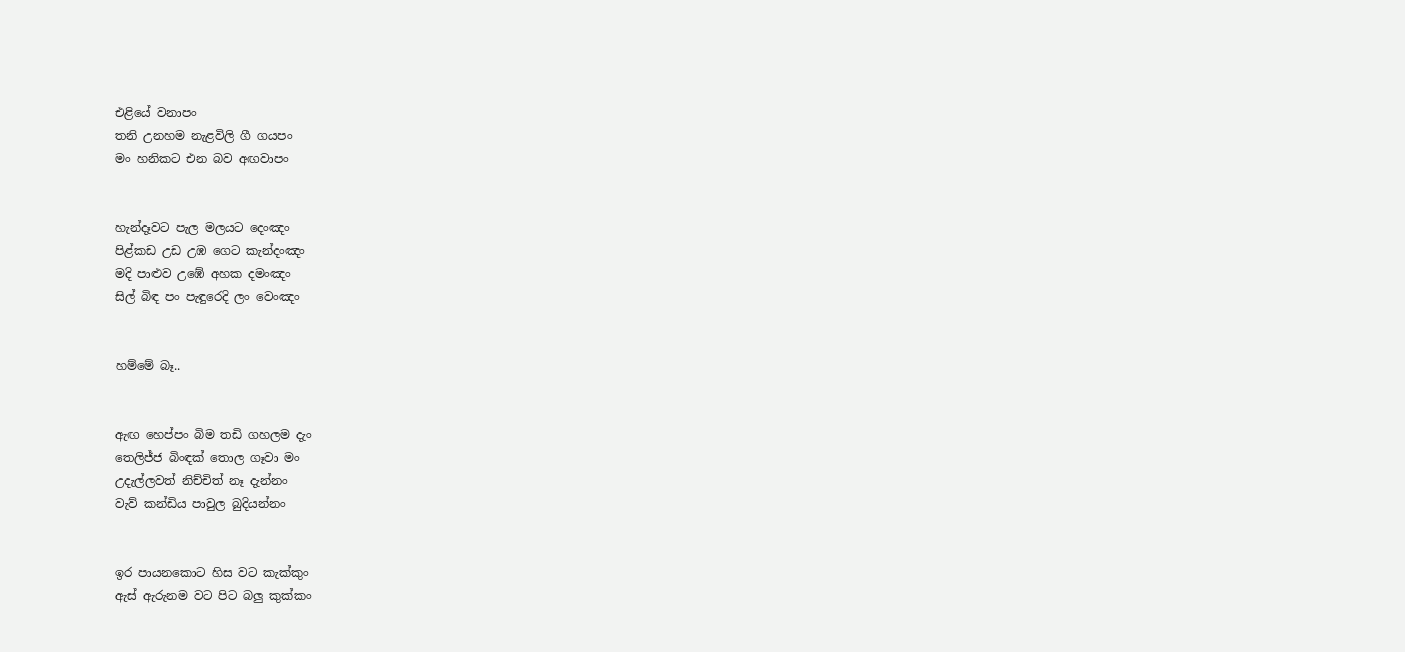එළියේ වනාපං
තනි උනහම නැළවිලි ගී ගයපං
මං හනිකට එන බව අඟවාපං


හැන්දෑවට පැල මලයට දෙංඤං
පිළ්කඩ උඩ උඹ ගෙට කැන්දංඤං
මදි පාළුව උඹේ අහක දමංඤං
සිල් බිඳ පං පැඳුරෙදි ලං වෙංඤං


හම්මේ බෑ..


ඇඟ හෙප්පං බිම තඩි ගහලම දැං
තෙලිජ්ජ බිංඳක් තොල ගෑවා මං
උදැල්ලවත් නිච්චිත් නෑ දැන්නං
වැව් කන්ඩිය පාවුල බුදියන්නං


ඉර පායනකොට හිස වට කැක්කුං
ඇස් ඇරුනම වට පිට බලු කුක්කං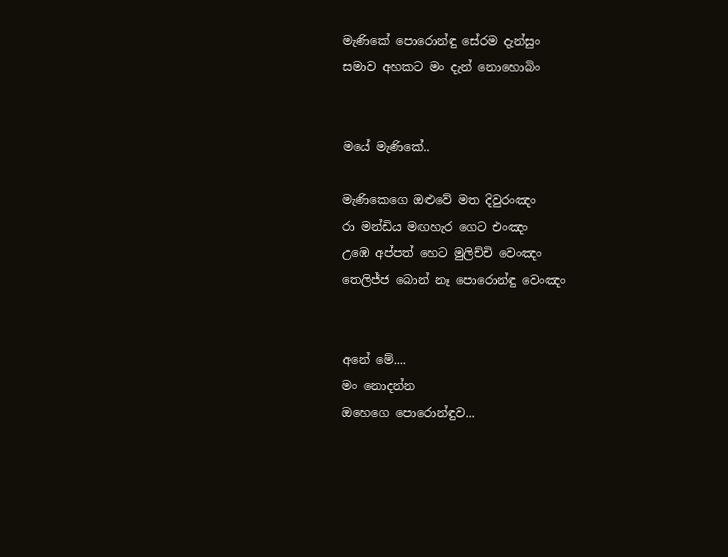මැණිකේ පොරොන්ඳු සේරම දැන්සුං
සමාව අහකට මං දැන් නොහොබිං


මයේ මැණිකේ..

මැණිකෙගෙ ඔළුවේ මත දිවුරංඤං
රා මන්ඩිය මඟහැර ගෙට එංඤං
උඹෙ අප්පත් හෙට මුලිච්චි වෙංඤං
තෙලිජ්ජ බොන් නෑ පොරොන්ඳු වෙංඤං


අනේ මේ....
මං නොදන්න
ඔහෙගෙ පොරොන්ඳුව...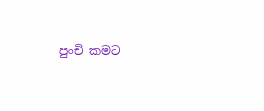පුංචි කමට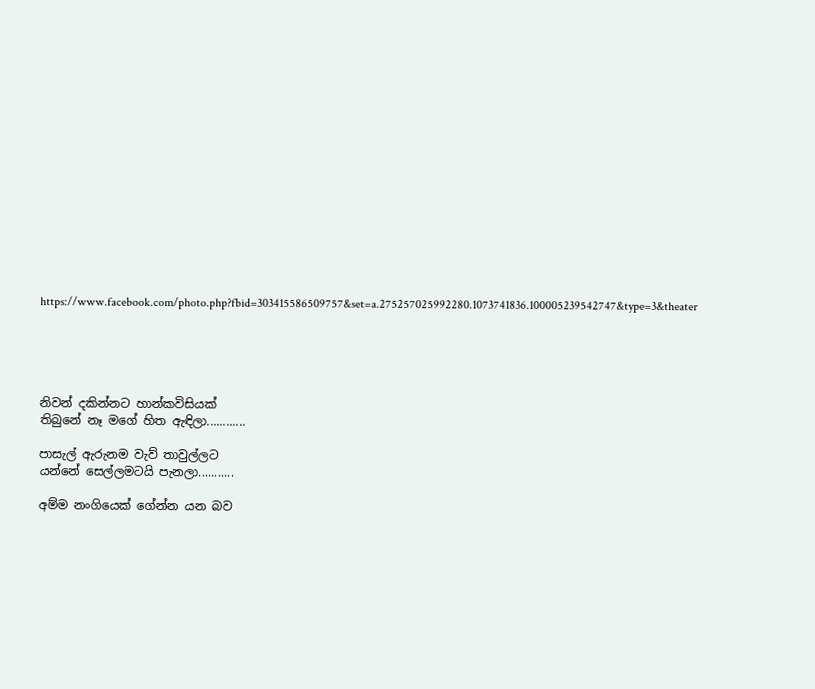https://www.facebook.com/photo.php?fbid=303415586509757&set=a.275257025992280.1073741836.100005239542747&type=3&theater





නිවන් දකින්නට හාන්කවිසියක්
තිබුනේ නෑ මගේ හිත ඇඳිලා............

පාසැල් ඇරුනම වැව් තාවුල්ලට
යන්නේ සෙල්ලමටයි පැනලා...........

අම්ම නංගියෙක් ගේන්න යන බව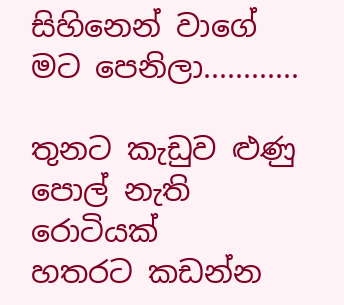සිහිනෙන් වාගේ මට පෙනිලා............

තුනට කැඩුව ළුණු පොල් නැති රොටියක්
හතරට කඩන්න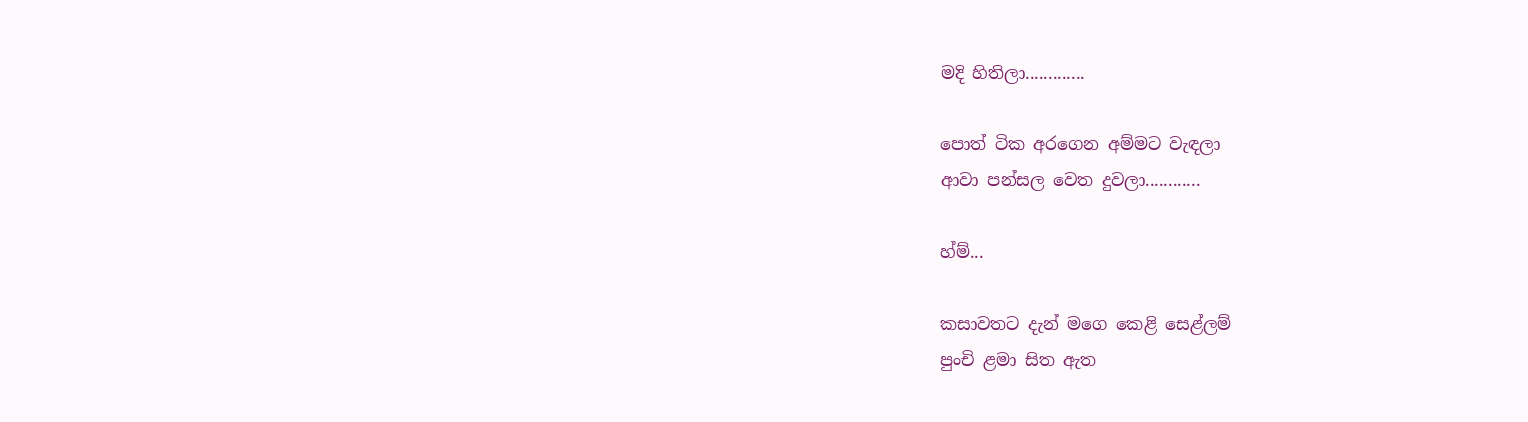මදි හිතිලා.............

පොත් ටික අරගෙන අම්මට වැඳලා
ආවා පන්සල වෙත දුවලා............

හ්ම්...

කසාවතට දැන් මගෙ කෙළි සෙළ්ලම්
පුංචි ළමා සිත ඇත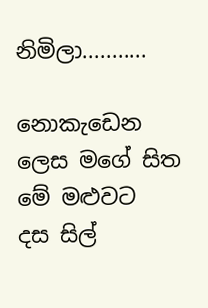නිමිලා...........

නොකැඩෙන ලෙස මගේ සිත මේ මළුවට
දස සිල්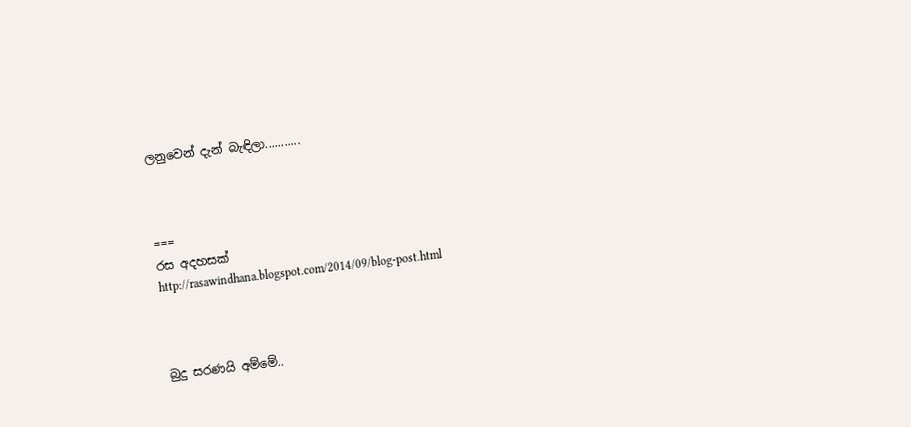ලනුවෙන් දැන් බැඳිලා...........



===
රස අදහසක්
http://rasawindhana.blogspot.com/2014/09/blog-post.html



බුදු සරණයි අම්මේ..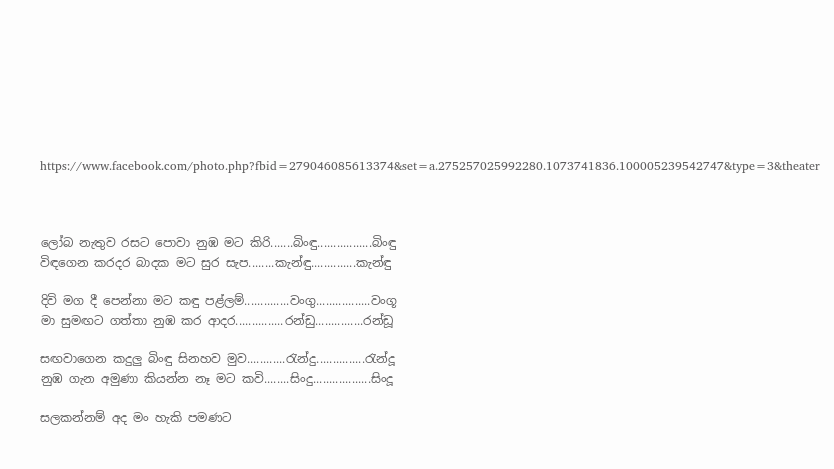https://www.facebook.com/photo.php?fbid=279046085613374&set=a.275257025992280.1073741836.100005239542747&type=3&theater



ලෝබ නැතුව රසට පොවා නුඹ මට කිරි.......බිංඳු.................බිංඳු
විඳගෙන කරදර බාදක මට සුර සැප........කැන්ඳු..............කැන්ඳු

දිවි මග දී පෙන්නා මට කඳු පළ්ලම්..............වංගු.................වංගූ
මා සුමඟට ගත්තා නුඹ කර ආදර...............රන්ඩු...............රන්ඩූ

සඟවාගෙන කදුලු බිංඳු සිනහව මුව............රැන්දු...............රැන්දූ
නුඹ ගැන අමුණා කියන්න නෑ මට කවි........සිංදු..................සිංදූ

සලකන්නම් අද මං හැකි පමණට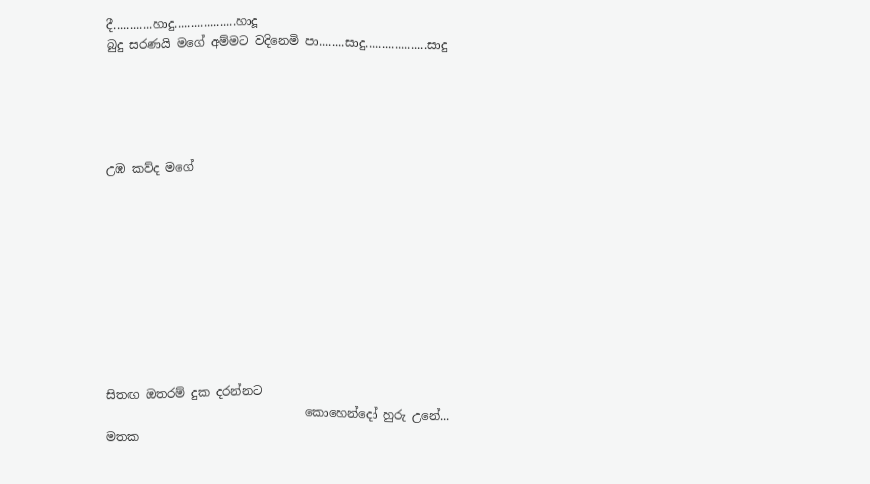දී............හාදු...................හාදූ
බුදු සරණයි මගේ අම්මට වදිනෙමි පා........සාදු...................සාදු





උඹ කව්ද මගේ










සිතඟ ඔතරම් දුක දරන්නට
                                 කොහෙන්දෝ හුරු උනේ...
මතක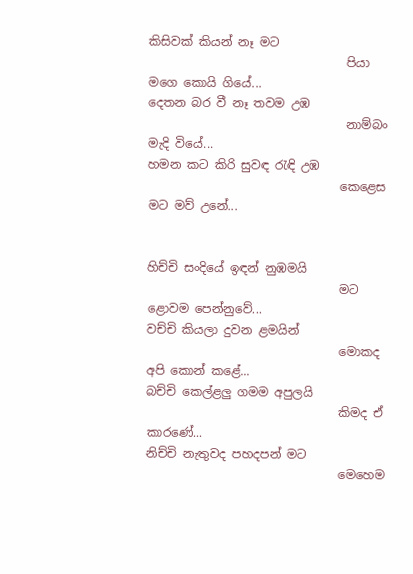කිසිවක් කියන් නෑ මට
                                 පියා මගෙ කොයි ගියේ...
දෙතන බර වී නෑ තවම උඹ
                                 නාම්බං මැදි වියේ...
හමන කට කිරි සුවඳ රැඳි උඹ
                                කෙළෙස මට මව් උනේ...


හිච්චි සංදියේ ඉඳන් නුඹමයි
                                මට ළොවම පෙන්නුවේ...
වච්චි කියලා දුවන ළමයින්
                                මොකද අපි කොන් කළේ...
බච්චි කෙල්ළලු ගමම අපුලයි
                                කිමද ඒ කාරණේ...
නිච්චි නැතුවද පහදපන් මට
                                මෙහෙම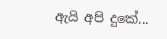ඇයි අපි දුකේ...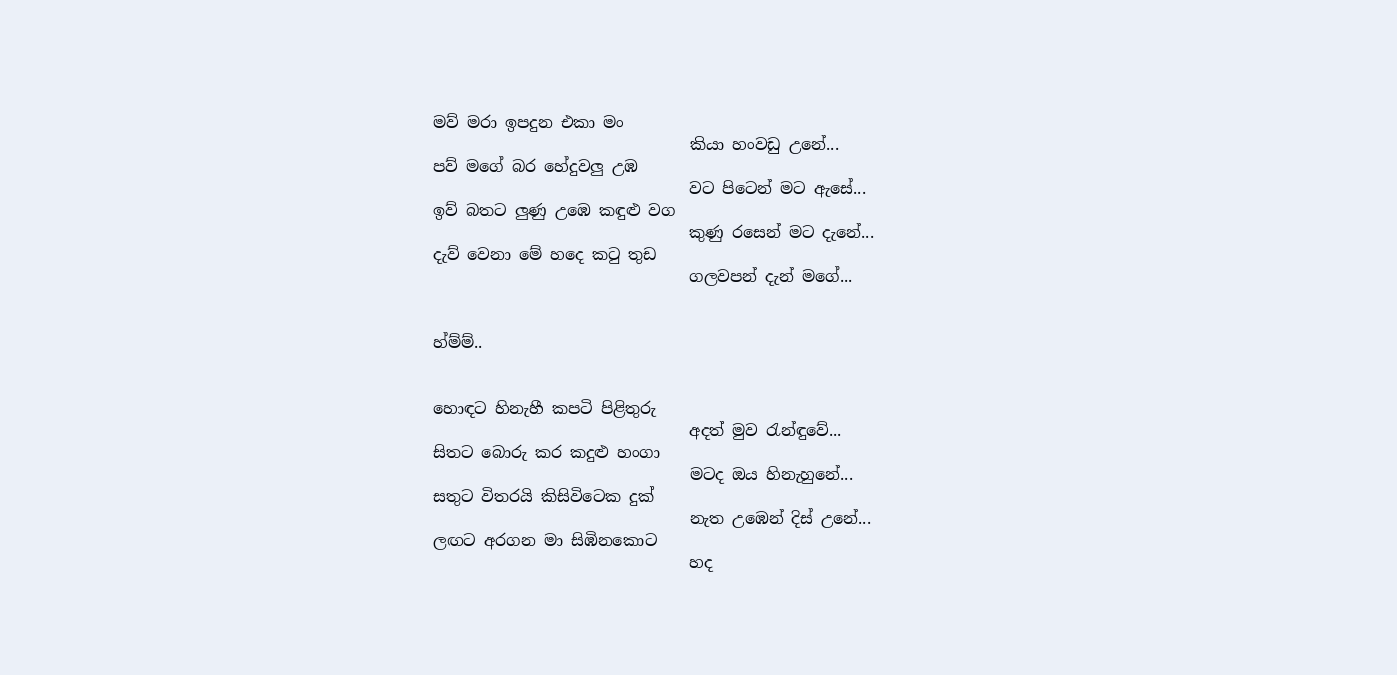මව් මරා ඉපදුන එකා මං
                                කියා හංවඩු උනේ...
පව් මගේ බර හේදුවලු උඹ
                                වට පිටෙන් මට ඇසේ...
ඉව් බතට ලුණු උඹෙ කඳුළු වග
                                කුණු රසෙන් මට දැනේ...
දැව් වෙනා මේ හදෙ කටු තුඩ
                                ගලවපන් දැන් මගේ...


හ්ම්ම්..


හොඳට හිනැහී කපටි පිළිතුරු
                                අදත් මුව රැන්ඳුවේ...
සිතට බොරු කර කදුළු හංගා
                                මටද ඔය හිනැහුනේ...
සතුට විතරයි කිසිවිටෙක දුක්
                                නැත උඹෙන් දිස් උනේ...
ලඟට අරගන මා සිඹිනකොට
                                හද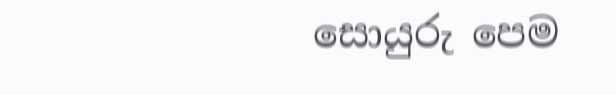සොයුරු පෙම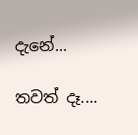දැනේ...

තවත් දෑ....